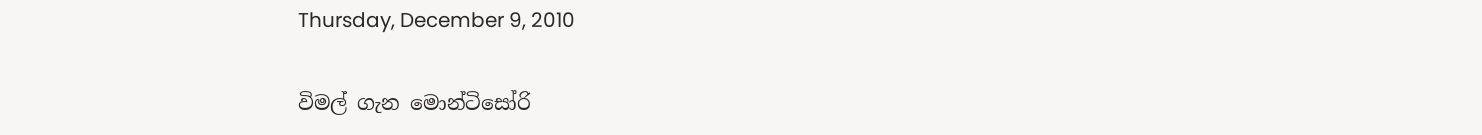Thursday, December 9, 2010

විමල් ගැන මොන්ටිසෝරි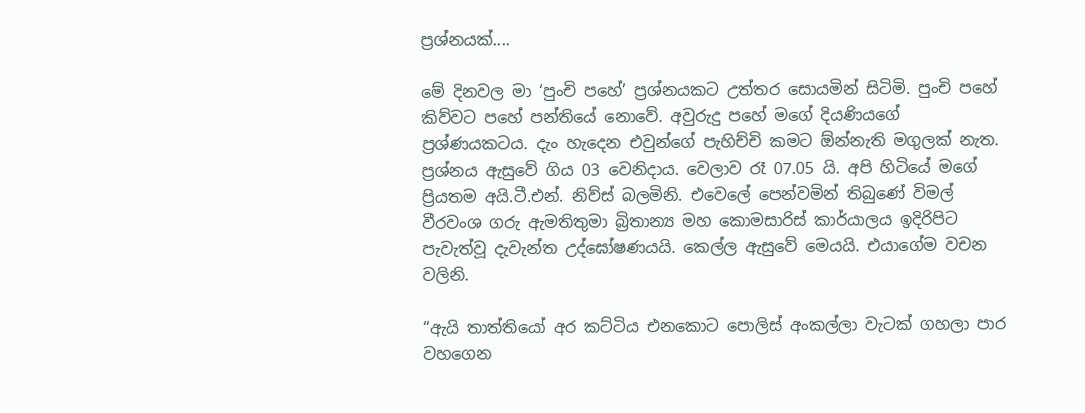ප්‍රශ්නයක්....

මේ දිනවල මා ‘පුංචි පහේ’ ප්‍රශ්නයකට උත්තර සොයමින් සිටිමි. පුංචි පහේ කිව්වට පහේ පන්තියේ නොවේ. අවුරුදු පහේ මගේ දියණියගේ ප්‍රශ්ණයකටය. දැං හැදෙන එවුන්ගේ පැහිච්චි කමට ඕන්නැති මගුලක් නැත. ප්‍රශ්නය ඇසුවේ ගිය 03 වෙනිදාය. වෙලාව රෑ 07.05 යි. අපි හිටියේ මගේ ප්‍රියතම අයි.ටී.එන්. නිව්ස් බලමිනි. එවෙලේ පෙන්වමින් තිබුණේ විමල් වීරවංශ ගරු ඇමතිතුමා බ්‍රිතාන්‍ය මහ කොමසාරිස් කාර්යාලය ඉදිරිපිට පැවැත්වූ දැවැන්ත උද්ඝෝෂණයයි. කෙල්ල ඇසුවේ මෙයයි. එයාගේම වචන වලිනි.

“ඇයි තාත්තියෝ අර කට්ටිය එනකොට පොලිස් අංකල්ලා වැටක් ගහලා පාර වහගෙන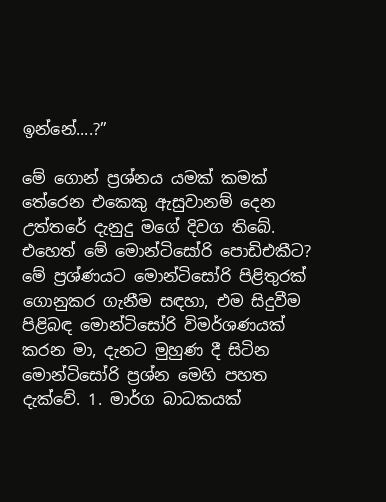ඉන්නේ....?”

මේ ගොන් ප්‍රශ්නය යමක් කමක් තේරෙන එකෙකු ඇසුවානම් දෙන උත්තරේ දැනුදු මගේ දිවග තිබේ. එහෙත් මේ මොන්ටිසෝරි පොඩිඑකීට? මේ ප්‍රශ්ණයට මොන්ටිසෝරි පිළිතුරක් ගොනුකර ගැනීම සඳහා, එම සිදුවීම පිළිබඳ මොන්ටිසෝරි විමර්ශණයක් කරන මා, දැනට මුහුණ දී සිටින මොන්ටිසෝරි ප්‍රශ්න මෙහි පහත දැක්වේ. 1. මාර්ග බාධකයක්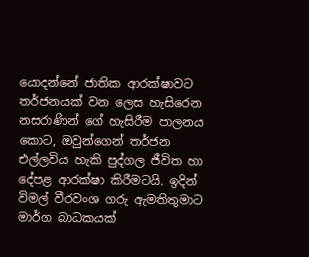යොදන්නේ ජාතික ආරක්ෂාවට තර්ජනයක් වන ලෙස හැසිරෙන නසරාණින් ගේ හැසිරීම පාලනය කොට, ඔවුන්ගෙන් තර්ජන එල්ලවිය හැකි පුද්ගල ජීවිත හා දේපළ ආරක්ෂා කිරීමටයි. ඉදින් විමල් වීරවංශ ගරු ඇමතිතුමාට මාර්ග බාධකයක්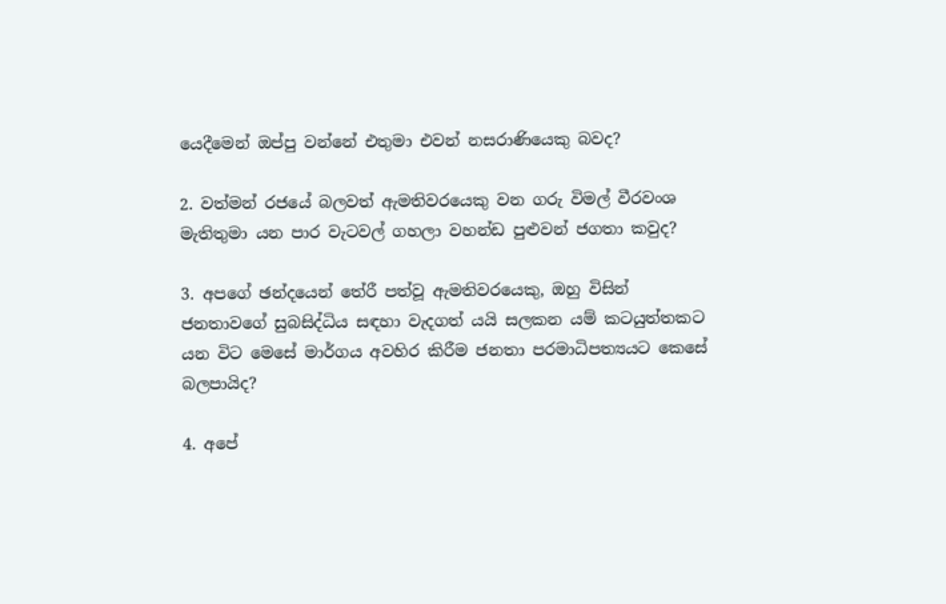යෙදීමෙන් ඔප්පු වන්නේ එතුමා එවන් නසරාණියෙකු බවද?

2. වත්මන් රජයේ බලවත් ඇමතිවරයෙකු වන ගරු විමල් වීරවංශ මැතිතුමා යන පාර වැටවල් ගහලා වහන්ඩ පුළුවන් ජගතා කවුද?

3. අපගේ ඡන්දයෙන් තේරී පත්වූ ඇමතිවරයෙකු, ඔහු විසින් ජනතාවගේ සුබසිද්ධිය සඳහා වැදගත් යයි සලකන යම් කටයුත්තකට යන විට මෙසේ මාර්ගය අවහිර කිරීම ජනතා පරමාධිපත්‍යයට කෙසේ බලපායිද?

4. අපේ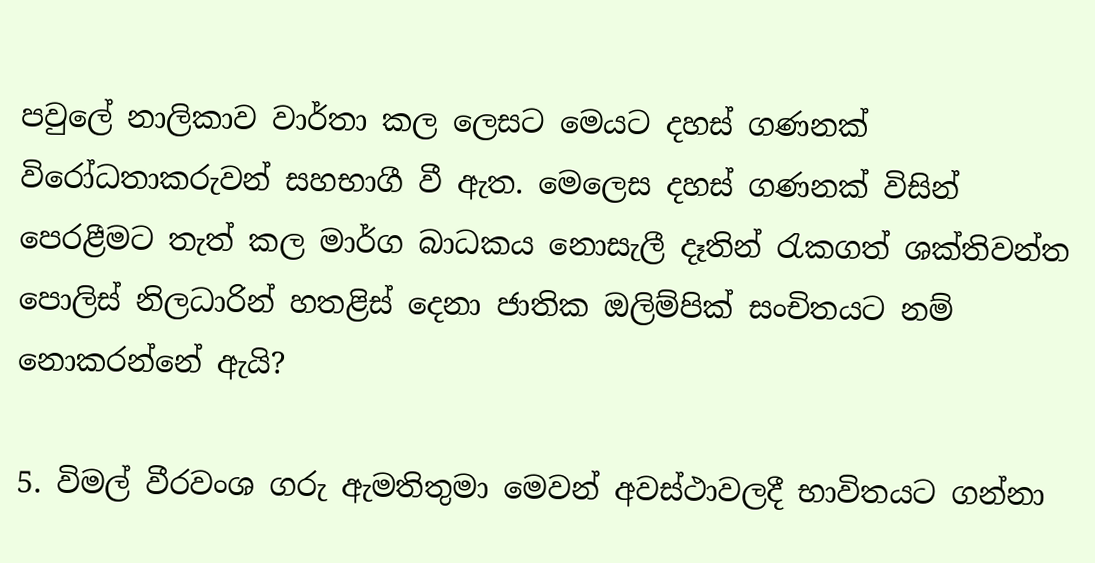පවුලේ නාලිකාව වාර්තා කල ලෙසට මෙයට දහස් ගණනක් විරෝධතාකරුවන් සහභාගී වී ඇත. මෙලෙස දහස් ගණනක් විසින් පෙරළීමට තැත් කල මාර්ග බාධකය නොසැලී දෑතින් රැකගත් ශක්තිවන්ත පොලිස් නිලධාරින් හතළිස් දෙනා ජාතික ඔලිම්පික් සංචිතයට නම් නොකරන්නේ ඇයි?

5. විමල් වීරවංශ ගරු ඇමතිතුමා මෙවන් අවස්ථාවලදී භාවිතයට ගන්නා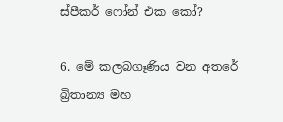ස්පීකර් ෆෝන් එක කෝ?

6. මේ කලබගෑණිය වන අතරේ බ්‍රිතාන්‍ය මහ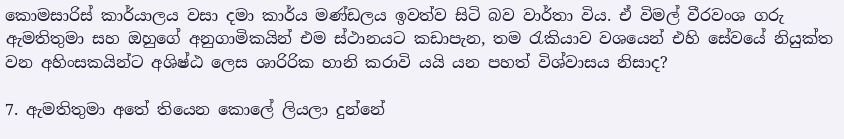කොමසාරිස් කාර්යාලය වසා දමා කාර්ය මණ්ඩලය ඉවත්ව සිටි බව වාර්තා විය. ඒ විමල් වීරවංශ ගරු ඇමතිතුමා සහ ඔහුගේ අනුගාමිකයින් එම ස්ථානයට කඩාපැන, තම රැකියාව වශයෙන් එහි සේවයේ නියුක්ත වන අහිංසකයින්ට අශිෂ්ඨ ලෙස ශාරිරික හානි කරාවි යයි යන පහත් විශ්වාසය නිසාද?

7. ඇමතිතුමා අතේ තියෙන කොලේ ලියලා දුන්නේ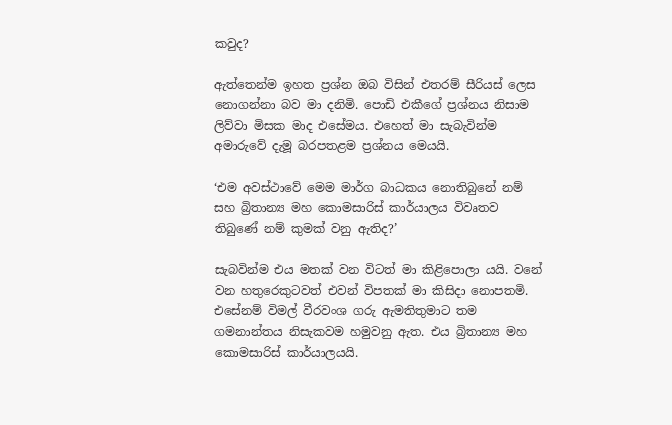කවුද?

ඇත්තෙන්ම ඉහත ප්‍රශ්න ඔබ විසින් එතරම් සීරියස් ලෙස නොගන්නා බව මා දනිමි. පොඩි එකීගේ ප්‍රශ්නය නිසාම ලිව්වා මිසක මාද එසේමය. එහෙත් මා සැබැවින්ම අමාරුවේ දැමූ බරපතළම ප්‍රශ්නය මෙයයි.

‘එම අවස්ථාවේ මෙම මාර්ග බාධකය නොතිබුනේ නම් සහ බ්‍රිතාන්‍ය මහ කොමසාරිස් කාර්යාලය විවෘතව තිබුණේ නම් කුමක් වනු ඇතිද?’

සැබවින්ම එය මතක් වන විටත් මා කිළිපොලා යයි. වනේ වන හතුරෙකුටවත් එවන් විපතක් මා ‍කිසිදා නොපතමි. එසේනම් විමල් වීරවංශ ගරු ඇමතිතුමාට තම ගමනාන්තය නිසැකවම හමුවනු ඇත. එය බ්‍රිතාන්‍ය මහ කොමසාරිස් කාර්යාලයයි.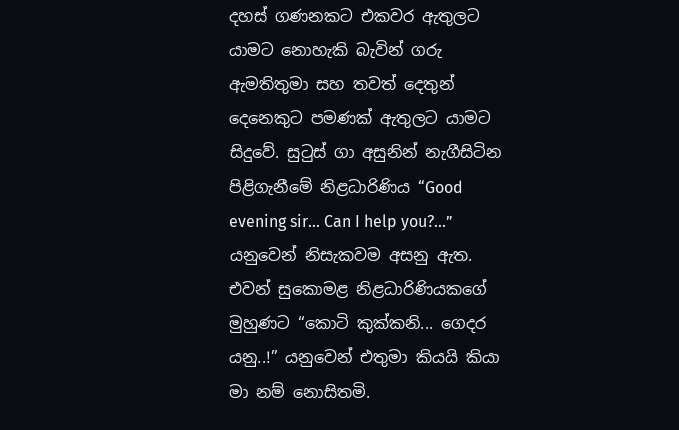දහස් ගණනකට එකවර ඇතුලට යාමට නොහැකි බැවින් ගරු ඇමතිතුමා සහ තවත් දෙතුන් දෙනෙකුට පමණක් ඇතුලට යාමට සිදුවේ. සුටුස් ගා අසුනින් නැගීසිටින පිළිගැනීමේ නිළධාරිණිය “Good evening sir… Can I help you?...” යනුවෙන් නිසැකවම අසනු ඇත. එවන් සුකොමළ නිළධාරිණියකගේ මුහුණට “කොටි කුක්කනි... ගෙදර යනු..!” යනුවෙන් එතුමා කියයි කියා මා නම් නොසිතමි.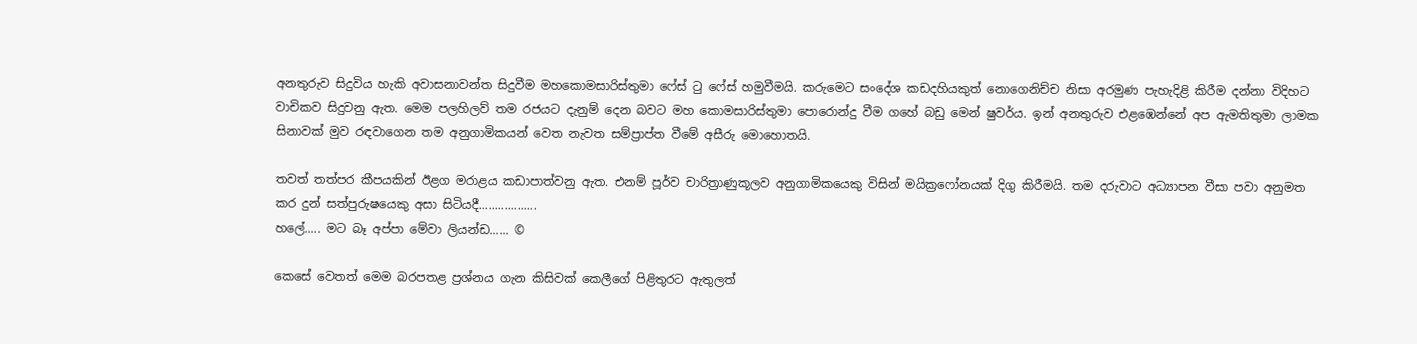අනතුරුව සිදුවිය හැකි අවාසනාවන්ත සිදුවීම මහකොමසාරිස්තුමා ෆේස් ටු ෆේස් හමුවීමයි. කරුමෙට සංදේශ කඩදහියකුත් නොගෙ‍නිච්ච නිසා අරමුණ පැහැදිළි කිරීම දන්නා විදිහට වාචිකව සිදුවනු ඇත. මෙම පලහිලව් තම රජයට දැනුම් දෙන බවට මහ කොමසාරිස්තුමා පොරොන්දු වීම ගහේ බඩු මෙන් ෂුවර්ය. ඉන් අනතුරුව එළඹෙන්නේ අප ඇමතිතුමා ලාමක සිනාවක් මුව රඳවාගෙන තම අනුගාමිකයන් වෙත නැවත සම්ප්‍රාප්ත වීමේ අසීරු මොහොතයි.

තවත් තත්පර කීපයකින් ඊළග මරාළය කඩාපාත්වනු ඇත. එනම් පූර්ව චාරිත්‍රාණුකූලව අනුගාමිකයෙකු විසින් මයික්‍රෆෝනයක් දිගු කිරීමයි. තම දරුවාට අධ්‍යාපන වීසා පවා අනුමත කර දුන් සත්පුරුෂයෙකු අසා සිටියදී..................
හලේ..... මට බෑ අප්පා මේවා ලියන්ඩ...... ©

කෙසේ වෙතත් මෙම බරපතළ ප්‍රශ්නය ගැන කිසිවක් කෙලීගේ පිළිතුරට ඇතුලත්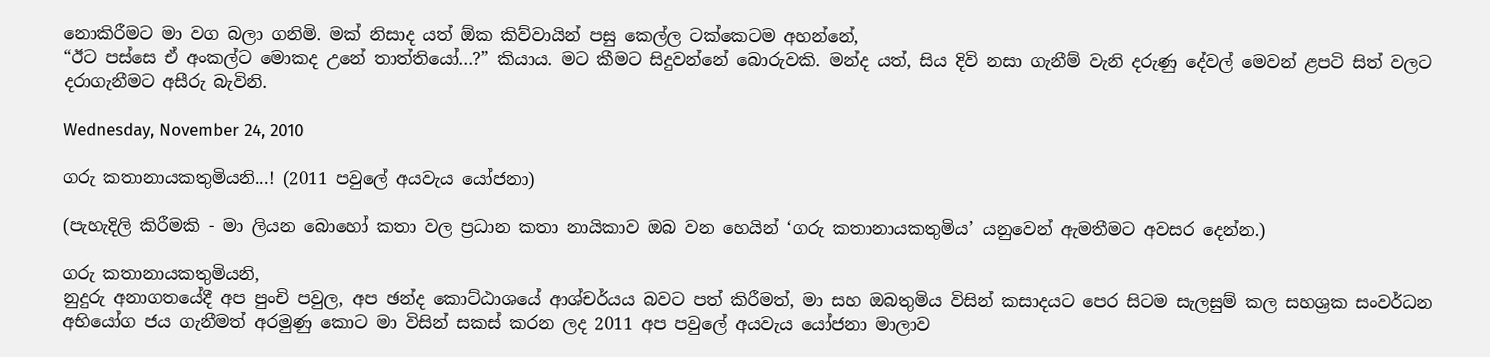නොකිරීමට මා වග බලා ගනිමි. මක් නිසාද යත් ඕක කිව්වායින් පසු කෙල්ල ටක්කෙටම අහන්නේ,
“ඊට පස්සෙ ඒ අංකල්ට මොකද උනේ තාත්තියෝ...?” කියාය. මට කීමට සිදුවන්නේ බොරුවකි. මන්ද යත්, සිය දිවි නසා ගැනීම් වැනි දරුණු දේවල් මෙවන් ළපටි සිත් වලට දරාගැනීමට අසීරු බැවිනි.

Wednesday, November 24, 2010

ගරු කතානායකතුමියනි...! (2011 පවුලේ අයවැය යෝජනා)

(පැහැදිලි කිරීමකි - මා ලියන බොහෝ කතා වල ප්‍රධාන කතා නායිකාව ඔබ වන හෙයින් ‘ගරු කතානායකතුමිය’ යනුවෙන් ඇමතීමට අවසර දෙන්න.)

ගරු කතානායකතුමියනි,
නුදුරු අනාගතයේදී අප පුංචි පවුල, අප ඡන්ද කොට්ඨාශයේ ආශ්චර්යය බවට පත් කිරීමත්, මා සහ ඔබතුමිය විසින් කසාදයට පෙර සිටම සැලසුම් කල සහශ්‍රක සංවර්ධන අභියෝග ජය ගැනීමත් අරමුණු කොට මා විසින් සකස් කරන ලද 2011 අප පවුලේ අයවැය යෝජනා මාලාව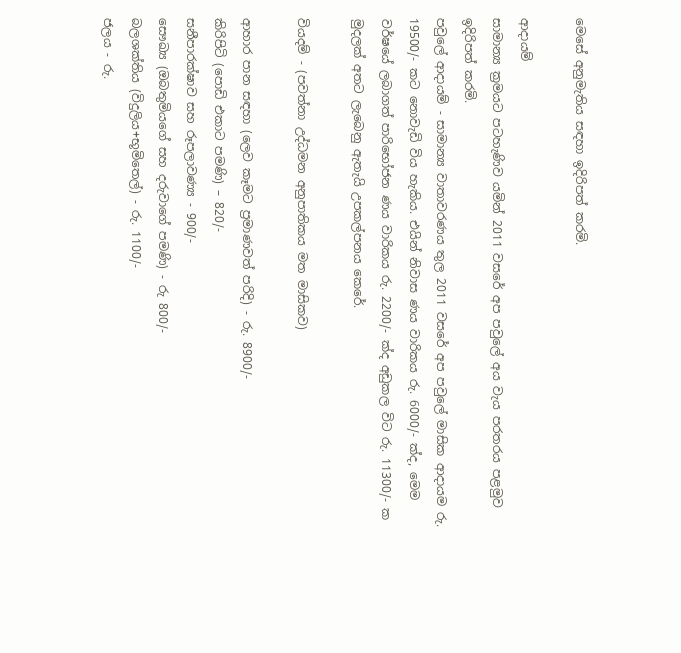මෙසේ අනුමැතිය සඳහා ඉදිරිපත් කරමි.

ආදායම්
සාමාන්‍ය ක්‍රමයට පටහැණිව යමින් 2011 වසරේ අප පවුලේ අය වැය පරතරය පළමුව ඉදිරිපත් කරමි.
පවුලේ ආදායම් - සාමාන්‍ය වාතාවරණය තුල 2011 වසරේ අප පවුලේ මාසික ආදායම රු. 19500/- කට නොවැඩි විය හැකිය. එයින් නිවාස ණය වාරිකය රු. 6000/- ක්ද, මෙම වර්ෂයේ ලබාගත් පාරිභෝජන ණය වාරිකය රු. 2200/- ක්ද අඩුකල විට රු. 11300/- ක මුදලක් අතට ලැබෙනු ඇතැයි උපකල්පනය ‍කෙරේ.

වියදම් - (පවත්නා උද්ධමන අනුපාතිකය මත මාසිකව)

ආහාර පාන සඳහා (ලෙව කෑමට ප්‍රමාණවත් පරිදි) - රු. 8900/-
කිරිපිටි (පොඩි එකාට පමණි) – 820/-
සනීපාරක්ෂාව සහ රූපලාවණ්‍ය - 900/-
සෞඛ්‍ය (ඔබතුමියගේ සහ දරුවාගේ පමණි) - රු 800/-
බලශක්තිය (විදුලිය+භූමිතෙල්) - රු. 1100/-
ජලය - රු.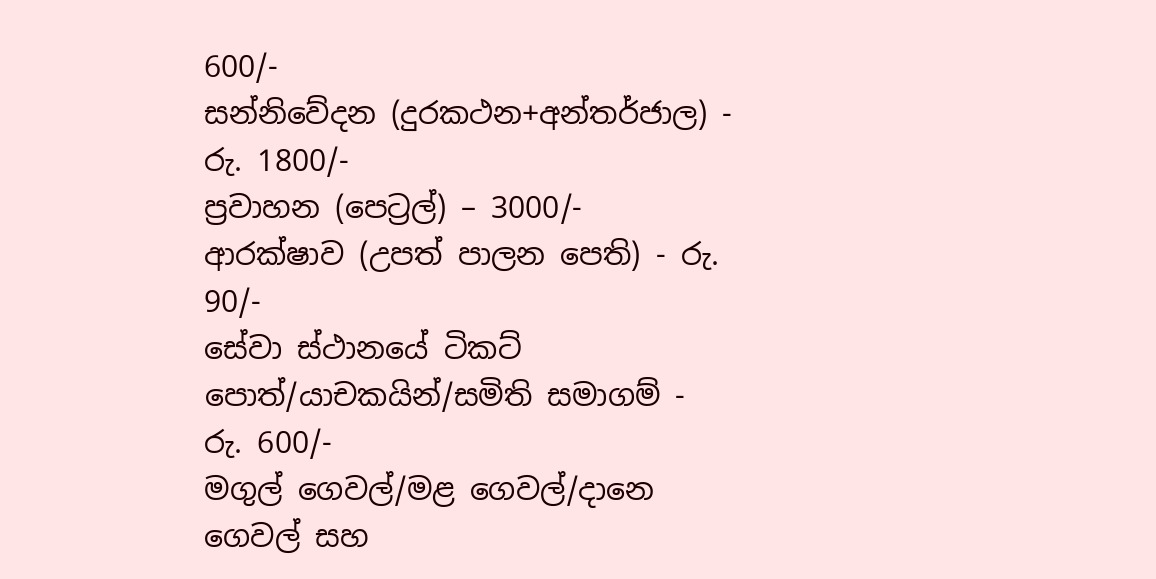600/-
සන්නිවේදන (දුරකථන+අන්තර්ජාල) - රු. 1800/-
ප්‍රවාහන (පෙට්‍රල්) – 3000/-
ආරක්ෂාව (උපත් පාලන පෙති) - රු. 90/-
සේවා ස්ථානයේ ටිකට් පොත්/යාචකයින්/සමිති සමාගම් - රු. 600/-
මගුල් ගෙවල්/මළ ගෙවල්/දානෙ ගෙවල් සහ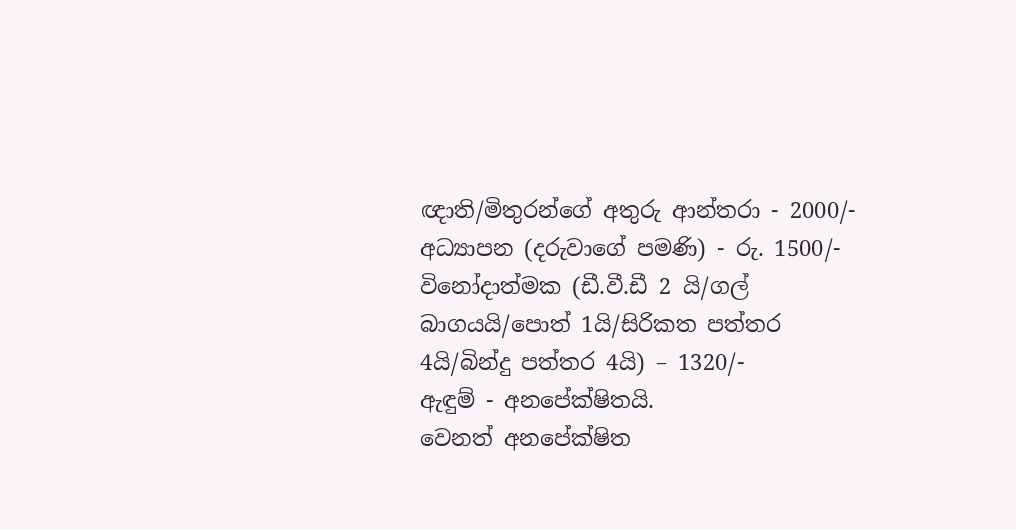ඥාති/මිතුරන්ගේ අතුරු ආන්තරා - 2000/-
අධ්‍යාපන (දරුවාගේ පමණි) - රු. 1500/-
විනෝදාත්මක (ඩී.වී.ඩී ‍2 යි/ගල් බාගයයි/පොත් 1යි/සිරිකත පත්තර 4යි/බින්දු පත්තර 4යි) – 1320/-
ඇඳුම් - අනපේක්ෂිතයි.
වෙනත් අනපේක්ෂිත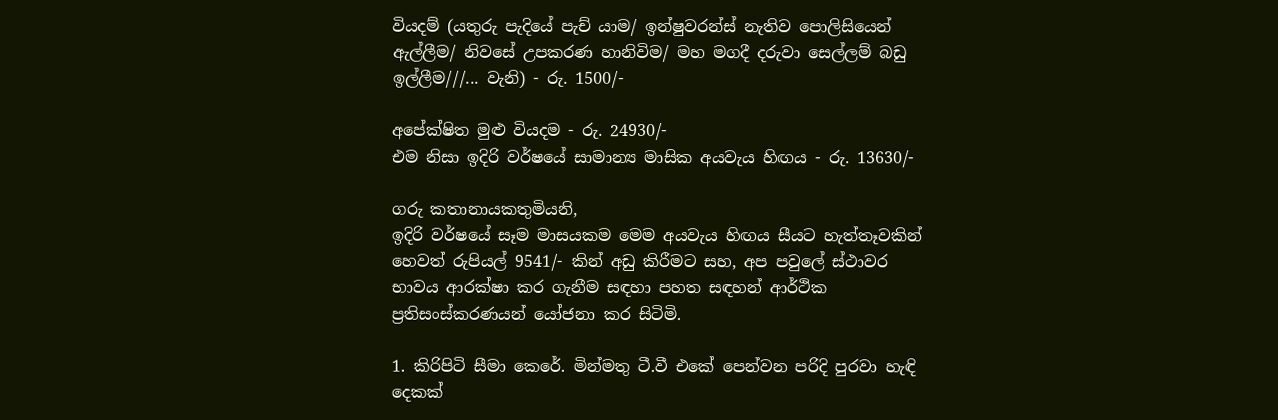වියදම් (යතුරු පැදියේ පැච් යාම/ ඉන්ෂුවරන්ස් නැතිව පොලිසියෙන් ඇල්ලීම/ නිවසේ උපකරණ හානිවිම/ මහ මගදී දරුවා සෙල්ලම් බඩු ඉල්ලීම///... වැනි) - රු. 1500/-

අපේක්ෂිත මුළු වියදම - රු. 24930/-
එම නිසා ඉදිරි වර්ෂයේ සාමාන්‍ය මාසික අයවැය හිඟය - රු. 13630/-

ගරු කතානායකතුමියනි,
ඉදිරි වර්ෂයේ සෑම මාසයකම මෙම අයවැය හිඟය සීයට හැත්තෑවකින් හෙවත් රුපියල් 9541/- කින් අඩු කිරීමට සහ, අප පවුලේ ස්ථාවර භාවය ආරක්ෂා කර ගැනීම සඳහා පහත සඳහන් ආර්ථික ප්‍රතිසංස්කරණයන් යෝජනා කර සිටිමි.

1. කිරිපිටි සීමා කෙරේ. මින්මතු ටී.වී එකේ පෙන්වන පරිදි පුරවා හැඳි දෙකක්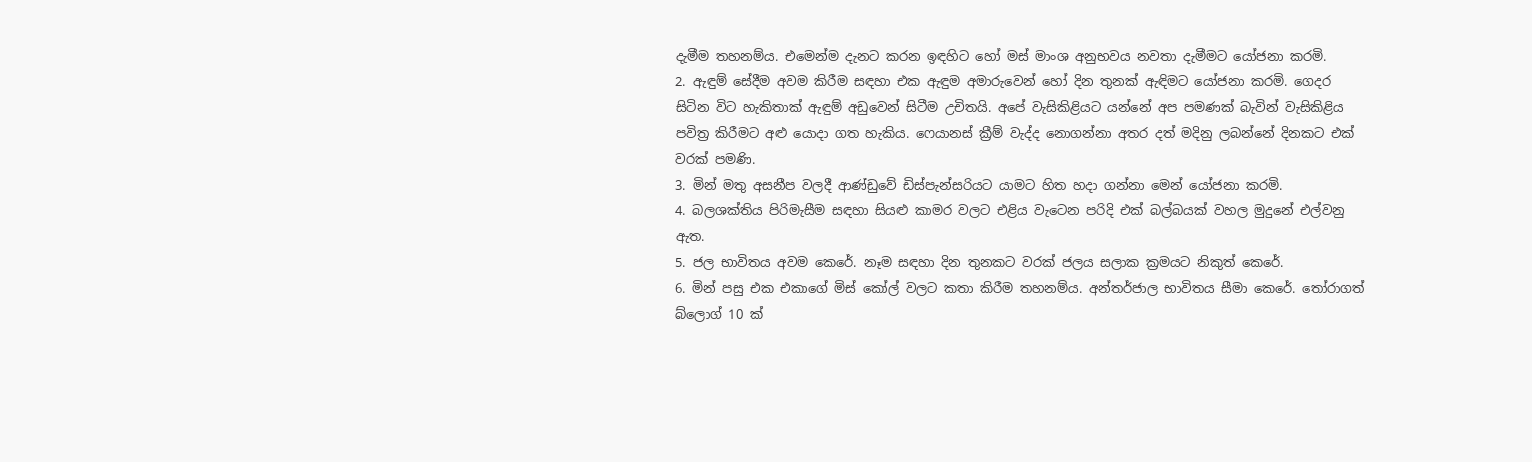දැමීම තහනම්ය. එමෙන්ම දැනට කරන ඉඳහිට හෝ මස් මාංශ අනුභවය නවතා දැමීමට යෝජනා කරමි.
2. ඇඳුම් සේදීම අවම කිරීම සඳහා එක ඇඳුම අමාරුවෙන් හෝ දින තුනක් ඇඳිමට යෝජනා කරමි. ගෙදර සිටින විට හැකිතාක් ඇඳුම් අඩුවෙන් සිටීම උචිතයි. අපේ වැසිකිළියට යන්නේ අප පමණක් බැවින් වැසිකිළිය පවිත්‍ර කිරීමට අළු යොදා ගත හැකිය. ෆෙයානස් ක්‍රීම් වැද්ද නොගන්නා අතර දත් මදිනු ලබන්නේ දිනකට එක් වරක් පමණි.
3. මින් මතු අසනීප වලදී ආණ්ඩුවේ ඩිස්පැන්සරියට යාමට හිත හදා ගන්නා මෙන් යෝජනා කරමි.
4. බලශක්තිය පිරිමැසීම සඳහා සියළු කාමර වලට එළිය වැටෙන පරිදි එක් බල්බයක් වහල මුදුනේ එල්වනු ඇත.
5. ජල භාවිතය අවම කෙරේ. නෑම සඳහා දින තුනකට වරක් ජලය සලාක ක්‍රමයට නිකුත් කෙරේ.
6. මින් පසු එක එකාගේ මිස් කෝල් වලට කතා කිරීම තහනම්ය. අන්තර්ජාල භාවිතය සීමා කෙරේ. තෝරාගත් බ්ලොග් 10 ක්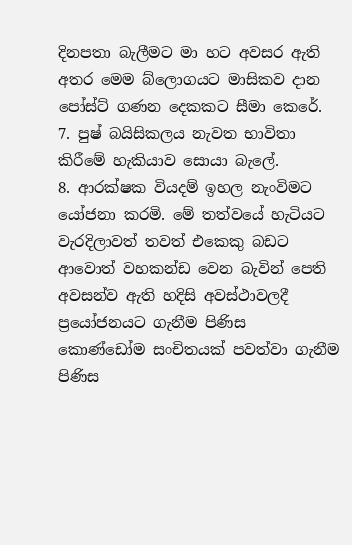දිනපතා බැලීමට මා හට අවසර ඇති අතර මෙම බ්ලොගයට මාසිකව දාන පෝස්ට් ගණන දෙකකට සීමා කෙරේ.
7. පුෂ් බයිසිකලය නැවත භාවිතා කිරීමේ හැකියාව සොයා බැලේ.
8. ආරක්ෂක වියදම් ඉහල නැංවිමට යෝජනා කරමි. මේ තත්වයේ හැටියට වැරදිලාවත් තවත් එකෙකු බඩට ආවොත් වහකන්ඩ වෙන බැවින් පෙති අවසන්ව ඇති හදිසි අවස්ථාවලදී ප්‍රයෝජනයට ගැනීම පිණිස කොණ්ඩෝම සංචිතයක් පවත්වා ගැනීම පිණිස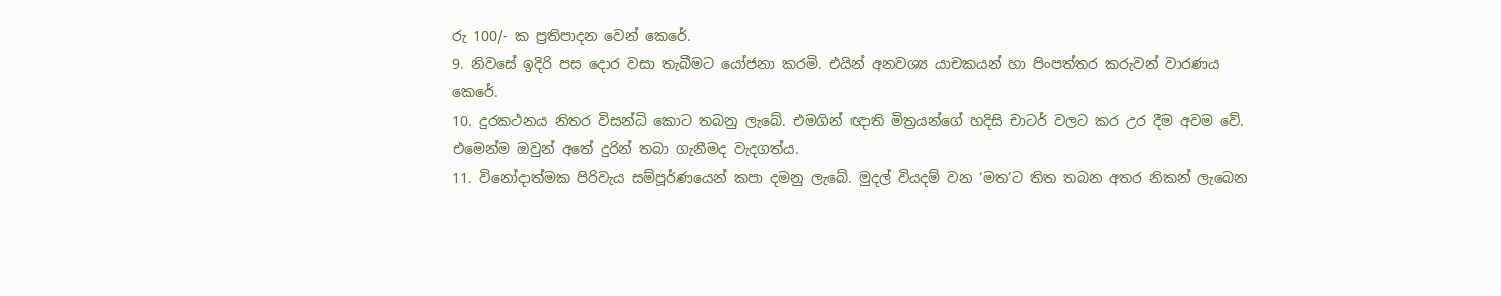රු 100/- ක ප්‍රතිපාදන වෙන් කෙරේ.
9. නිවසේ ඉදිරි පස දොර වසා තැබීමට යෝජනා කරමි. එයින් අනවශ්‍ය යාචකයන් හා පිංපත්තර කරුවන් වාරණය කෙරේ.
10. දුරකථනය නිතර විසන්ධි කොට තබනු ලැබේ. එමගින් ඥ‍ාති මිත්‍රයන්ගේ හදිසි චාටර් වලට කර උර දීම අවම වේ. එමෙන්ම ඔවුන් අතේ දුරින් තබා ගැනීමද වැදගත්ය.
11. විනෝදාත්මක පිරිවැය සම්පූර්ණයෙන් කපා දමනු ලැබේ. මුදල් වියදම් වන ‘මත’ට තිත තබන අතර නිකන් ලැබෙන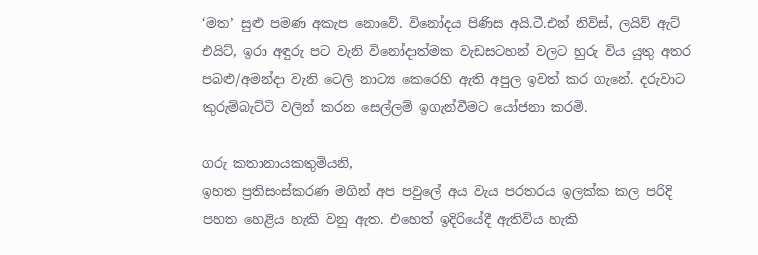‘මත’ සුළු පමණ අකැප නොවේ. විනෝදය පිණිස අයි.ටී.එන් නිව්ස්, ලයිව් ඇට් එයිට්, ඉරා අඳුරු පට වැනි විනෝදාත්මක වැඩසටහන් වලට හුරු විය යුතු අතර පබළු/අමන්දා වැනි ටෙලි නාට්‍ය කෙරෙහි ඇති අපුල ඉවත් කර ගැනේ. දරුවාට කුරුම්බැට්ටි වලින් කරන සෙල්ලම් ඉගැන්වීමට යෝජනා කරමි.

ගරු කතානායකතුමියනි,
ඉහත ප්‍රතිසංස්කරණ මගින් අප පවුලේ අය වැය පරතරය ඉලක්ක කල පරිදි පහත හෙළිය හැකි වනු ඇත. එහෙත් ඉදිරියේදී ඇතිවිය හැකි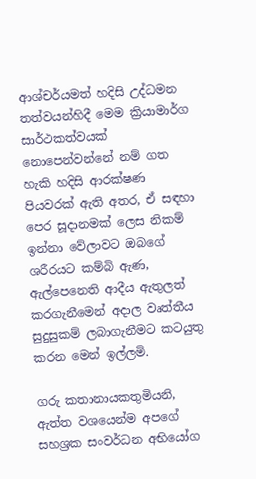ආශ්චර්යමත් හදිසි උද්ධමන තත්වයන්හිදී මෙම ක්‍රියාමාර්ග සාර්ථකත්වයක් නොපෙන්වන්නේ නම් ගත හැකි හදිසි ආරක්ෂණ පියවරක් ඇති අතර, ඒ සඳහා පෙර සූදානමක් ලෙස නිකම් ඉන්නා වේලාවට ඔබගේ ශරීරයට කම්බි ඇණ, ඇල්පෙනෙති ආදීය ඇතුලත් කරගැනීමෙන් අදාල වෘත්තීය සුදුසුකම් ලබාගැනීමට කටයුතු කරන මෙන් ඉල්ලමි.

ගරු කතානායකතුමියනි,
ඇත්ත වශයෙන්ම අපගේ සහශ්‍රක සංවර්ධන අභියෝග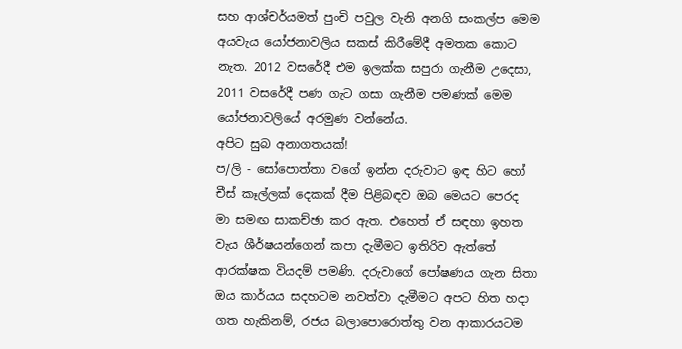සහ ආශ්චර්යමත් පුංචි පවුල වැනි අනගි සංකල්ප මෙම අයවැය යෝජනාවලිය සකස් කිරීමේදී අමතක කොට නැත. 2012 වසරේදී එම ඉලක්ක සපුරා ගැනීම උදෙසා, 2011 වසරේදී පණ ගැට ගසා ගැනීම පමණක් මෙම යෝජනාවලියේ අරමුණ වන්නේය.
අපිට සුබ අනාගතයක්!
ප/ලි - සෝපොත්තා වගේ ඉන්න දරුවාට ඉඳ හිට හෝ චීස් කෑල්ලක් දෙකක් දීම පිළිබඳව ඔබ මෙයට පෙරද මා සමඟ සාකච්ඡා කර ඇත. එහෙත් ඒ සඳහා ඉහත වැය ශීර්ෂයන්ගෙන් කපා දැමීමට ඉතිරිව ඇත්තේ ආරක්ෂක වියදම් පමණි. දරුවාගේ පෝෂණය ගැන සිතා ඔය කාර්යය සදහටම නවත්වා දැමීමට අපට හිත හදා ගත හැකිනම්, රජය බලාපොරොත්තු වන ආකාරයටම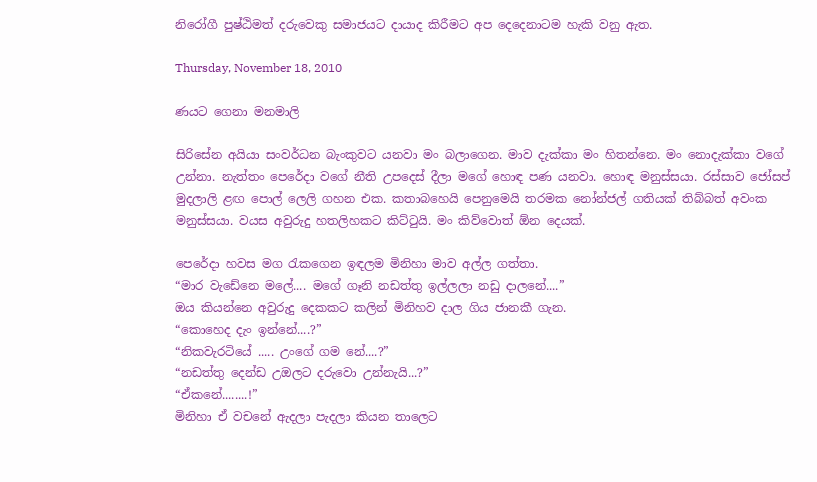නිරෝගී පුෂ්ඨිමත් දරුවෙකු සමාජයට දායාද කිරීමට අප දෙදෙනාටම හැකි වනු ඇත.

Thursday, November 18, 2010

ණයට ගෙනා මනමාලි

සිරිසේන අයියා සංවර්ධන බැංකුවට යනවා මං බලාගෙන. මාව දැක්කා මං හිතන්නෙ. මං නොදැක්කා වගේ උන්නා. නැත්තං පෙරේදා වගේ නීති උපදෙස් දීලා මගේ හොඳ පණ යනවා. හොඳ මනුස්සයා. රස්සාව ජෝසප් මුදලාලි ළඟ පොල් ලෙලි ගහන එක. කතාබහෙයි පෙනුමෙයි තරමක නෝන්ජල් ගතියක් තිබ්බත් අවංක මනුස්සයා. වයස අවුරුදු හතලිහකට කිට්ටුයි. මං කිව්වොත් ඕන දෙයක්.

පෙරේදා හවස මග රැකගෙන ඉඳලම මිනිහා මාව අල්ල ගත්තා.
“මාර වැඩේනෙ මලේ.... මගේ ගෑනි නඩත්තු ඉල්ලලා නඩු දාලනේ....”
ඔය කියන්නෙ අවුරුදු දෙකකට කලින් මිනිහව දාල ගිය ජානකී ගැන.
“කොහෙද දැං ඉන්නේ....?”
“නිකවැරටියේ ..... උංගේ ගම නේ....?”
“නඩත්තු දෙන්ඩ උඔලට දරුවො උන්නැයි...?”
“ඒකනේ........!”
මිනිහා ඒ වචනේ ඇදලා පැදලා කියන තාලෙට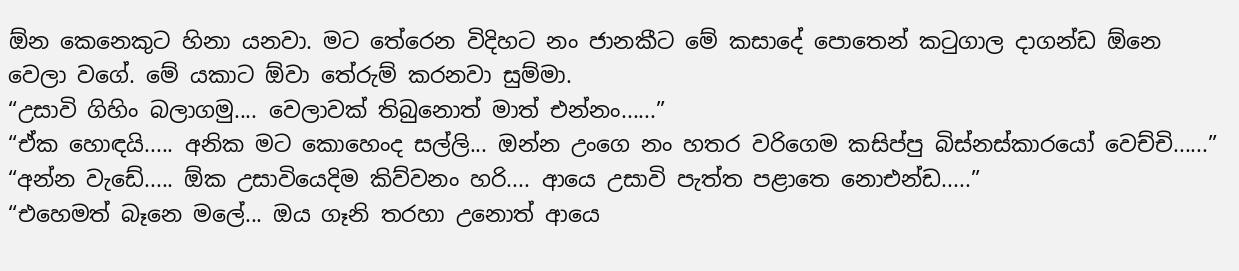ඕන කෙනෙකුට හිනා යනවා. මට තේරෙන විදිහට නං ජානකීට මේ කසාදේ පොතෙන් කටුගාල දාගන්ඩ ඕනෙ වෙලා වගේ. මේ යකාට ඕවා තේරුම් කරනවා සුම්මා.
“උසාවි ගිහිං බලාගමු.... වෙලාවක් තිබුනොත් මාත් එන්නං......”
“ඒක හොඳයි..... අනික මට කොහෙංද සල්ලි... ඔන්න උංගෙ නං හතර වරිගෙම කසිප්පු බිස්නස්කාරයෝ වෙච්චි......”
“අන්න වැඩේ..... ඕක උසාවියෙදිම කිව්වනං හරි.... ආයෙ උසාවි පැත්ත පළාතෙ නොඑන්ඩ.....”
“එහෙමත් බෑනෙ මලේ... ඔය ගෑනි තරහා උනොත් ආයෙ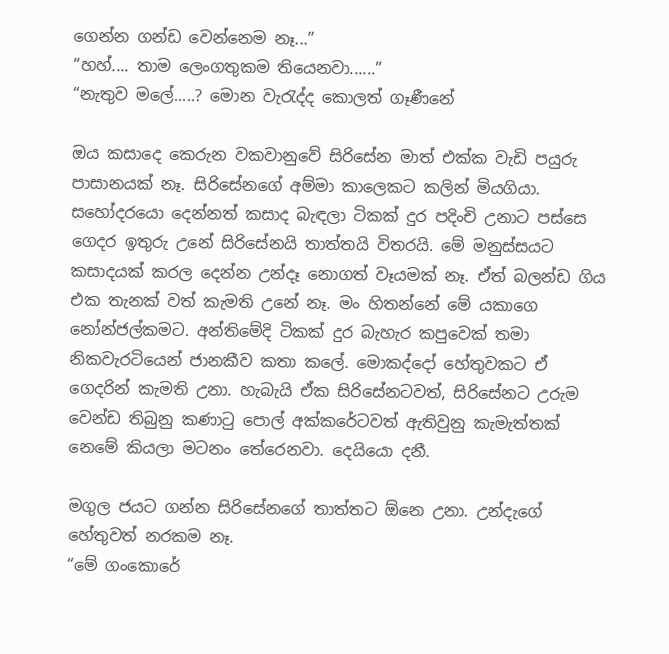ගෙන්න ගන්ඩ වෙන්නෙම නෑ...”
“හහ්.... තාම ලෙංගතුකම තියෙනවා......”
“නැතුව මලේ.....? මොන වැරැද්ද කොලත් ගෑණීනේ

ඔය කසාදෙ කෙරුන වකවානුවේ සිරිසේන මාත් එක්ක වැඩි පයුරු පාසානයක් නෑ. සිරිසේනගේ අම්මා කාලෙකට කලින් මියගියා. සහෝදරයො දෙන්නත් කසාද බැඳලා ටිකක් දුර පදිංචි උනාට පස්සෙ ගෙදර ඉතුරු උනේ සිරිසේනයි තාත්තයි විතරයි. මේ මනුස්සයට කසාදයක් කරල දෙන්න උන්දෑ නොගත් වෑයමක් නෑ. ඒත් බලන්ඩ ගිය එක තැනක් වත් කැමති උනේ නෑ. මං හිතන්නේ මේ යකාගෙ නෝන්ජල්කමට. අන්තිමේදි ටිකක් දුර බැහැර කපුවෙක් තමා නිකවැරටියෙන් ජානකීව කතා කලේ. මොකද්දෝ හේතුවකට ඒ ගෙදරින් කැමති උනා. හැබැයි ඒක සිරිසේනටවත්, සිරිසේනට උරුම වෙන්ඩ තිබුනු කණාටු පොල් අක්කරේටවත් ඇතිවුනු කැමැත්තක් නෙමේ කියලා මටනං තේරෙනවා. දෙයියො දනී.

මගුල ජයට ගන්න සිරිසේනගේ තාත්තට ඕනෙ උනා. උන්දැගේ හේතුවත් නරකම නෑ.
“මේ ගංකොරේ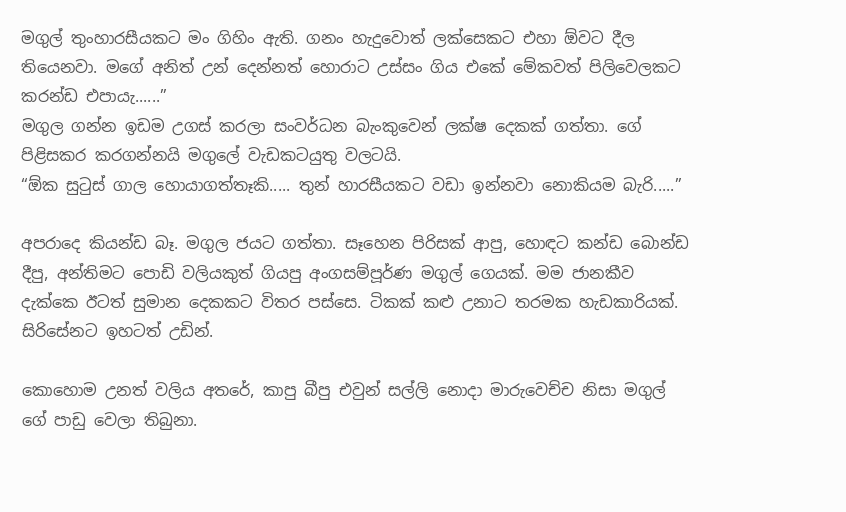මගුල් තුංහාරසීයකට මං ගිහිං ඇති. ගනං හැදුවොත් ලක්සෙකට එහා ඕවට දීල තියෙනවා. මගේ අනිත් උන් දෙන්නත් හොරාට උස්සං ගිය එකේ මේකවත් පිලිවෙලකට කරන්ඩ එපා‍යැ......”
මගුල ගන්න ඉඩම උගස් කරලා සංවර්ධන බැංකුවෙන් ලක්ෂ දෙකක් ගත්තා. ගේ පිළිසකර කරගන්නයි මගුලේ වැඩකටයුතු වලටයි.
“ඕක සුටුස් ගාල හොයාගත්තෑකි..... තුන් හාරසීයකට වඩා ඉන්නවා නොකියම බැරි.....”

අපරාදෙ කියන්ඩ බෑ. මගුල ජයට ගත්තා. සෑහෙන පිරිසක් ආපු, හොඳට කන්ඩ බොන්ඩ දීපු, අන්තිමට පොඩි වලියකුත් ගියපු අංගසම්පූර්ණ මගුල් ගෙයක්. මම ජානකීව දැක්කෙ ඊටත් සුමාන දෙකකට විතර පස්සෙ. ටිකක් කළු උනාට තරමක හැඩකාරියක්. සිරිසේනට ඉහටත් උඩින්.

කොහොම උනත් වලිය අතරේ, කාපු බීපු එවුන් සල්ලි නොදා මාරුවෙච්ච නිසා මගුල් ගේ පාඩු වෙලා තිබුනා.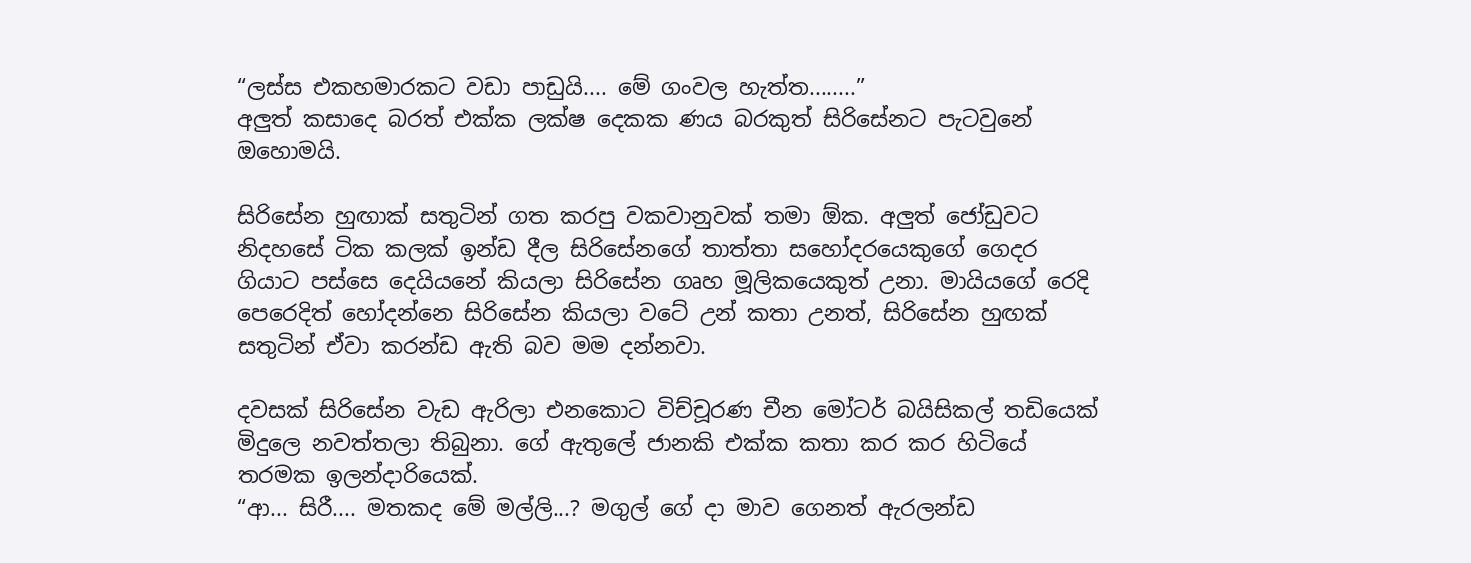“ලස්ස එකහමාරකට වඩා පාඩුයි.... මේ ගංවල හැත්ත........”
අලුත් කසාදෙ බරත් එක්ක ලක්ෂ දෙකක ණය බරකුත් සිරිසේනට පැටවුනේ ඔහොමයි.

සිරිසේන හුඟාක් සතුටින් ගත කරපු වකවානුවක් තමා ඕක. අලුත් ජෝඩුවට නිදහසේ ටික කලක් ඉන්ඩ දීල සිරිසේනගේ තාත්තා සහෝදරයෙකුගේ ගෙදර ගියාට පස්සෙ දෙයියනේ කියලා සිරිසේන ගෘහ මූලිකයෙකුත් උනා. මායියගේ රෙදි පෙරෙදිත් හෝදන්නෙ සිරි‍සේන කියලා වටේ උන් කතා උනත්, සිරිසේන හුඟක් සතුටින් ඒවා කරන්ඩ ඇති බව මම දන්නවා.

දවසක් සිරිසේන වැඩ ඇරිලා එනකොට විච්චූරණ චීන මෝටර් බයිසිකල් තඩියෙක් මිදුලෙ නවත්තලා තිබුනා. ගේ ඇතුලේ ජානකි එක්ක කතා කර කර හිටියේ තරමක ඉලන්දාරියෙක්.
“ආ... සිරී.... මතකද මේ මල්ලි...? මගුල් ගේ දා මාව ගෙනත් ඇරලන්ඩ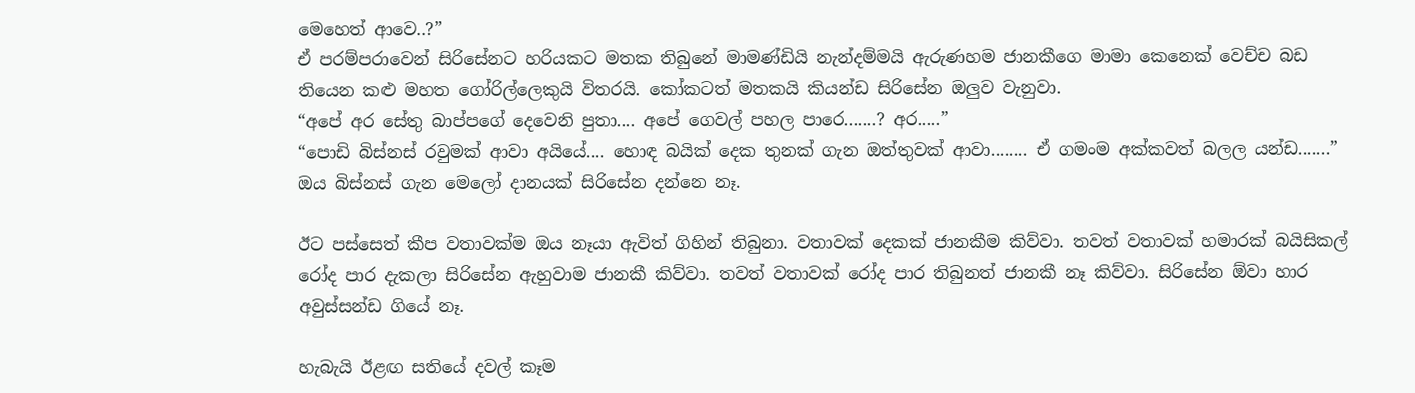මෙහෙත් ආවෙ..?”
ඒ පරම්පරාවෙන් සිරිසේනට හරියකට මතක තිබුනේ මාමණ්ඩියි නැන්දම්මයි ඇරුණහම ජානකීගෙ මාමා කෙනෙක් වෙච්ච බඩ තියෙන කළු මහත ගෝරිල්ලෙකුයි විතරයි. කෝකටත් මතකයි කියන්ඩ සිරිසේන ඔලුව වැනුවා.
“අපේ අර සේතු බාප්පගේ දෙවෙනි පුතා.... අපේ ගෙවල් පහල පාරෙ.......? අර.....”
“පොඩි බිස්නස් රවුමක් ආවා අයියේ.... හොඳ බයික් දෙක තුනක් ගැන ඔත්තුවක් ආවා........ ඒ ගමංම අක්කවත් බලල යන්ඩ.......”
ඔය බිස්නස් ගැන මෙලෝ දානයක් සිරිසේන දන්නෙ නෑ.

ඊට පස්සෙත් කීප වතාවක්ම ඔය නෑයා ඇවිත් ගිහින් තිබුනා. වතාවක් දෙකක් ජානකීම කිව්වා. තවත් වතාවක් හමාරක් බයිසිකල් රෝද පාර දැකලා සිරිසේන ඇහුවාම ජානකී කිව්වා. තවත් වතාවක් රෝද පාර තිබුනත් ජානකී නෑ කිව්වා. සිරිසේන ඕවා හාර අවුස්සන්ඩ ගියේ නෑ.

හැබැයි ඊළඟ සතියේ දවල් කෑම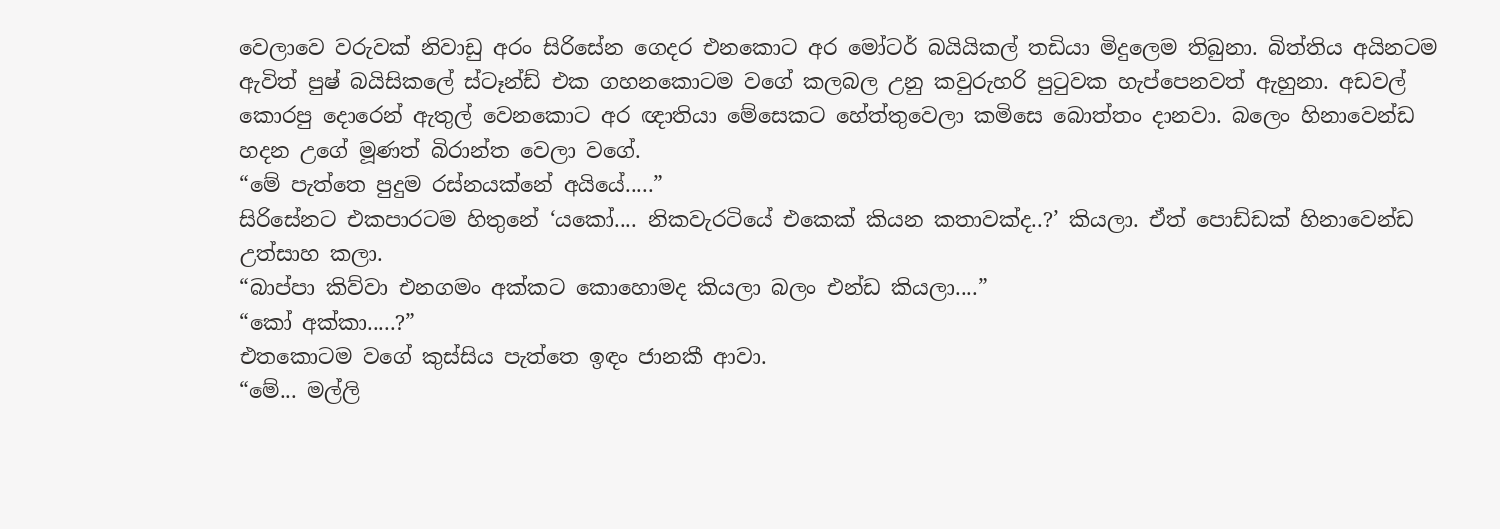වෙලාවෙ වරුවක් නිවාඩු අරං සිරිසේන ගෙදර එනකොට අර මෝටර් බයියිකල් තඩියා මිදුලෙම තිබුනා. බිත්තිය අයිනටම ඇවිත් පුෂ් බයිසිකලේ ස්ටෑන්ඩ් එක ගහනකොටම වගේ කලබල උනු කවුරුහරි පුටුවක හැප්පෙනවත් ඇහුනා. අඩවල් කොරපු දොරෙන් ඇතුල් වෙනකොට අර ඥාතියා මේසෙකට හේත්තුවෙලා කමිසෙ බොත්තං දානවා. බලෙං හිනාවෙන්ඩ හදන උගේ මූණත් බිරාන්ත වෙලා වගේ.
“මේ පැත්තෙ පුදුම රස්නයක්නේ අයියේ.....”
සිරිසේනට එකපාරටම හිතුනේ ‘යකෝ.... නිකවැරටියේ එකෙක් කියන කතාවක්ද..?’ කියලා. ඒත් පොඩ්ඩක් හිනාවෙන්ඩ උත්සාහ කලා.
“බාප්පා කිව්වා එනගමං අක්කට කොහොමද කියලා බලං එන්ඩ කියලා....”
“කෝ අක්කා.....?”
එතකොටම වගේ කුස්සිය පැත්තෙ ඉඳං ජානකී ආවා.
“මේ... මල්ලි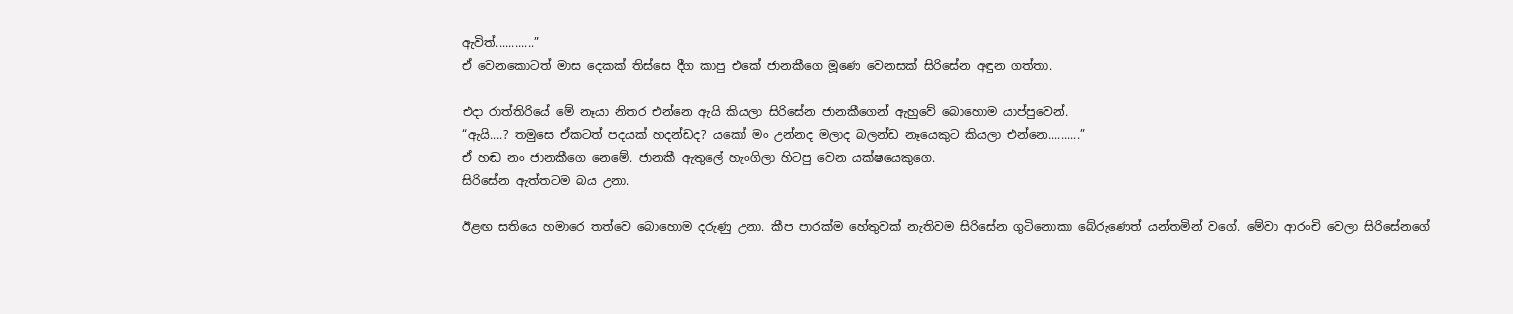ඇවිත්............”
ඒ වෙනකොටත් මාස දෙකක් තිස්සෙ දීග කාපු එකේ ජානකීගෙ මූණෙ වෙනසක් සිරිසේන අඳුන ගත්තා.

එදා රාත්තිරියේ මේ නෑයා නිතර එන්නෙ ඇයි කියලා සිරිසේන ජානකීගෙන් ඇහුවේ බොහොම යාප්පුවෙන්.
“ඇයි....? තමුසෙ ඒකටත් පදයක් හදන්ඩද? යකෝ මං උන්නද මලාද බලන්ඩ නෑයෙකුට කියලා එන්නෙ..........”
ඒ හඬ නං ජානකීගෙ නෙමේ. ජානකී ඇතුලේ හැංගිලා හිටපු වෙන යක්ෂයෙකුගෙ.
සිරිසේන ඇත්තටම බය උනා.

ඊළඟ සතියෙ හමාරෙ තත්වෙ බොහොම දරුණු උනා. කීප පාරක්ම හේතුවක් නැතිවම සිරිසේන ගුටිනොකා බේරුණෙත් යන්තමින් වගේ. මේවා ආරංචි වෙලා සිරිසේනගේ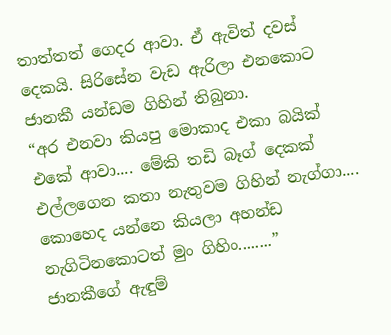තාත්තත් ගෙදර ආවා. ඒ ඇවිත් දවස් දෙකයි. සිරිසේන වැඩ ඇරිලා එනකොට ජානකී යන්ඩම ගිහින් තිබුනා.
“අර එනවා කියපු මොකාද එකා බයික් එකේ ආවා.... මේකි තඩි බෑග් දෙකක් එල්ලගෙන කතා නැතුවම ගිහින් නැග්ගා.... කොහෙද යන්නෙ කියලා අහන්ඩ නැගිටිනකොටත් මුං ගිහිං........”
ජානකීගේ ඇඳුම්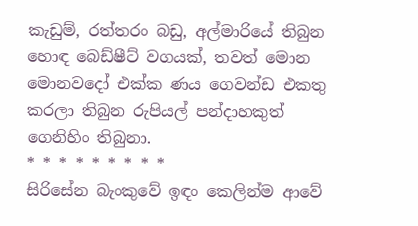කැඩුම්, රත්තරං බඩු, අල්මාරියේ තිබුන හොඳ බෙඩ්ෂීට් වගයක්, තවත් මොන මොනවදෝ එක්ක ණය ගෙවන්ඩ එකතු කරලා තිබුන රුපියල් පන්දාහකුත් ගෙනිහිං තිබුනා.
* * * * * * * * *
සිරිසේන බැංකුවේ ඉඳං කෙලින්ම ආවේ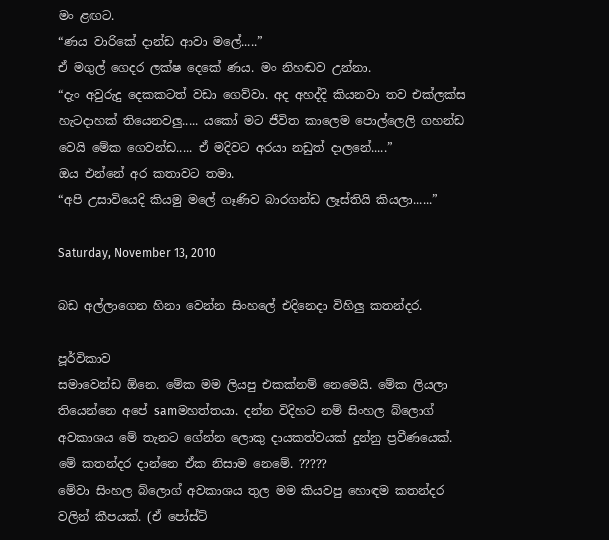මං ළඟට.
“ණය වාරිකේ දාන්ඩ ආවා මලේ.....”
ඒ මගුල් ගෙදර ලක්ෂ දෙකේ ණය. මං නිහඬව උන්නා.
“දැං අවුරුදු දෙකකටත් වඩා ගෙව්වා. අද අහද්දි කියනවා තව එක්ලක්ස හැටදාහක් තියෙනවලු..... යකෝ මට ජීවිත කාලෙම පොල්ලෙලි ගහන්ඩ වෙයි මේක ගෙවන්ඩ..... ඒ මදිවට අරයා නඩුත් දාලනේ.....”
ඔය එන්නේ අර කතාවට තමා.
“අපි උසාවියෙදි කියමු මලේ ගෑණිව බාරගන්ඩ ලෑස්තියි කියලා......”

Saturday, November 13, 2010

බඩ අල්ලාගෙන හිනා වෙන්න සිංහලේ එදිනෙදා විහිලු කතන්දර.

පූර්විකාව
සමාවෙන්ඩ ඕනෙ. මේක මම ලියපු එකක්නම් නෙමෙයි. මේක ලියලා තියෙන්නෙ අපේ samමහත්තයා. දන්න විදිහට නම් සිංහල බ්ලොග් අවකාශය මේ තැනට ගේන්න ලොකු දායකත්වයක් දුන්නු ප්‍රවීණයෙක්.
මේ කතන්දර දාන්නෙ ඒක නිසාම නෙමේ. ?????
මේවා සිංහල බ්ලොග් අවකාශය තුල මම කියවපු හොඳම කතන්දර වලින් කීපයක්. (ඒ පෝස්ට්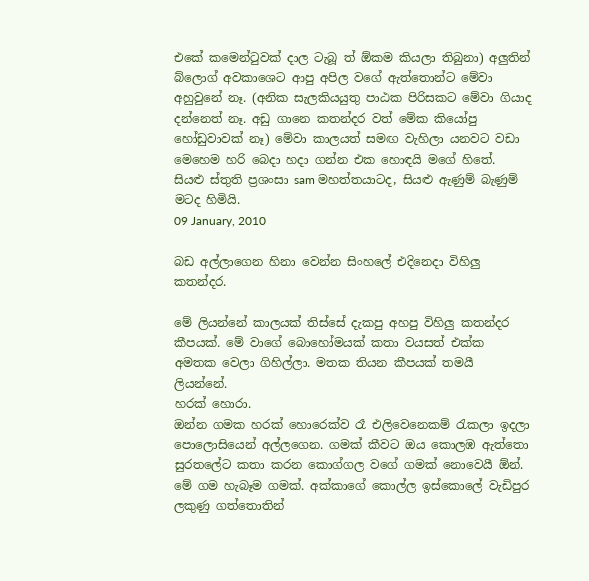එකේ කමෙන්ටුවක් දාල ටැබූ ත් ඕකම කියලා තිබුනා) අලුතින් බ්ලොග් අවකාශෙට ආපු අපිල වගේ ඇත්තොන්ට මේවා අහුවුනේ නෑ. (අනික සැලකියයුතු පාඨක පිරිසකට මේවා ගියාද දන්නෙත් නෑ. අඩු ගානෙ කතන්දර වත් මේක කියෝපු හෝඩුවාවක් නෑ) මේවා කාල‍යත් සමඟ වැහිලා යනවට වඩා මෙහෙම හරි බෙදා හදා ගන්න එක හොඳයි මගේ හිතේ.
සියළු ස්තුති ප්‍රශංසා sam මහත්තයාටද, සියළු ඇණුම් බැණුම් මටද හිමියි.
09 January, 2010

බඩ අල්ලාගෙන හිනා වෙන්න සිංහලේ එදිනෙදා විහිලු කතන්දර.

මේ ලියන්නේ කාලයක් තිස්සේ දැකපු අහපු විහිලු කතන්දර කීපයක්. මේ වාගේ බොහෝමයක් කතා වයසත් එක්ක අමතක වෙලා ගිහිල්ලා. මතක තියන කීපයක් තමයී ලියන්නේ.
හරක් හොරා.
ඔන්න ගමක හරක් හොරෙක්ව රෑ එලිවෙනෙකම් රැකලා ඉදලා පොලොසියෙන් අල්ලගෙන. ගමක් කීවට ඔය කොලඹ ඇත්තො සුරතලේට කතා කරන කොග්ගල වගේ ගමක් නොවෙයී ඕන්. මේ ගම හැබෑම ගමක්. අක්කාගේ කොල්ල ඉස්කොලේ වැඩිපුර ලකුණු ගත්තොතින්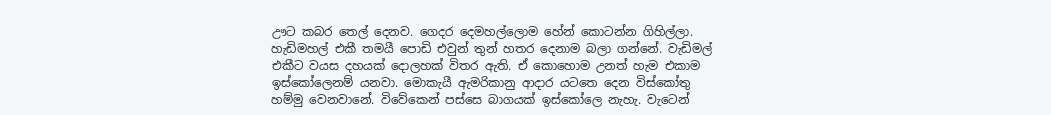ඌට කබර තෙල් දෙනව. ගෙදර දෙමහල්ලොම හේන් කොටන්න ගිහිල්ලා. හැඩිමහල් එකී තමයී පොඩි එවුන් තුන් හතර දෙනාම බලා ගන්නේ. වැඩිමල් එකීට වයස දහයක් දොලහක් විතර ඇති. ඒ කොහොම උනත් හැම එකාම ඉස්කෝලෙනම් යනවා. මොකැයී ඇමරිකානු ආදාර යටතෙ දෙන විස්කෝතු හම්මු වෙනවානේ. විවේකෙන් පස්සෙ බාගයක් ඉස්කෝලෙ නැහැ. වැටෙන්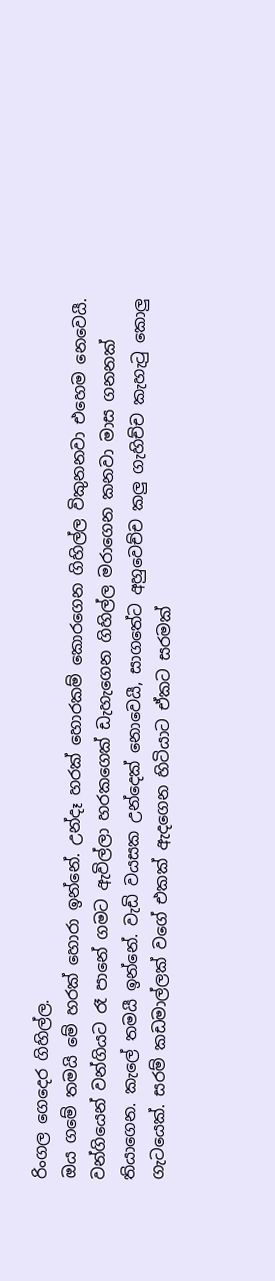රිංගල ගෙදෙර ගිහිල්ල.
ඔය ගමේ තමයි මේ හරක් හොරා ඉන්නේ. උන්දෑ හරක් හොරකම් කොරගෙන ගිහිල්ල විකුනනවා එහෙම නෙවෙයී. වන්ගියෙන් වන්ගියට රෑ පානේ ගමට ඇවිල්ලා හරකගෙක් ඩැහැගෙන ගිහිල්ල මරාගෙන කනවා මාස ගනනක් තියාගෙන. කැලේ තමයී ඉන්නේ. වැඩි වයසක උන්දෙක් නොවෙයී, සාගතේට අහුවෙච්ච කලු ගැහිච්ච කැහැටු කොලු ගැටයෙක්. සරම් කඩමාල්ලක් වගේ එකක් ඇදගෙන හිටියාට ඒකට සරමක්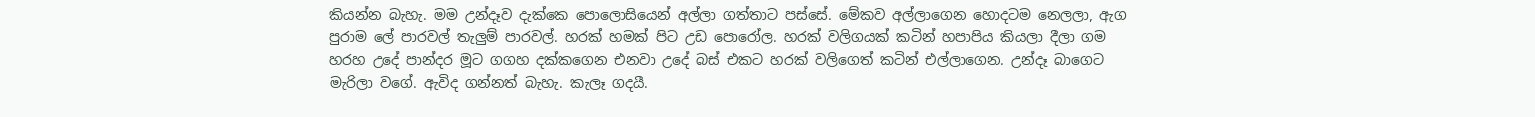කියන්න බැහැ. මම උන්දෑව දැක්කෙ පොලොසියෙන් අල්ලා ගත්තාට පස්සේ. මේකව අල්ලාගෙන හොදටම නෙලලා, ඇග පුරාම ලේ පාරවල් තැලුම් පාරවල්. හරක් හමක් පිට උඩ පොරෝල. හරක් වලිගයක් කටින් හපාපිය කියලා දීලා ගම හරහ උදේ පාන්දර මූට ගගහ දක්කගෙන එනවා උදේ බස් එකට හරක් වලිගෙත් කටින් එල්ලාගෙන. උන්දෑ බාගෙට මැරිලා වගේ. ඇවිද ගන්නත් බැහැ. කැලෑ ගදයී.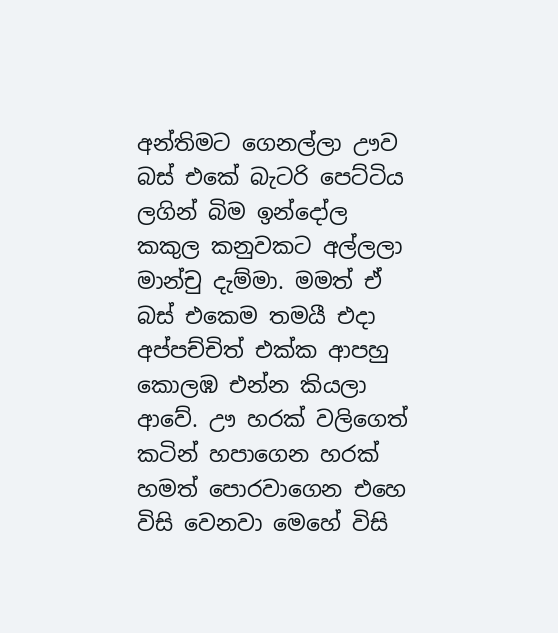අන්තිමට ගෙනල්ලා ඌව බස් එකේ බැටරි පෙට්ටිය ලගින් බිම ඉන්දෝල කකුල කනුවකට අල්ලලා මාන්චු දැම්මා. මමත් ඒ බස් එකෙම තමයී එදා අප්පච්චිත් එක්ක ආපහු කොලඹ එන්න කියලා ආවේ. ඌ හරක් වලිගෙත් කටින් හපාගෙන හරක් හමත් පොරවාගෙන එහෙ විසි වෙනවා මෙහේ විසි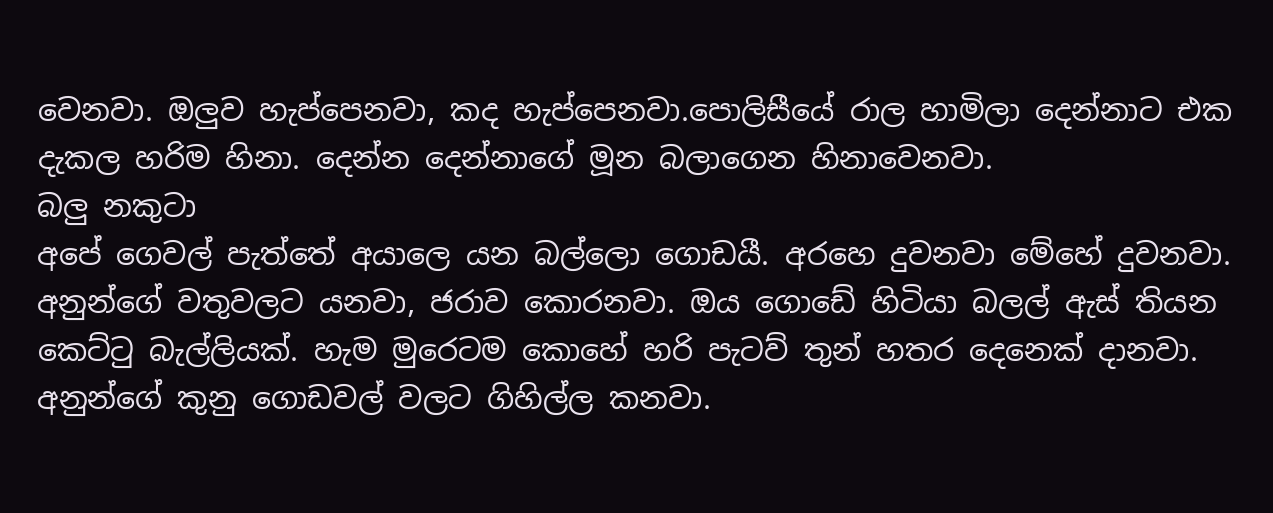වෙනවා. ඔලුව හැප්පෙනවා, කද හැප්පෙනවා.පොලිසීයේ රාල හාමිලා දෙන්නාට එක දැකල හරිම හිනා. දෙන්න දෙන්නාගේ මූන බලාගෙන හිනාවෙනවා.
බලු නකුටා
අපේ ගෙවල් පැත්තේ අයාලෙ යන බල්ලො ගොඩයී. අරහෙ දුවනවා මේහේ දුවනවා. අනුන්ගේ වතුවලට යනවා, ජරාව කොරනවා. ඔය ගොඩේ හිටියා බලල් ඇස් තියන කෙට්ටු බැල්ලියක්. හැම මුරෙටම කොහේ හරි පැටව් තුන් හතර දෙනෙක් දානවා. අනුන්ගේ කුනු ගොඩවල් වලට ගිහිල්ල කනවා.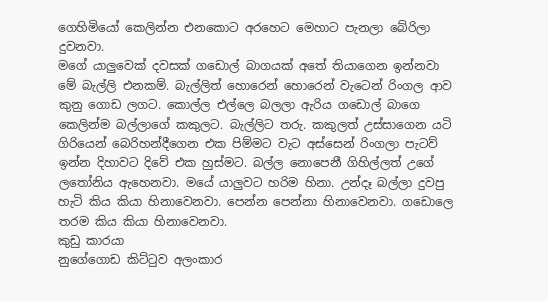ගෙහිමියෝ කෙලින්න එනකොට අරහෙට මෙහාට පැනලා බේරිලා දුවනවා.
මගේ යාලුවෙක් දවසක් ගඩොල් බාගයක් අතේ තියාගෙන ඉන්නවා මේ බැල්ලි එනකම්. බැල්ලිත් හොරෙන් හොරෙන් වැටෙන් රිංගල ආව කුනු ගොඩ ලගට. කොල්ල එල්ලෙ බලලා ඇරිය ගඩොල් බාගෙ කෙලින්ම බල්ලාගේ කකුලට. බැල්ලිට තරු. කකුලත් උස්සාගෙන යටි ගිරියෙන් බෙරිහන්දීගෙන එක පිම්මට වැට අස්සෙන් රිංගලා පැටව් ඉන්න දිහාවට දිවේ එක හුස්මට. බල්ල නොපෙනී ගිහිල්ලත් උගේ ලතෝනිය ඇහෙනවා. මයේ යාලුවට හරිම හිනා. උන්දෑ බල්ලා දුවපු හැටි කිය කියා හිනාවෙනවා. පෙන්න පෙන්නා හිනාවෙනවා. ගඩොලෙ තරම කිය කියා හිනාවෙනවා.
කුඩු කාරයා
නුගේගොඩ කිට්ටුව අලංකාර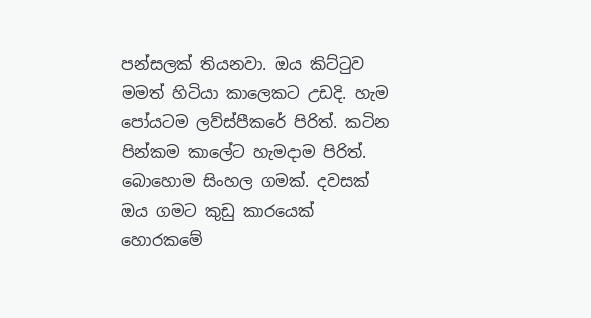පන්සලක් තියනවා. ඔය කිට්ටුව මමත් හිටියා කාලෙකට උඩදි. හැම පෝයටම ලව්ස්පීකරේ පිරිත්. කටින පින්කම කාලේට හැමදාම පිරිත්. බොහොම සිංහල ගමක්. දවසක් ඔය ගමට කුඩු කාරයෙක් හොරකමේ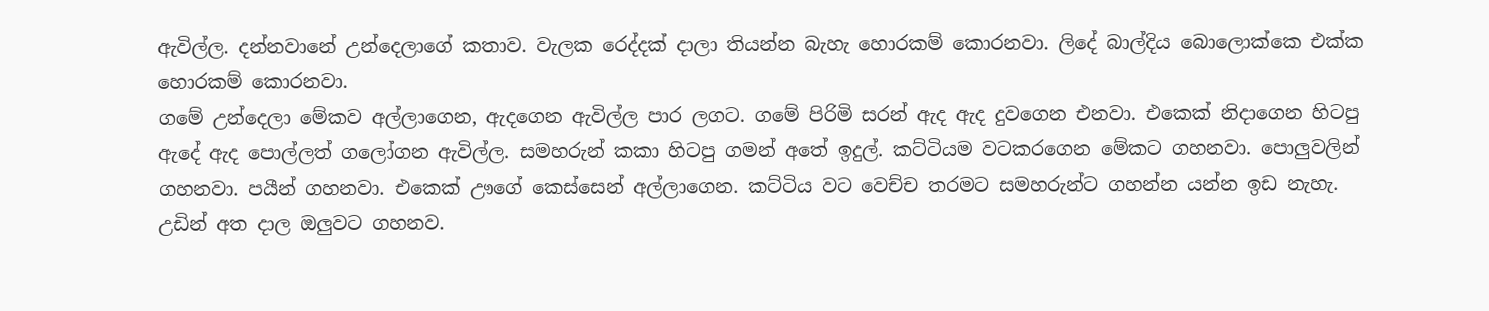ඇවිල්ල. දන්නවානේ උන්දෙලාගේ කතාව. වැලක රෙද්දක් දාලා තියන්න බැහැ හොරකම් කොරනවා. ලිදේ බාල්දිය බොලොක්කෙ එක්ක හොරකම් කොරනවා.
ගමේ උන්දෙලා මේකව අල්ලාගෙන, ඇදගෙන ඇවිල්ල පාර ලගට. ගමේ පිරිමි සරන් ඇද ඇද දුවගෙන එනවා. එකෙක් නිදාගෙන හිටපු ඇදේ ඇද පොල්ලත් ගලෝගන ඇවිල්ල. සමහරුන් කකා හිටපු ගමන් අතේ ඉදුල්. කට්ටියම වටකරගෙන මේකට ගහනවා. පොලුවලින් ගහනවා. පයීන් ගහනවා. එකෙක් ඌගේ කෙස්සෙන් අල්ලාගෙන. කට්ටිය වට වෙච්ච තරමට සමහරුන්ට ගහන්න යන්න ඉඩ නැහැ. උඩින් අත දාල ඔලුවට ගහනව.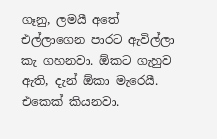ගෑනු, ලමයී අතේ එල්ලාගෙන පාරට ඇවිල්ලා කැ ගහනවා. ඕකට ගැහුව ඇති, දැන් ඕකා මැරෙයී. එකෙක් කියනවා.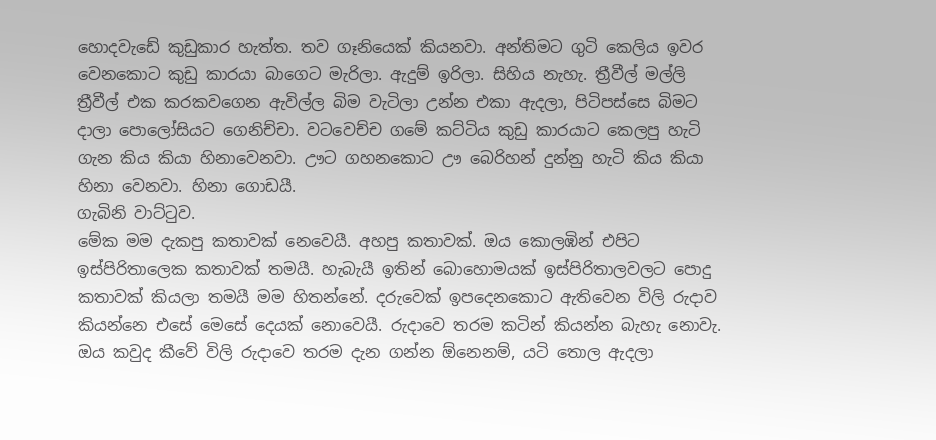හොදවැඩේ කුඩුකාර හැත්ත. තව ගෑනියෙක් කියනවා. අන්තිමට ගුටි කෙලිය ඉවර වෙනකොට කුඩු කාරයා බාගෙට මැරිලා. ඇදුම් ඉරිලා. සිහිය නැහැ. ත්‍රීවීල් මල්ලි ත්‍රීවීල් එක කරකවගෙන ඇවිල්ල බිම වැටිලා උන්න එකා ඇදලා, පිටිපස්සෙ බිමට දාලා පොලෝසියට ගෙනිච්චා. වටවෙච්ච ගමේ කට්ටිය කුඩු කාරයාට කෙලපු හැටි ගැන කිය කියා හිනාවෙනවා. ඌට ගහනකොට ඌ බෙරිහන් දුන්නු හැටි කිය කියා හිනා වෙනවා. හිනා ගොඩයී.
ගැබිනි වාට්ටුව.
මේක මම දැකපු කතාවක් නෙවෙයී. අහපු කතාවක්. ඔය කොලඹින් එපිට ඉස්පිරිතාලෙක කතාවක් තමයී. හැබැයී ඉතින් බොහොමයක් ඉස්පිරිතාලවලට පොදු කතාවක් කියලා තමයී මම හිතන්නේ. දරුවෙක් ඉපදෙනකොට ඇතිවෙන විලි රුදාව කියන්නෙ එසේ මෙසේ දෙයක් නොවෙයී. රුදාවෙ තරම කටින් කියන්න බැහැ නොවැ. ඔය කවුද කීවේ විලි රුදාවෙ තරම දැන ගන්න ඕනෙනම්, යටි තොල ඇදලා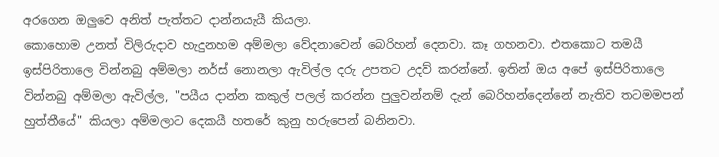අරගෙන ඔලුවෙ අනිත් පැත්තට දාන්නයැයී කියලා.
කොහොම උනත් විලිරුදාව හැදුනහම අම්මලා වේදනාවෙන් බෙරිහන් දෙනවා. කෑ ගහනවා. එතකොට තමයී ඉස්පිරිතාලෙ වින්නබු අම්මලා නර්ස් නොනලා ඇවිල්ල දරු උපතට උදව් කරන්නේ. ඉතින් ඔය අපේ ඉස්පිරිතාලෙ වින්නබු අම්මලා ඇවිල්ල, "පයීය දාන්න කකුල් පලල් කරන්න පුලුවන්නම් දැන් බෙරිහන්දෙන්නේ නැතිව තටමමපන් හුත්තීයේ" කියලා අම්මලාට දෙකයී හතරේ කුනු හරුපෙන් බනිනවා.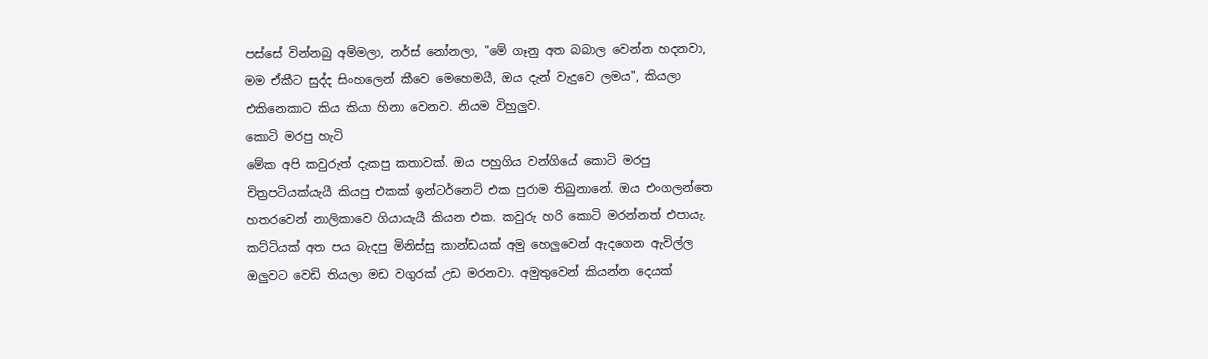පස්සේ වින්නබු අම්මලා, නර්ස් නෝනලා, "මේ ගෑනු අත බබාල වෙන්න හදනවා, මම ඒකීට සුද්ද සිංහලෙන් කීවෙ මෙහෙමයී, ඔය දැන් වැදුවෙ ලමය", කියලා එකිනෙකාට කිය කියා හිනා වෙනව. නියම විහුලුව.
කොටි මරපු හැටි
මේක අපි කවුරුත් දැකපු කතාවක්. ඔය පහුගිය වන්ගියේ කොටි මරපු චිත්‍රපටියක්යැයී කියපු එකක් ඉන්ටර්නෙට් එක පුරාම තිබුනානේ. ඔය එංගලන්තෙ හතරවෙන් නාලිකාවෙ ගියායැයී කියන එක. කවුරු හරි කොටි මරන්නත් එපායැ. කට්ටියක් අත පය බැදපු මිනිස්සු කාන්ඩයක් අමු හෙලුවෙන් ඇදගෙන ඇවිල්ල ඔලුවට වෙඩි තියලා මඩ වගුරක් උඩ මරනවා. අමුතුවෙන් කියන්න දෙයක්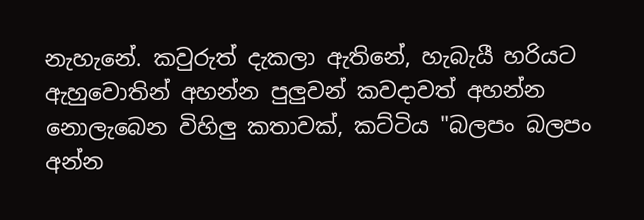නැහැනේ. කවුරුත් දැකලා ඇතිනේ, හැබැයී හරියට ඇහුවොතින් අහන්න පුලුවන් කවදාවත් අහන්න නොලැබෙන විහිලු කතාවක්, කට්ටිය "බලපං බලපං අන්න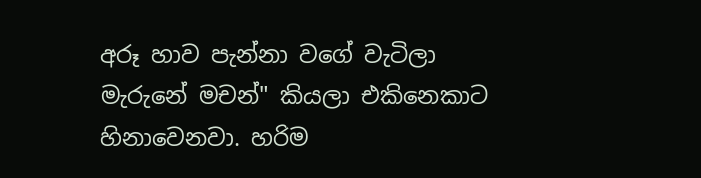අරූ හාව පැන්නා වගේ වැටිලා මැරුනේ මචන්" කියලා එකිනෙකාට හිනාවෙනවා. හරිම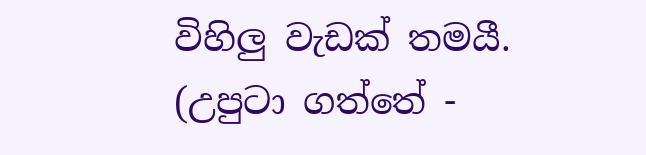විහිලු වැඩක් තමයී.
(උපුටා ගත්තේ -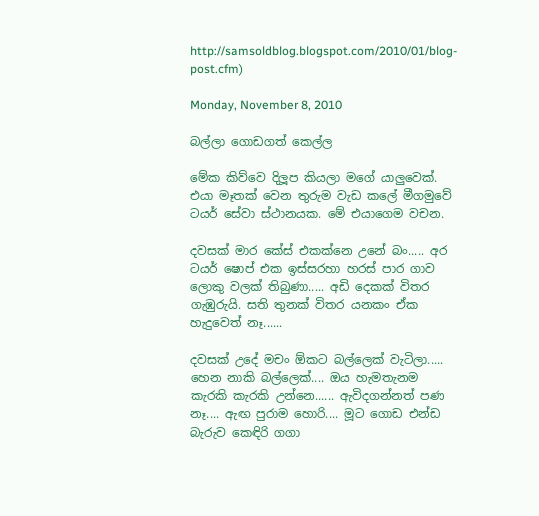http://samsoldblog.blogspot.com/2010/01/blog-post.cfm)

Monday, November 8, 2010

බල්ලා ගොඩගත් කෙල්ල

මේක කිව්වෙ දිලූප කියලා මගේ යාලුවෙක්. එයා මෑතක් වෙන තුරුම වැඩ කලේ මීගමුවේ ටයර් සේවා ස්ථානයක. මේ එයාගෙම වචන.

දවසක් මාර කේස් එකක්නෙ උනේ බං..... අර ටයර් ෂොප් එක ඉස්සරහා හරස් පාර ගාව ලොකු වලක් තිබුණා..... අඩි දෙකක් විතර ගැඹුරුයි. සති තුනක් විතර යනකං ඒක හැදුවෙත් නෑ......

දවසක් උදේ මචං ඕකට බල්ලෙක් වැටිලා..... හෙන නාකි බල්ලෙක්.... ඔය හැමතැනම කැරකි කැරකි උන්නෙ...... ඇවිදගන්නත් පණ නෑ.... ඇඟ පුරාම හොරි.... මූට ගොඩ එන්ඩ බැරුව කෙඳිරි ගගා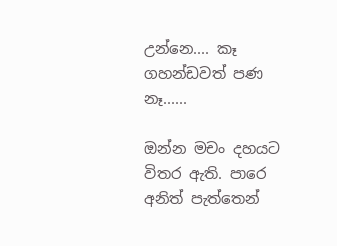උන්නෙ.... කෑ ගහන්ඩවත් පණ නෑ......

ඔන්න මචං දහයට විතර ඇති. පාරෙ අනිත් පැත්තෙන්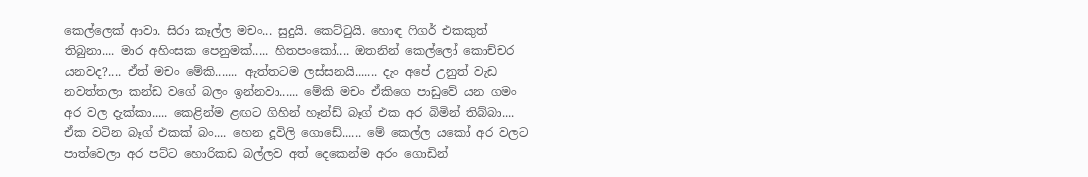කෙල්ලෙක් ආවා. සිරා කෑල්ල මචං... සුදුයි. කෙට්ටුයි. හොඳ ෆිගර් එකකුත් තිබුනා.... මාර අහිංසක පෙනුමක්..... හිතපංකෝ.... ඔතනින් කෙල්ලෝ කොච්චර යනවද?.... ඒත් මචං මේකි....... ඇත්තටම ලස්සනයි....... දැං අපේ උනුත් වැඩ නවත්තලා කන්ඩ වගේ බලං ඉන්නවා...... මේකි මචං ඒකිගෙ පාඩුවේ යන ගමං අර වල දැක්කා..... කෙළින්ම ළඟට ගිහින් හෑන්ඩ් බෑග් එක අර බිමින් තිබ්බා.... ඒක වටින බෑග් එකක් බං.... හෙන දූවිලි ගොඩේ...... මේ කෙල්ල යකෝ අර වලට පාත්වෙලා අර පට්ට හොරිකඩ බල්ලව අත් දෙකෙන්ම අරං ගොඩින්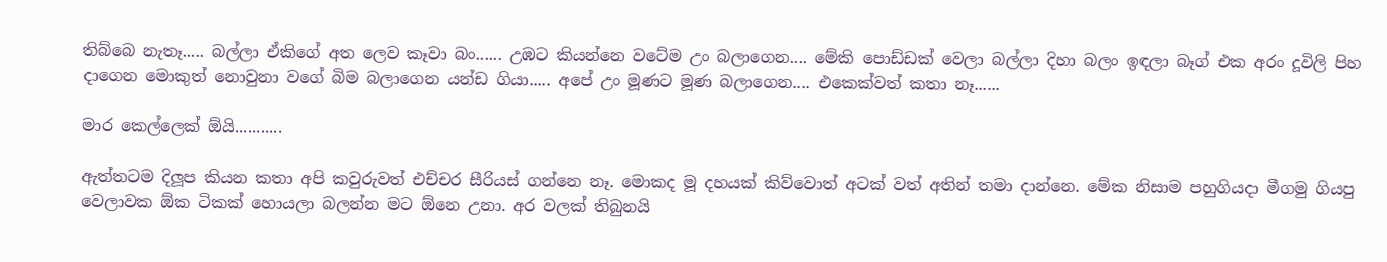තිබ්බෙ නැතෑ..... බල්ලා ඒකිගේ අත ලෙව කෑවා බං...... උඹට කියන්නෙ වටේම උං බලාගෙන.... මේකි පොඩ්ඩක් වෙලා බල්ලා දිහා බලං ඉඳලා බෑග් එක අරං දූවිලි පිහ දාගෙන මොකුත් නොවුනා වගේ බිම බලාගෙන යන්ඩ ගියා..... අපේ උං මූණට මූණ බලාගෙන.... එකෙක්වත් කතා නෑ......

මාර කෙල්ලෙක් ඕයි...........

ඇත්තටම දිලූප කියන කතා අපි කවුරුවත් එච්චර සීරියස් ගන්නෙ නෑ. මොකද මූ දහයක් කිව්වොත් අටක් වත් අතින් තමා දාන්නෙ. මේක නිසාම පහුගියදා මීගමු ගියපු වෙලාවක ඕක ටිකක් හොයලා බලන්න මට ඕනෙ උනා. අර වලක් තිබුනයි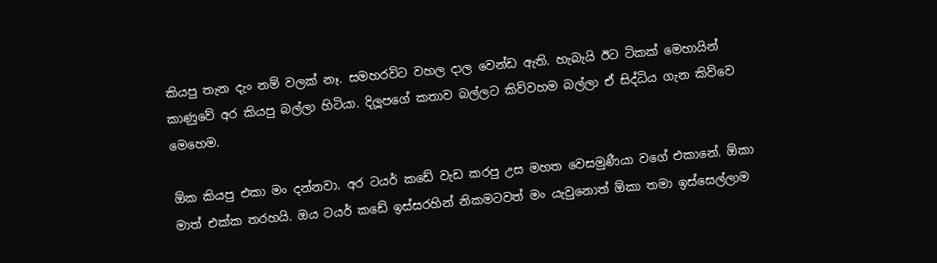කියපු තැන දැං නම් වලක් නෑ. සමහරවිට වහල දාල වෙන්ඩ ඇති. හැබැයි ඊට ටිකක් මෙහායින් කාණුවේ අර කියපු බල්ලා හිටියා. දිලූපගේ කතාව බල්ලට කිව්වහම බල්ලා ඒ සිද්ධිය ගැන කිව්වෙ මෙහෙම.

ඕක කියපු එකා මං දන්නවා. අර ටයර් කඩේ වැඩ කරපු උස මහත වෙසමුණීයා වගේ එකානේ. ඕකා මාත් එක්ක තරහයි. ඔය ටයර් කඩේ ඉස්සරහින් නිකමටවත් මං යැවුනොත් ඕකා තමා ඉස්සෙල්ලාම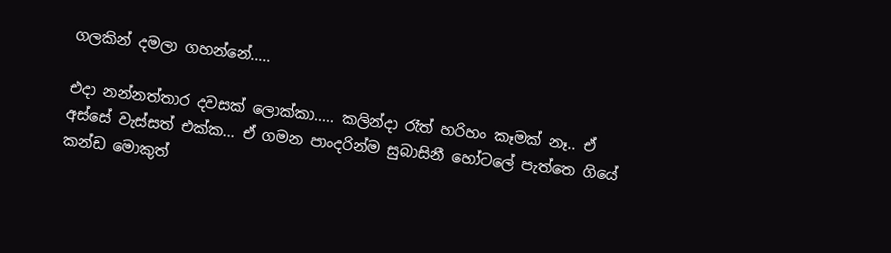ගලකින් දමලා ගහන්නේ.....

එදා නන්නත්තාර දවසක් ලොක්කා..... කලින්දා රෑත් හරිහං කෑමක් නෑ.. ඒ අස්සේ වැස්සත් එක්ක... ඒ ගමන පාංදරින්ම සුබාසිනී හෝටලේ පැත්තෙ ගියේ කන්ඩ මොකුත්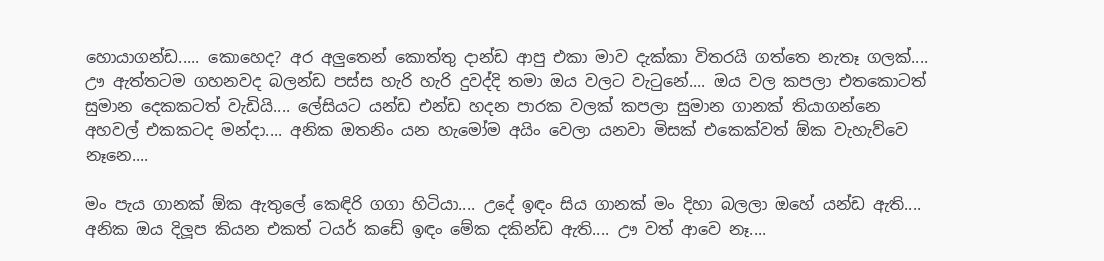හොයාගන්ඩ..... කොහෙද? අර අලුතෙන් කොත්තු දාන්ඩ ආපු එකා මාව දැක්කා විතරයි ගත්තෙ නැතෑ ගලක්.... ඌ ඇත්තටම ගහනවද බලන්ඩ පස්ස හැරි හැරි දුවද්දි තමා ඔය වලට වැටුනේ.... ඔය වල කපලා එතකොටත් සුමාන දෙකකටත් වැඩියි.... ලේසියට යන්ඩ එන්ඩ හදන පාරක වලක් කපලා සුමාන ගානක් තියාගන්නෙ අහවල් එකකටද මන්දා.... අනික ඔතනිං යන හැමෝම අයිං වෙලා යනවා මිසක් එකෙක්වත් ඕක වැහැව්වෙ නෑනෙ....

මං පැය ගානක් ඕක ඇතුලේ කෙඳිරි ගගා හිටියා.... උදේ ඉඳං සිය ගානක් මං දිහා බලලා ඔහේ යන්ඩ ඇති.... අනික ඔය දිලූප කියන එකත් ටයර් කඩේ ඉඳං මේක දකින්ඩ ඇති.... ඌ වත් ආවෙ නෑ....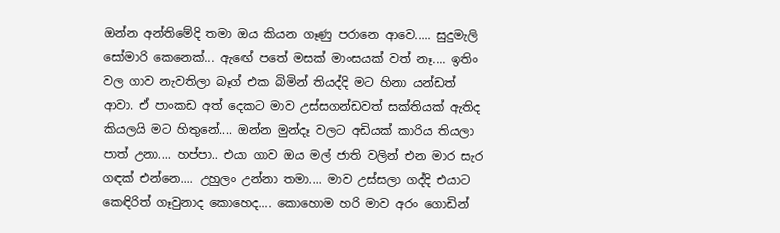ඔන්න අන්තිමේදි තමා ඔය කියන ගෑණු පරානෙ ආවෙ..... සුදුමැලි සෝමාරි කෙනෙක්... ඇ‍ඟේ පතේ මසක් මාංසයක් වත් නෑ.... ඉතිං වල ගාව නැවතිලා බෑග් එක බිමින් තියද්දි මට හිනා යන්ඩත් ආවා. ඒ පාංකඩ අත් දෙකට මාව උස්සගන්ඩවත් සක්තියක් ඇතිද කියලයි මට හිතුනේ.... ඔන්න මුන්දෑ වලට අඩියක් කාරිය තියලා පාත් උනා.... හප්පා.. එයා ගාව ඔය මල් ජාති වලින් එන මාර සැර ගඳක් එන්නෙ.... උහුලං උන්නා තමා.... මාව උස්සලා ගද්දි එයාට කෙඳිරිත් ගෑවුනාද කොහෙද.... කොහොම හරි මාව අරං ගොඩින්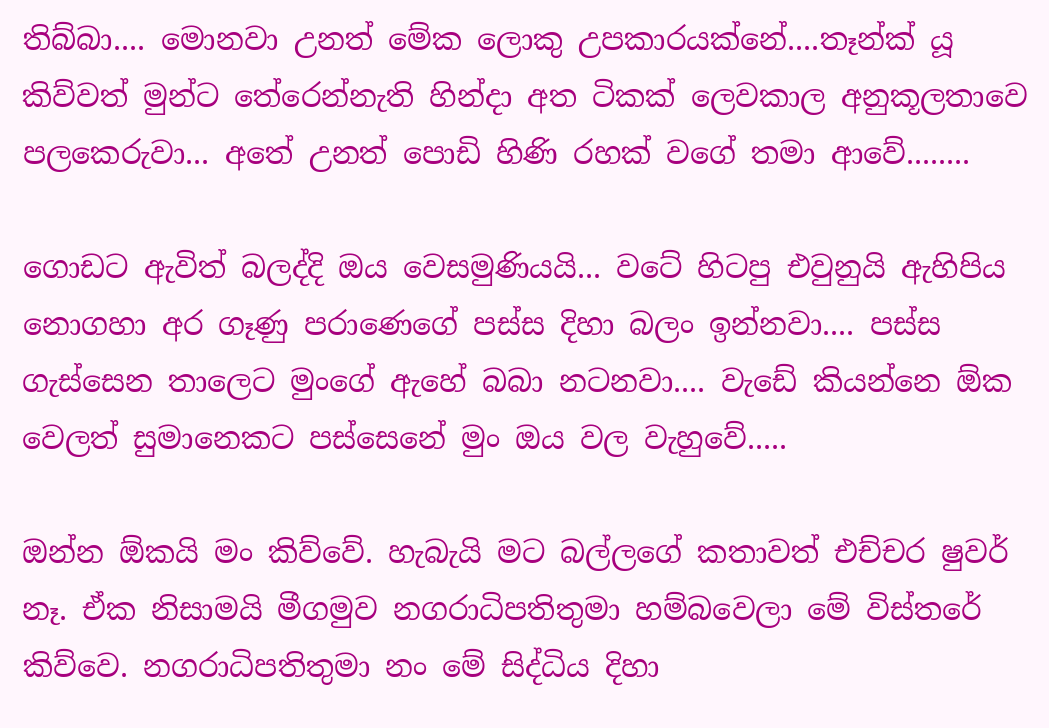තිබ්බා.... මොනවා උනත් මේක ලොකු උපකාරයක්නේ....තෑන්ක් යූ කිව්වත් මුන්ට තේරෙන්නැති හින්දා අත ටිකක් ලෙවකාල අනුකූලතාවෙ පලකෙරුවා... අතේ උනත් පොඩි හිණි රහක් වගේ තමා ආවේ........

ගොඩට ඇවිත් බලද්දි ඔය වෙසමුණියයි... වටේ හිටපු එවුනුයි ඇහිපිය නොගහා අර ගෑණු පරාණෙගේ පස්ස දිහා බලං ඉන්නවා.... පස්ස ගැස්සෙන තාලෙට මුංගේ ඇහේ බබා නටනවා.... වැඩේ කියන්නෙ ඕක වෙලත් සුමානෙකට පස්සෙනේ මුං ඔය වල වැහුවේ.....

ඔන්න ඕකයි මං කිව්වේ. හැබැයි මට බල්ලගේ කතාවත් එච්චර ෂුවර් නෑ. ඒක නිසාමයි මීගමුව නගරාධිපතිතුමා හම්බවෙලා මේ විස්තරේ කිව්වෙ. නගරාධිපතිතුමා නං මේ සිද්ධිය දිහා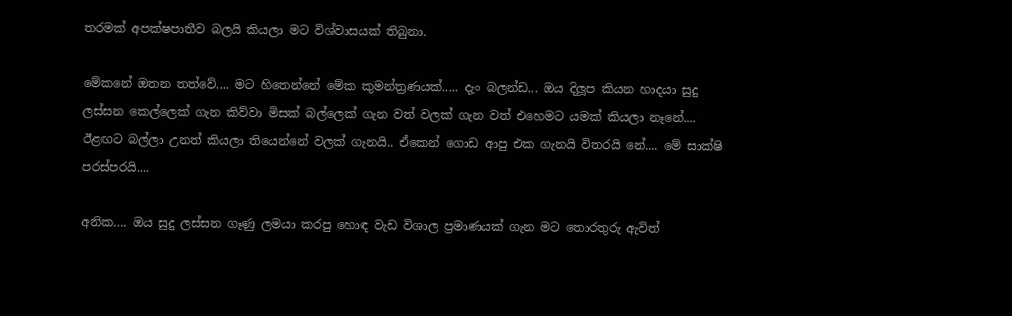තරමක් අපක්ෂපාතීව බලයි කියලා මට විශ්වාසයක් තිබුනා.

මේකනේ ඔතන තත්වේ.... මට හිතෙන්නේ මේක කුමන්ත්‍රණයක්..... දැං බලන්ඩ... ඔය දිලූප කියන හාදයා සුදු ලස්සන කෙල්ලෙක් ගැන කිව්වා මිසක් බල්ලෙක් ගැන වත් වලක් ගැන වත් එහෙමට යමක් කියලා නෑනේ.... ඊළඟට බල්ලා උනත් කියලා තියෙන්නේ වලක් ගැනයි.. ඒකෙන් ගොඩ ආපු එක ගැනයි විතරයි නේ.... මේ සාක්ෂි පරස්පරයි....

අනික…. ඔය සුදු ලස්සන ගෑණු ලමයා කරපු හොඳ වැඩ විශාල ප්‍රමාණයක් ගැන මට තොරතුරු ඇවිත්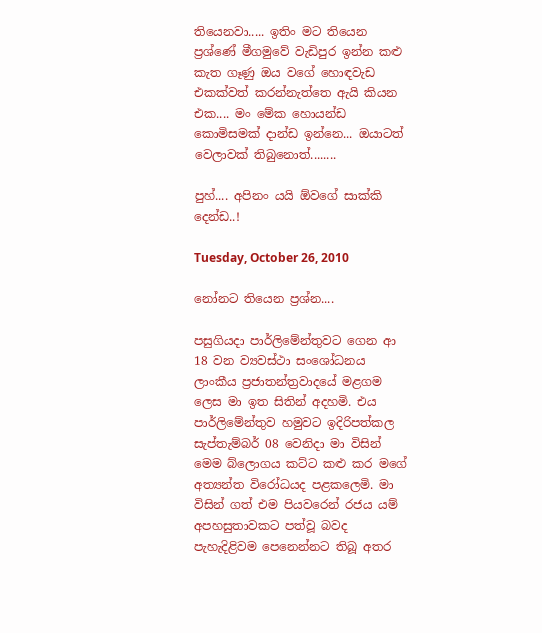තියෙනවා..... ඉතිං මට තියෙන ප්‍රශ්ණේ මීගමුවේ වැඩිපුර ඉන්න කළු කැත ගෑණු ඔය වගේ හොඳවැඩ එකක්වත් කරන්නැත්තෙ ඇයි කියන එක.... මං මේක හොයන්ඩ කොමිසමක් දාන්ඩ ඉන්නෙ... ඔයාටත් වෙලාවක් තිබුනොත්........

පුහ්.... අපිනං යයි ඕවගේ සාක්කි දෙන්ඩ..!

Tuesday, October 26, 2010

නෝනට තියෙන ප්‍රශ්න....

පසුගියදා පාර්ලිමේන්තුවට ගෙන ආ 18 වන ව්‍යවස්ථා සංශෝධනය ලාංකීය ප්‍රජාතන්ත්‍රවාදයේ මළගම ලෙස මා ඉත සිතින් අදහමි. එය පාර්ලිමේන්තුව හමුවට ඉදිරිපත්කල සැප්තැම්බර් 08 වෙනිදා මා විසින් මෙම බ්ලොගය කට්ට කළු කර මගේ අත්‍යන්ත විරෝධයද පළකලෙමි. මා විසින් ගත් එම පියවරෙන් රජය යම් අපහසුතාවකට පත්වූ බවද පැහැදිළිවම පෙනෙන්නට තිබූ අතර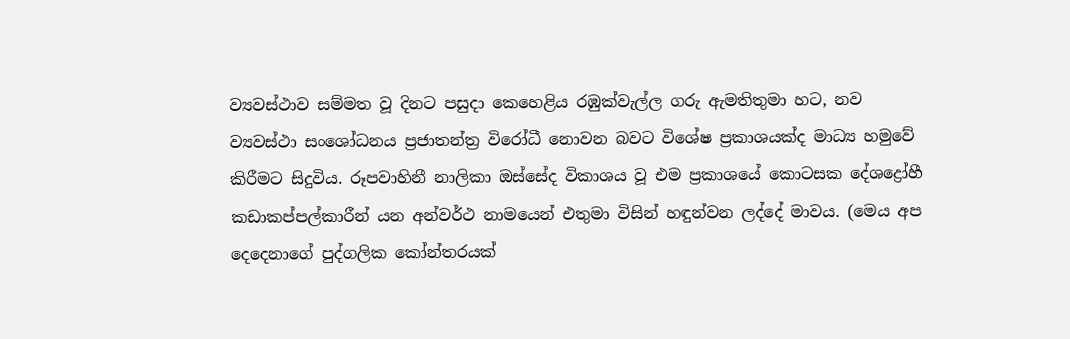ව්‍යවස්ථාව සම්මත වූ දිනට පසුදා කෙහෙළිය රඹුක්වැල්ල ගරු ඇමතිතුමා හට, නව ව්‍යවස්ථා සංශෝධනය ප්‍රජාතන්ත්‍ර විරෝධී නොවන බවට විශේෂ ප්‍රකාශයක්ද මාධ්‍ය හමුවේ කිරීමට සිදුවිය. රූපවාහිනී නාලිකා ඔස්සේද විකාශය වූ එම ප්‍රකාශයේ කොටසක දේශද්‍රෝහී කඩාකප්පල්කාරීන් යන අන්වර්ථ නාමයෙන් එතුමා විසින් හඳුන්වන ලද්දේ මාවය. (මෙය අප දෙදෙනාගේ පුද්ගලික කෝන්තරයක්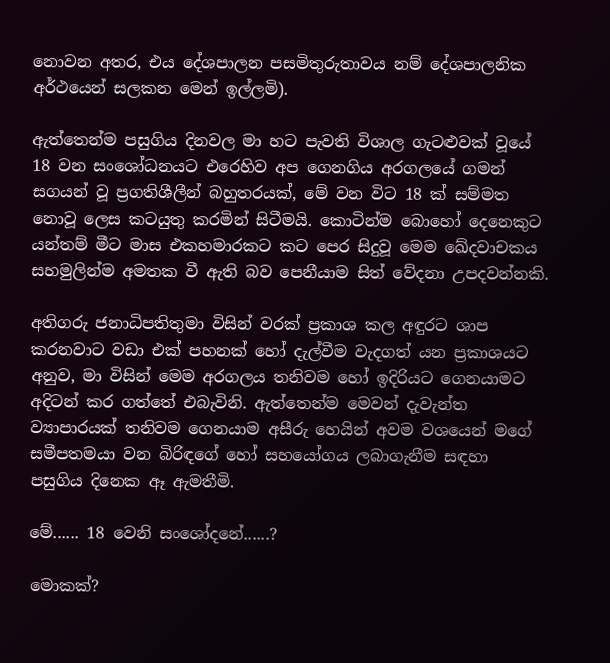නොවන අතර, එය දේශපාලන පසමිතුරුතාවය නම් දේශපාලනික අර්ථයෙන් සලකන මෙන් ඉල්ලමි).

ඇත්තෙන්ම පසුගිය දිනවල මා හට පැවති විශාල ගැටළුවක් වූයේ 18 වන සංශෝධනයට එරෙහිව අප ගෙනගිය අරගලයේ ගමන් සගයන් වූ ප්‍රගතිශීලීන් බහුතරයක්, මේ වන විට 18 ක් සම්මත නොවූ ලෙස කටයුතු කරමින් සිටීමයි. කොටින්ම බොහෝ දෙනෙකුට යන්තම් මීට මාස එකහමාරකට කට පෙර සිදුවූ මෙම ඛේදවාචකය සහමුලින්ම අමතක වී ඇති බව පෙනීයාම සිත් වේදනා උපදවන්නකි.

අතිගරු ජනාධිපතිතුමා විසින් වරක් ප්‍රකාශ කල අඳුරට ශාප කරනවාට වඩා එක් පහනක් හෝ දැල්වීම වැදගත් යන ප්‍රකාශයට අනුව, මා විසින් මෙම අරගලය තනිවම හෝ ඉදිරියට ගෙනයාමට අදිටන් කර ගත්තේ එබැවිනි. ඇත්තෙන්ම මෙවන් දැවැන්ත ව්‍යාපාරයක් තනිවම ගෙනයාම අසීරු හෙයින් අවම වශයෙන් මගේ සමීපතමයා වන බිරිඳගේ හෝ සහයෝගය ලබාගැනීම සඳහා පසුගිය දිනෙක ඈ ඇමතීමි.

මේ...... 18 වෙනි සංශෝදනේ......?

මොකක්?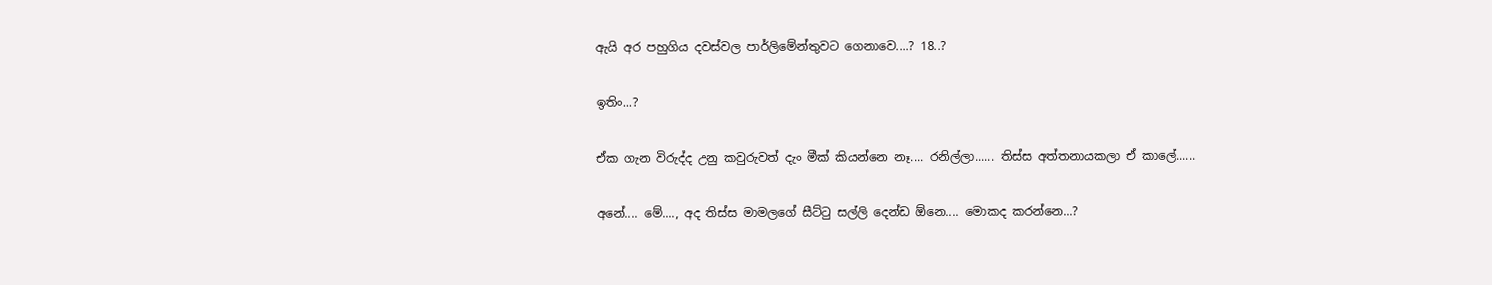ඇයි අර පහුගිය දවස්වල පාර්ලිමේන්තුවට ගෙනාවෙ....? 18..?

ඉතිං...?

ඒක ගැන විරුද්ද උනු කවුරුවත් දැං මීක් කියන්නෙ නෑ.... රනිල්ලා...... තිස්ස අත්තනායකලා ඒ කාලේ......

අනේ.... මේ...., අද තිස්ස මාමලගේ සීට්ටු සල්ලි දෙන්ඩ ඕනෙ.... මොකද කරන්නෙ...?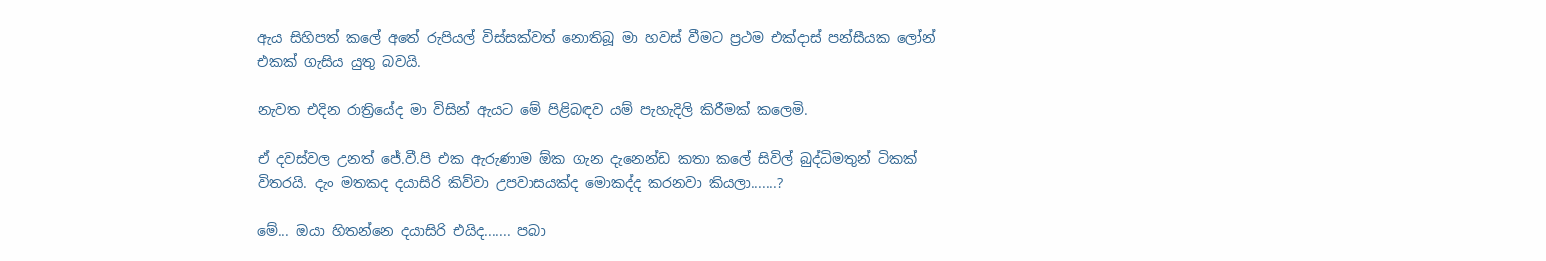ඇය සිහිපත් කලේ අතේ රුපියල් විස්සක්වත් නොතිබූ මා හවස් වීමට ප්‍රථම එක්දාස් පන්සීයක ලෝන් එකක් ගැසිය යුතු බවයි.

නැවත එදින රාත්‍රියේද මා විසින් ඇයට මේ පිළිබඳව යම් පැහැදිලි කිරීමක් කලෙමි.

ඒ දවස්වල උනත් ජේ.වී.පි එක ඇරුණාම ඕක ගැන දැනෙන්ඩ කතා කලේ සිවිල් බුද්ධිමතුන් ටිකක් විතරයි. දැං මතකද දයාසිරි කිව්වා උපවාසයක්ද මොකද්ද කරනවා කියලා.......?

මේ... ඔයා හිතන්නෙ දයාසිරි එයිද....... පබා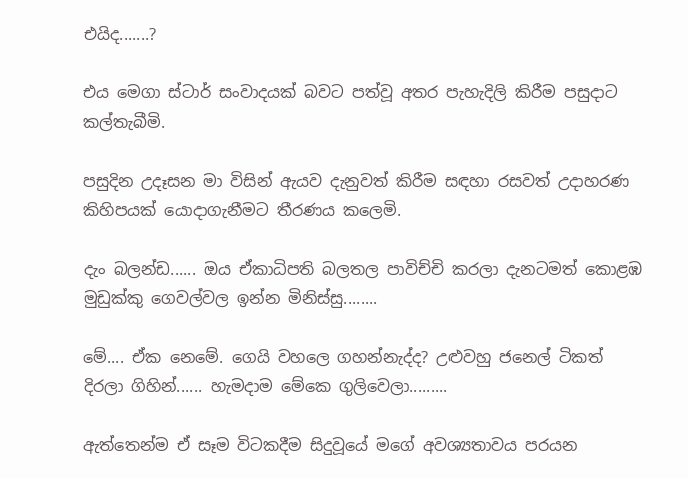එයිද.......?

එය මෙගා ස්ටාර් සංවාදයක් බවට පත්වූ අතර පැහැදිලි කිරීම පසුදාට කල්තැබීමි.

පසුදින උදෑසන මා විසින් ඇයව දැනුවත් කිරීම සඳහා රසවත් උදාහරණ කිහිපයක් යොදාගැනීමට තීරණය කලෙමි.

දැං බලන්ඩ...... ඔය ඒකාධිපති බලතල පාවිච්චි කරලා දැනටමත් කොළඹ මුඩුක්කු ගෙවල්වල ඉන්න මිනිස්සු........

මේ.... ඒක නෙමේ. ගෙයි වහලෙ ගහන්නැද්ද? උළුවහු ජනෙල් ටිකත් දිරලා ගිහින්...... හැමදාම මේකෙ ගුලිවෙලා.........

ඇත්තෙන්ම ඒ සෑම විටකදීම සිදුවූයේ මගේ අවශ්‍යතාවය පරයන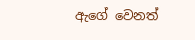ඇගේ වෙනත්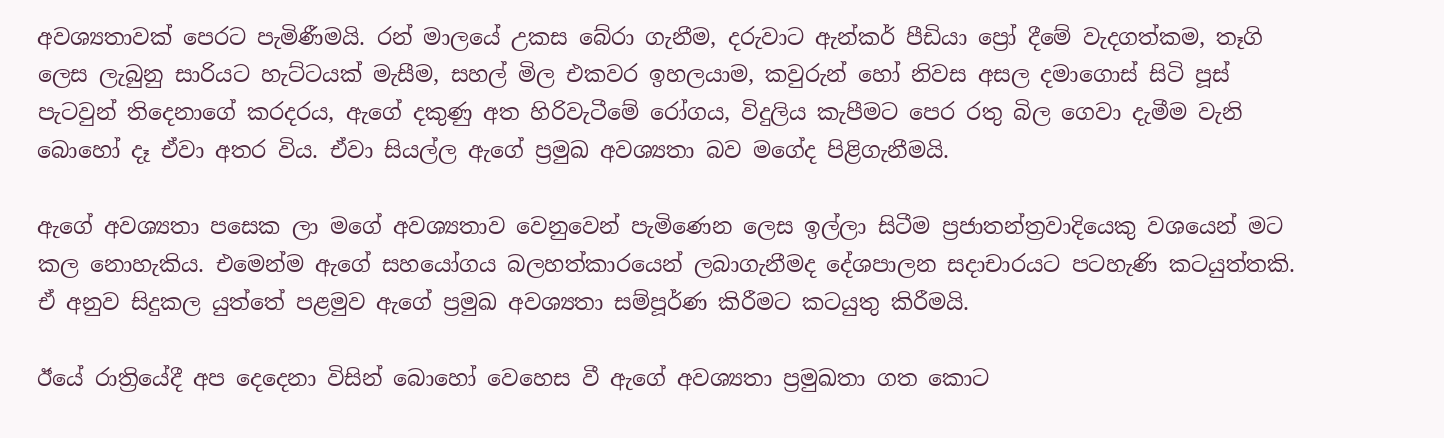අවශ්‍යතාවක් පෙරට පැමිණීමයි. රන් මාලයේ උකස බේරා ගැනීම, දරුවාට ඇන්කර් පීඩියා ප්‍රෝ දීමේ වැදගත්කම, තෑගි ලෙස ලැබුනු සාරියට හැට්ටයක් මැසීම, සහල් මිල එකවර ඉහලයාම, කවුරුන් හෝ නිවස අසල දමාගොස් සිටි පූස් පැටවුන් තිදෙනාගේ කරදරය, ඇගේ දකුණු අත හිරිවැටීමේ රෝගය, විදුලිය කැපීමට පෙර රතු බිල ගෙවා දැමීම වැනි බොහෝ දෑ ඒවා අතර විය. ඒවා සියල්ල ඇගේ ප්‍රමුඛ අවශ්‍යතා බව මගේද පිළිගැනීමයි.

ඇගේ අවශ්‍යතා පසෙක ලා මගේ අවශ්‍යතාව වෙනුවෙන් පැමිණෙන ලෙස ඉල්ලා සිටීම ප්‍රජාතන්ත්‍රවාදියෙකු වශයෙන් මට කල නොහැකිය. එමෙන්ම ඇගේ සහයෝගය බලහත්කාරයෙන් ලබාගැනීමද දේශපාලන සදාචාරයට පටහැණි කටයුත්තකි. ඒ අනුව සිදුකල යුත්තේ පළමුව ඇගේ ප්‍රමුඛ අවශ්‍යතා සම්පූර්ණ කිරීමට කටයුතු කිරීමයි.

ඊයේ රාත්‍රියේදී අප දෙදෙනා විසින් බොහෝ වෙහෙස වී ඇගේ අවශ්‍යතා ප්‍රමුඛතා ගත කොට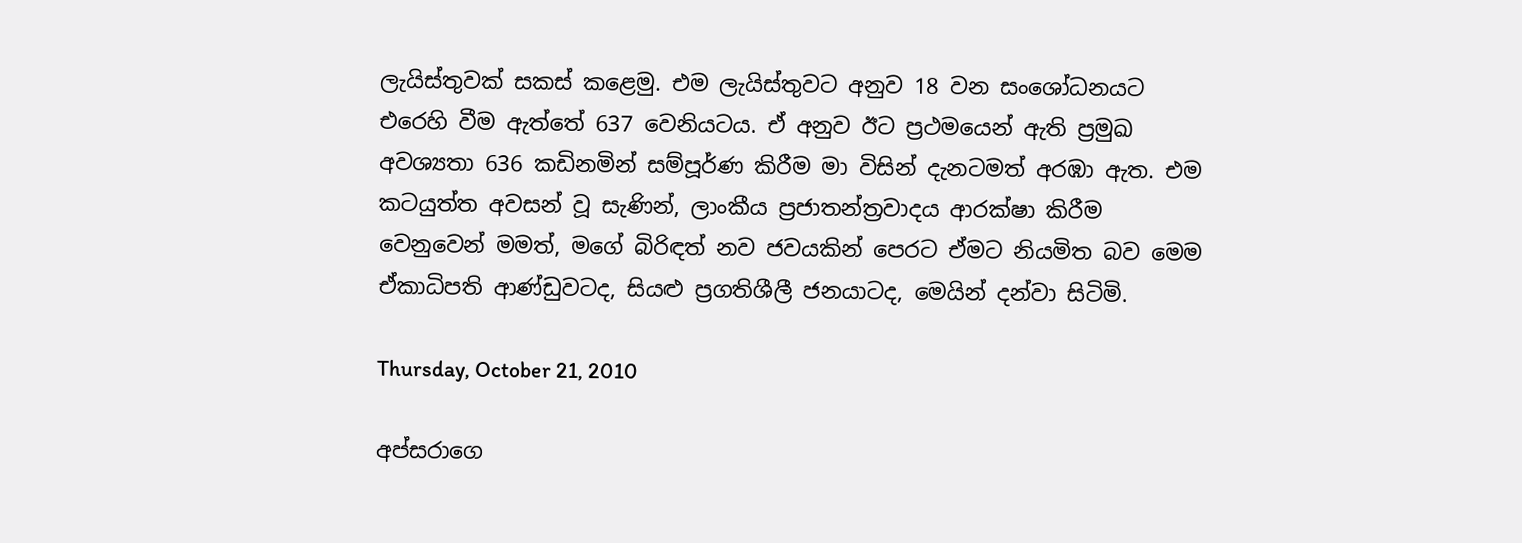ලැයිස්තුවක් සකස් කළෙමු. එම ලැයිස්තුවට අනුව 18 වන සංශෝධනයට එරෙහි වීම ඇත්තේ 637 වෙනියටය. ඒ අනුව ඊට ප්‍රථමයෙන් ඇති ප්‍රමුඛ අවශ්‍යතා 636 කඩිනමින් සම්පූර්ණ කිරීම මා විසින් දැනටමත් අරඹා ඇත. එම කටයුත්ත අවසන් වූ සැණින්, ලාංකීය ප්‍රජාතන්ත්‍රවාදය ආරක්ෂා කිරීම වෙනුවෙන් මමත්, මගේ බිරිඳත් නව ජවයකින් පෙරට ඒමට නියමිත බව මෙම ඒකාධිපති ආණ්ඩුවටද, සියළු ප්‍රගතිශීලී ජනයාටද, මෙයින් දන්වා සිටිමි.

Thursday, October 21, 2010

අප්සරාගෙ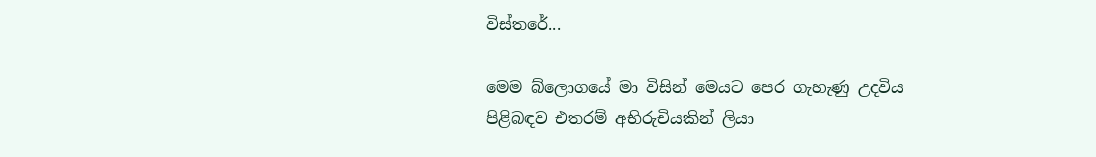විස්තරේ...

මෙම බ්ලොගයේ මා විසින් මෙයට පෙර ගැහැණු උදවිය පිළිබඳව එතරම් අභිරුචියකින් ලියා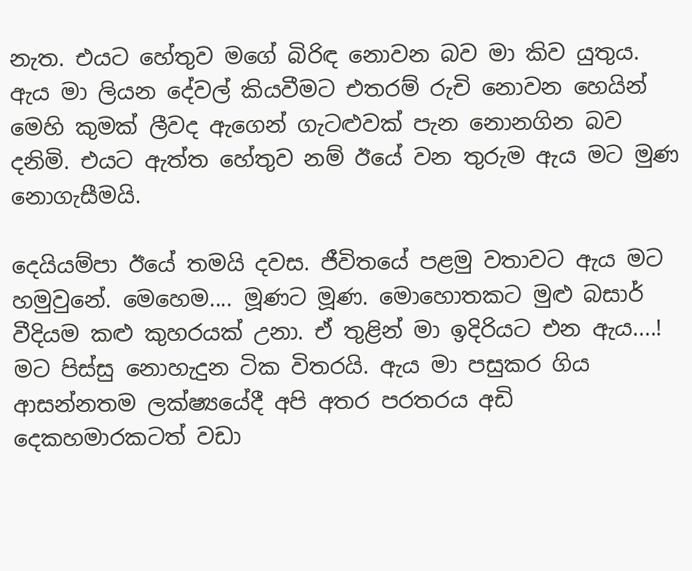නැත. එයට හේතුව මගේ බිරිඳ නොවන බව මා කිව යුතුය. ඇය මා ලියන දේවල් කියවීමට එතරම් රුචි නොවන හෙයින් මෙහි කුමක් ලීවද ඇගෙන් ගැටළුවක් පැන නොනගින බව දනිමි. එයට ඇත්ත හේතුව නම් ඊයේ වන තුරුම ඇය මට මුණ නොගැසීමයි.

දෙයියම්පා ඊයේ තමයි දවස. ජීවිතයේ පළමු වතාවට ඇය මට හමුවුනේ. මෙහෙම.... මූණට මූණ. මොහොතකට මුළු බසාර් වීදියම කළු කුහරයක් උනා. ඒ තුළින් මා ඉදිරියට එන ඇය....! මට පිස්සු නොහැදුන ටික විතරයි. ඇය මා පසුකර ගිය ආසන්නතම ලක්ෂ්‍යයේදී අපි අතර පරතරය අඩි දෙකහමාරකටත් වඩා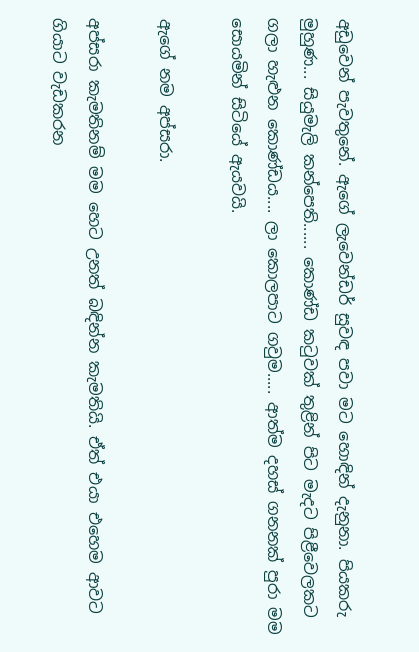අඩුවෙන් පැවතුනේ. ඇගේ ලැවෙන්ඩර් සුවඳ පවා මට හොඳින් දැනුනා. පියකරු මුහුණ... සියුමැලි කන්පෙති...... කොණ්ඩ කටුවක් තුළින් පිට මැදට පිළීවෙලකට ගලා හැළුන කොණ්ඩය.... ලා කොලපාට ගවුම..... ආත්ම දහස් ගනනක් පුරා මම සොයමින් සිටියේ ඇයවයි.

ඇගේ නම අප්සරා.

අප්සරා කැමතිනම් මම හෙට උනත් බඳින්න කැමතියි. ඒත් එයා එහෙම ආවට ගියාට වැඩකරන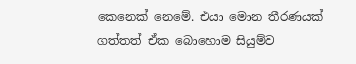කෙනෙක් නෙමේ. එයා මොන තීරණයක් ගත්තත් ඒක බොහොම සියුම්ව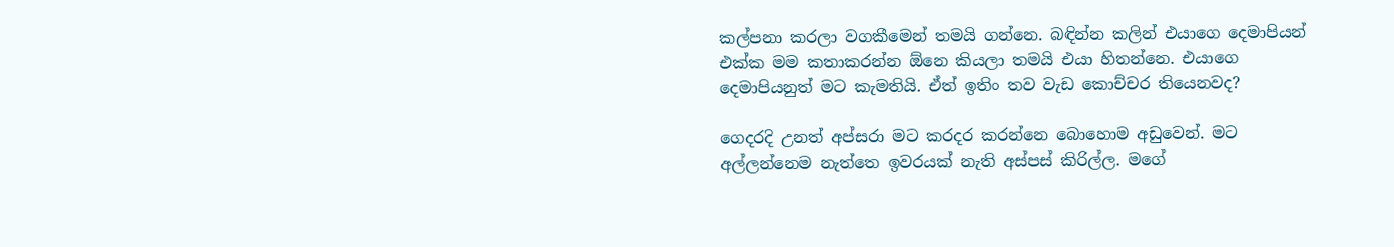කල්පනා කරලා වගකීමෙන් තමයි ගන්නෙ. බඳින්න කලින් එයාගෙ දෙමාපියන් එක්ක මම කතාකරන්න ඕනෙ කියලා තමයි එයා හිතන්නෙ. එයාගෙ දෙමාපියනුත් මට කැමතියි. ඒත් ඉතිං තව වැඩ කොච්චර තියෙනවද?

ගෙදරදි උනත් අප්සරා මට කරදර කරන්නෙ බොහොම අඩුවෙන්. මට අල්ලන්නෙම නැත්තෙ ඉවරයක් නැති අස්පස් කිරිල්ල. මගේ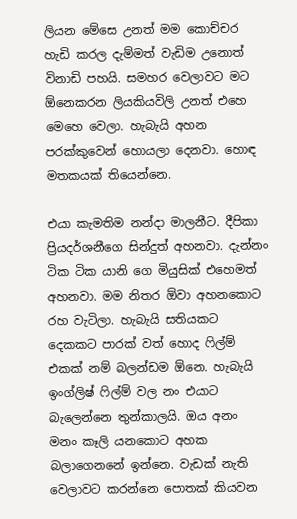ලියන මේසෙ උනත් මම කොච්චර හැඩි කරල දැම්මත් වැඩිම උනොත් විනාඩි පහයි. සමහර වෙලාවට මට ඕනෙකරන ලියකියවිලි උනත් එහෙ මෙහෙ වෙලා. හැබැයි අහන පරක්කුවෙන් හොයලා දෙනවා. හොඳ මතකයක් තියෙන්නෙ.

එයා කැමතිම නන්දා මාලනීට. දීපිකා ප්‍රියදර්ශනීගෙ සින්දුත් අහනවා. දැන්නං ටික ටික යානි ගෙ මියුසික් එහෙමත් අහනවා. මම නිතර ඕවා අහනකොට රහ වැටිලා. හැබැයි සතියකට දෙකකට පාරක් වත් හොද ෆිල්ම් එකක් නම් බලන්ඩම ඕනෙ. හැබැයි ඉංග්ලිෂ් ෆිල්ම් වල නං එයාට බැලෙන්නෙ තුන්කාලයි. ඔය අනං මනං කෑලි යනකොට අහක බලාගෙනනේ ඉන්නෙ. වැඩක් නැති වෙලාවට කරන්නෙ පොතක් කියවන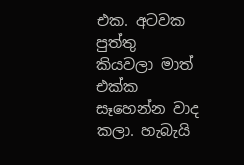එක. අටවක පුත්තු කියවලා මාත් එක්ක සෑහෙන්න වාද කලා. හැබැයි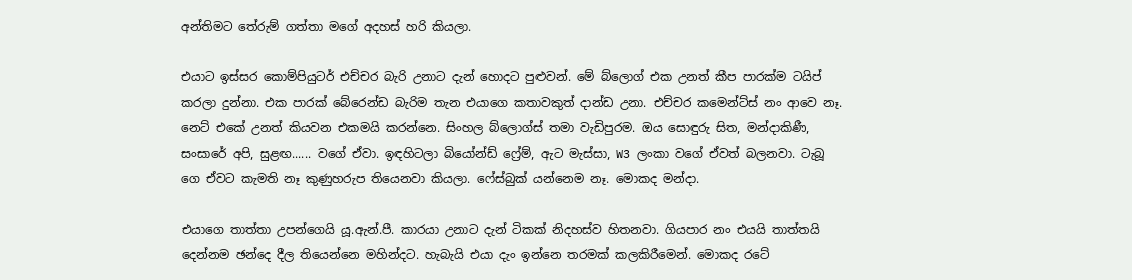අන්තිමට තේරුම් ගත්තා මගේ අදහස් හරි කියලා.

එයාට ඉස්සර කොම්පියුටර් එච්චර බැරි උනාට දැන් හොදට පුළුවන්. මේ බ්ලොග් එක උනත් කීප පාරක්ම ටයිප් කරලා දුන්නා. එක පාරක් බේරෙන්ඩ බැරිම තැන එයාගෙ කතාවකුත් දාන්ඩ උනා. එච්චර කමෙන්ට්ස් නං ආවෙ නෑ. නෙට් එකේ උනත් කියවන එකමයි කරන්නෙ. සිංහල බ්ලොග්ස් තමා වැඩිපුරම. ඔය සොඳුරු සිත, මන්දාකිණී, සංසාරේ අපි, සුළඟ...... වගේ ඒවා. ඉඳහිටලා බියෝන්ඩ් ෆ්‍රේම්, ඇට මැස්සා, W3 ලංකා වගේ ඒවත් බලනවා. ටැබූ ගෙ ඒවට කැමති නෑ කුණුහරුප තියෙනවා කියලා. ෆේස්බුක් යන්නෙම නෑ. මොකද මන්දා.

එයාගෙ තාත්තා උපන්ගෙයි යූ.ඇන්.පී. කාරයා උනාට දැන් ටිකක් නිදහස්ව හිතනවා. ගියපාර නං එයයි තාත්තයි දෙන්නම ඡන්දෙ දීල තියෙන්නෙ මහින්දට. හැබැයි එයා දැං ඉන්නෙ තරමක් කලකිරීමෙන්. මොකද රටේ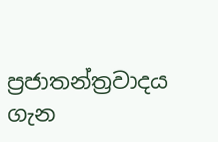ප්‍රජාතන්ත්‍රවාදය ගැන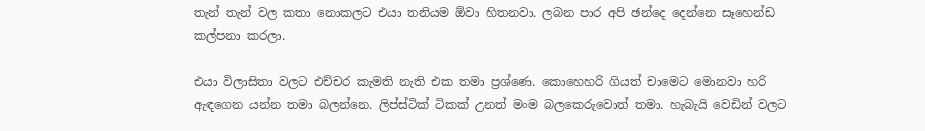තැන් තැන් වල කතා නොකලට එයා තනියම ඕවා හිතනවා. ලබන පාර අපි ඡන්දෙ දෙන්නෙ සෑහෙන්ඩ කල්පනා කරලා.

එයා විලාසිතා වලට එච්චර කැමති නැති එක තමා ප්‍රශ්ණෙ. කොහෙහරි ගියත් චාමෙට මොනවා හරි ඇඳගෙන යන්න තමා බලන්නෙ. ලිප්ස්ටික් ටිකක් උනත් මංම බලකෙරුවොත් තමා. හැබැයි වෙඩින් වලට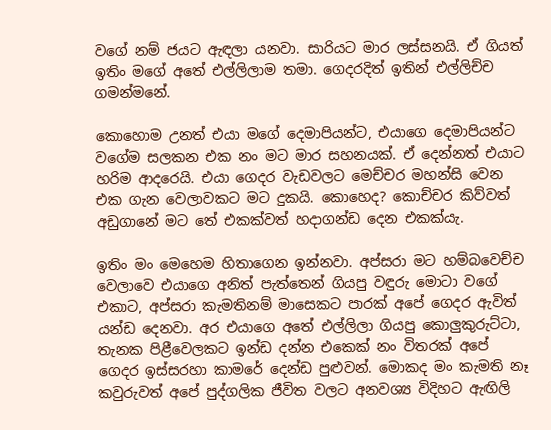වගේ නම් ජයට ඇඳලා යනවා. සාරියට මාර ලස්සනයි. ඒ ගියත් ඉතිං මගේ අතේ එල්ලිලාම තමා. ගෙදරදිත් ඉතින් එල්ලිච්ච ගමන්මනේ.

කොහොම උනත් එයා මගේ දෙමාපියන්ට, එයාගෙ දෙමාපියන්ට වගේම සලකන එක නං මට මාර සහනයක්. ඒ දෙන්නත් එයාට හරිම ආදරෙයි. එයා ගෙදර වැඩවලට මෙච්චර මහන්සි වෙන එක ගැන වෙලාවකට මට දුකයි. කොහෙද? කොච්චර කිව්වත් අඩුගානේ මට තේ එකක්වත් හදාගන්ඩ දෙන එකක්යැ.

ඉතිං මං මෙහෙම හිතාගෙන ඉන්නවා. අප්සරා මට හම්බවෙච්ච වෙලාවෙ එයාගෙ අනිත් පැත්තෙන් ගියපු වඳුරු මොටා වගේ එකාට, අප්සරා කැමතිනම් මාසෙකට පාරක් අපේ ගෙදර ඇවිත් යන්ඩ දෙනවා. අර එයාගෙ අතේ එල්ලිලා ගියපු කොලුකුරුට්ටා, තැනක පිළීවෙලකට ඉන්ඩ දන්න එකෙක් නං විතරක් අපේ ගෙදර ඉස්සරහා කාමරේ දෙන්ඩ පුළුවන්. මොකද මං කැමති නෑ කවුරුවත් අපේ පුද්ගලික ජීවිත වලට අනවශ්‍ය විදිහට ඇඟිලි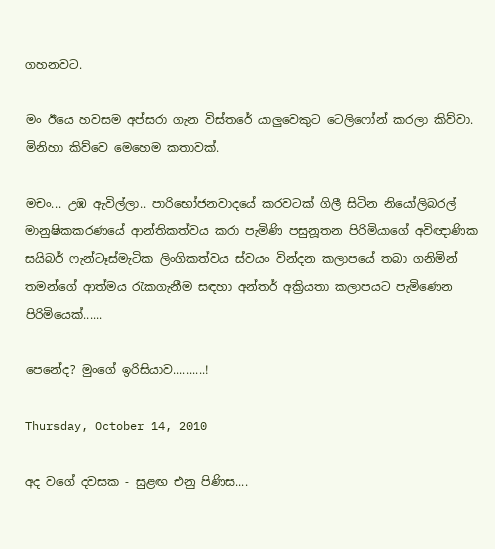ගහනවට.

මං ඊයෙ හවසම අප්සරා ගැන විස්තරේ යාලුවෙකුට ටෙලිෆෝන් කරලා කිව්වා. මිනිහා කිව්වෙ මෙහෙම කතාවක්.

මචං... උඹ ඇවිල්ලා.. පාරිභෝජනවාදයේ කරවටක් ගිලී සිටින නියෝලිබරල් මානුෂිකකරණයේ ආන්තිකත්වය කරා පැමිණි පසුනූතන පිරිමියාගේ අවිඥාණික සයිබර් ෆැන්ටෑස්මැටික ලිංගිකත්වය ස්වයං වින්දන කලාපයේ තබා ගනිමින් තමන්ගේ ආත්මය රැකගැනීම සඳහා අන්තර් අක්‍රියතා කලාපයට පැමිණෙන පිරිමියෙක්......

පෙනේද? මුංගේ ඉරිසියාව..........!

Thursday, October 14, 2010

අද වගේ දවසක - සුළඟ එනු පිණිස....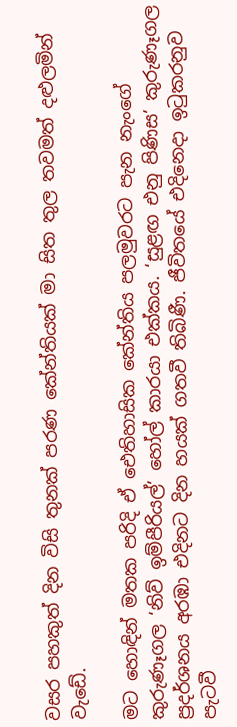වසර පහකුත් දින විසි තුනක් පරණ කේන්තියක් මා සිත තුල තවමත් දළුලමින් වැඩේ.

මට හොඳින් මතක පරිදි ඒ ඓතිහාසික කේන්තිය පලමුවරට පැන නැංගේ කුරුණෑගල ‘නිව් ඉම්පීරියල්’ හෝල් කාරයා එක්කය. ‘සුළඟ එනු පිණිස’ කුරුණෑගල ප්‍රදර්ශනය අරඹා එදිනට දින හයක් ගතවී තිබිණී. ජීවිතයේ එදිනෙදා ඉටුකරනුව පැටවී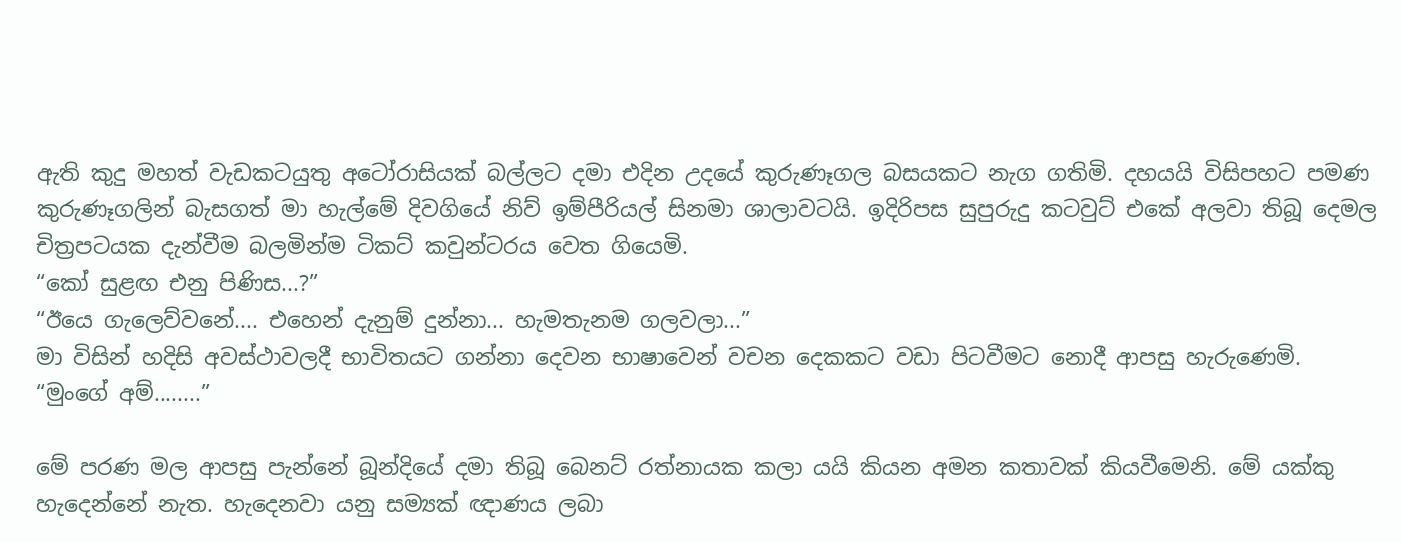ඇති කුදු මහත් වැඩකටයුතු අටෝරාසියක් බල්ලට දමා එදින උදයේ කුරුණෑගල බසයකට නැග ගතිමි. දහයයි විසිපහට පමණ කුරුණෑගලින් බැසගත් මා හැල්මේ දිවගියේ නිව් ඉම්පීරියල් සිනමා ශාලාවටයි. ඉදිරිපස සුපුරුදු කටවුට් එකේ අලවා තිබූ දෙමල චිත්‍රපටයක දැන්වීම බලමින්ම ටිකට් කවුන්ටරය වෙත ගියෙමි.
“කෝ සුළඟ එනු පිණිස...?”
“ඊයෙ ගැලෙව්වනේ.... එහෙන් දැනුම් දුන්නා... හැමතැනම ගලවලා...”
මා විසින් හදිසි අවස්ථාවලදී භාවිතයට ගන්නා දෙවන භාෂාවෙන් වචන දෙකකට වඩා පිටවීමට නොදී ආපසු හැරුණෙමි.
“මුංගේ අම්........”

මේ පරණ මල ආපසු පැන්නේ බූන්දියේ දමා තිබූ බෙනට් රත්නායක කලා යයි කියන අමන කතාවක් කියවීමෙනි. මේ යක්කු හැදෙන්නේ නැත. හැදෙනවා යනු සම්‍යක් ඥාණය ලබා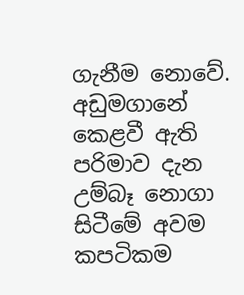ගැනීම නොවේ. අඩුමගානේ කෙළවී ඇති පරිමාව දැන උම්බෑ නොගා සිටීමේ අවම කපටිකම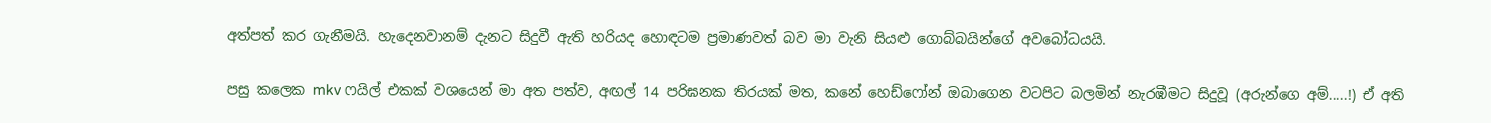අත්පත් කර ගැනීමයි. හැදෙනවානම් දැනට සිදුවී ඇති හරියද හොඳටම ප්‍රමාණවත් බව මා වැනි සියළු ගොබ්බයින්ගේ අවබෝධයයි.

පසු කලෙක mkv ෆයිල් එකක් වශයෙන් මා අත පත්ව, අඟල් 14 පරිඝනක තිරයක් මත, කනේ හෙඩ්ෆෝන් ඔබාගෙන වටපිට බලමින් නැරඹීමට සිදුවූ (අරුන්ගෙ අම්.....!) ඒ අති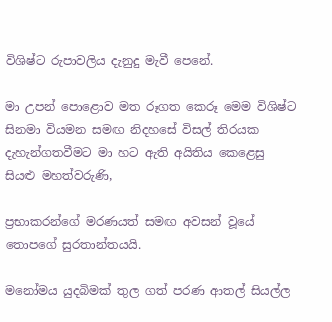විශිෂ්ට රුපාවලිය දැනුදු මැවී පෙනේ.

මා උපන් පොළොව මත රූගත කෙරූ මෙම විශිෂ්ට සිනමා වියමන සමඟ නිදහසේ විසල් තිරයක දැහැන්ගතවීමට මා හට ඇති අයිතිය කෙළෙසු සියළු මහත්වරුණි,

ප්‍රභාකරන්ගේ මරණයත් සමඟ අවසන් වූයේ තොපගේ සුරතාන්තයයි.

මනෝමය යුදබිමක් තුල ගත් පරණ ආතල් සියල්ල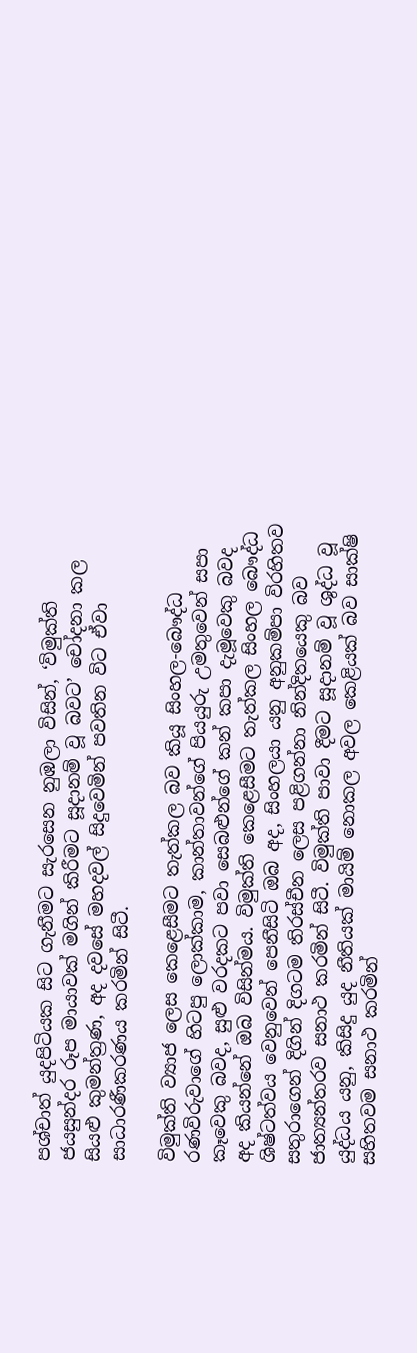පශ්චාත් යුදපිටියක සිට ගැනීමට සැරසෙන නුඹලා විසින්, ‘විමුක්ති ජයසුන්දර රූප මායාවක් මගින් කිරීමට සූදානම් වූ බවට’ චෝදනා කල සියළු කුමන්ත්‍රණ, අද දවසේ මහදවල් සිදුවෙමින් පවතින විට ඒවා සාධාරණීකරණය කරමින් සිටී.

විමුක්ති ව්‍යාජ ලෙස කෙළෙසීමට තැත්කල බව කියූ සිංහල-බෞද්ධ රණවිරුවාගේ හිටපු ලොක්කාම, කාන්තාවන්ගේ පියයුරු උමතුවෙන් සපා කෑවෙකු බවද, සුළු වරදකට පවා සෙබළුන්ගේ කන් කපා දැමූවෙකු බවද අද කියන්නේ ඔබ විසින්මය. විමුක්ති කෙළෙසීමට තැත්කල සිංහල බෞද්ධ ශිෂ්ටත්වය වෙනුවෙන් පෙනීසිටි ඔබ අද, සිංහලයා යනු අනුකම්පා විරහිතව සතුරාගෙන් දිගින් දිගටම තිරස්චීන ලෙස පළිගන්නා නින්දිතයෙකු බව ජාත්‍යන්තරව සනාථ කරමින් සිටී. විමුක්ති පාවා දීමට සූදානම් වූ ශුද්ධ වූ යුද්ධය යනු, කිසිදු යුද නීතියක් මායිම් නොකල අවල කෙළියක් බව සාක්ෂි සහිතවම සනාථ කරමින්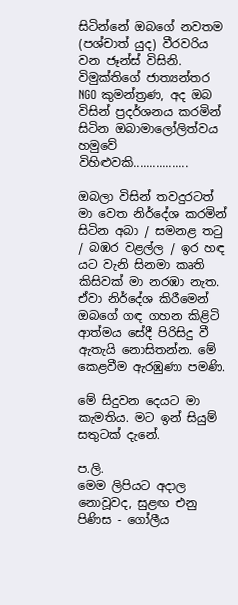සිටින්නේ ඔබගේ නවතම (පශ්චාත් යුද) වීරවරිය වන ජෑන්ස් විසිනි. විමුක්තිගේ ජාත්‍යන්තර NGO කුමන්ත්‍රණ, අද ඔබ විසින් ප්‍රදර්ශනය කරමින් සිටින ඔබාමාලෝලිත්වය හමුවේ විහිළුවකි.................

ඔබලා විසින් තවදුරටත් මා වෙත නිර්දේශ කරමින් සිටින අබා / සමනළ තටු / බඹර වළල්ල / ඉර හඳ යට වැනි සිනමා කෘති කිසිවක් මා නරඹා නැත. ඒවා නිර්දේශ කිරීමෙන් ඔබගේ ගඳ ගහන කිළිටි ආත්මය සේදී පිරිසිදු වී ඇතැයි නොසිතන්න. මේ කෙළවීම ඇරඹුණා පමණි.

මේ සිදුවන දෙයට මා කැමතිය. මට ඉන් සියුම් සතුටක් දැනේ.

ප.ලි.
මෙම ලිපියට අදාල නොවූවද, සුළඟ එනු පිණිස - ගෝලීය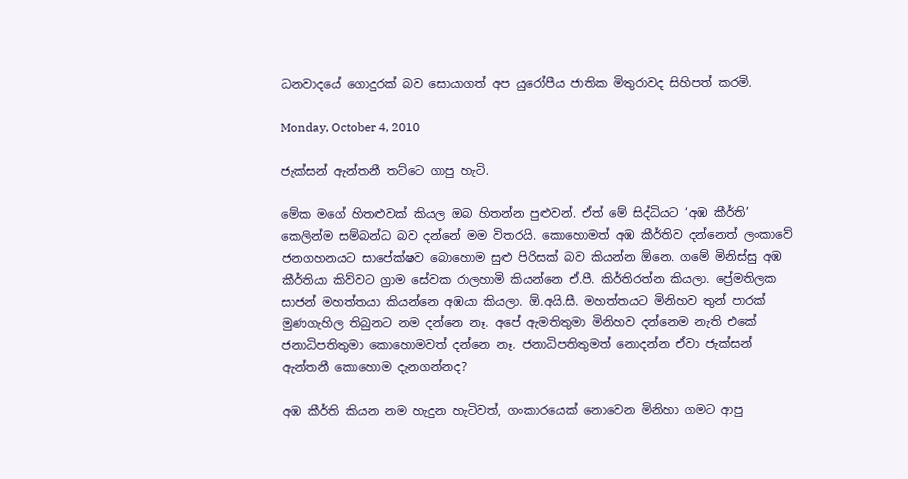ධනවාදයේ ‍ගොදුරක් බව සොයාගත් අප යුරෝපීය ජාතික මිතුරාවද සිහිපත් කරමි.

Monday, October 4, 2010

ජැක්සන් ඇන්තනී තට්ටෙ ගාපු හැටි.

මේක මගේ හිතළුවක් කියල ඔබ හිතන්න පුළුවන්. ඒත් මේ සිද්ධියට ‘අඹ කීර්ති’ කෙලින්ම සම්බන්ධ බව දන්නේ මම විතරයි. කොහොමත් අඹ කීර්තිව දන්නෙත් ලංකාවේ ජනගහනයට සාපේක්ෂව බොහොම සුළු පිරිසක් බව කියන්න ඕනෙ. ගමේ මිනිස්සු අඹ කීර්තියා කිව්වට ග්‍රාම සේවක රාලහාමි කියන්නෙ ඒ.පී. කිර්තිරත්න කියලා. ප්‍රේමතිලක සාජන් මහත්තයා කියන්නෙ අඹයා කියලා. ඕ.අයි.සී. මහත්තයට මිනිහව තුන් පාරක් මුණගැහිල තිබුනට නම දන්නෙ නෑ. අපේ ඇමතිතුමා මිනිහව දන්නෙම නැති එකේ ජනාධිපතිතුමා කොහොමවත් දන්නෙ නෑ. ජනාධිපතිතුමත් නොදන්න ඒවා ජැක්සන් ඇන්තනී කොහොම දැනගන්නද?

අඹ කීර්ති කියන නම හැදුන හැටිවත්, ගංකාරයෙක් නොවෙන මිනිහා ගමට ආපු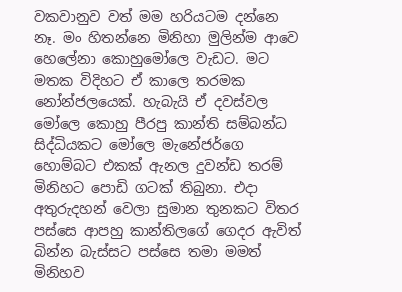වකවානුව වත් මම හරියටම දන්නෙ නෑ. මං හිතන්නෙ මිනිහා මුලින්ම ආවෙ හෙලේනා කොහුමෝලෙ වැඩට. මට මතක විදිහට ඒ කාලෙ තරමක නෝන්ජලයෙක්. හැබැයි ඒ දවස්වල මෝලෙ කොහු පීරපු කාන්ති සම්බන්ධ සිද්ධියකට මෝලෙ මැනේජර්ගෙ හොම්බට එකක් ඇනල දුවන්ඩ තරම් මිනිහට පොඩි ගටක් තිබුනා. එදා අතුරුදහන් වෙලා සුමාන තුනකට විතර පස්සෙ ආපහු කාන්තිලගේ ගෙදර ඇවිත් බින්න බැස්සට පස්සෙ තමා මමත් මිනිහව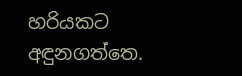හරියකට අඳුනගත්තෙ.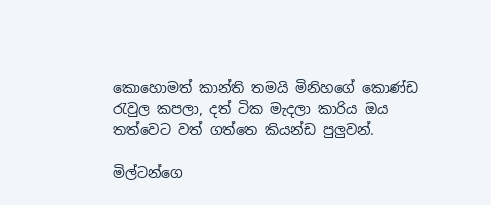කොහොමත් කාන්ති තමයි මිනිහගේ කොණ්ඩ රැවුල කපලා, දත් ටික මැදලා කාරිය ඔය තත්වෙට වත් ගත්තෙ කියන්ඩ පුලුවන්.

මිල්ටන්ගෙ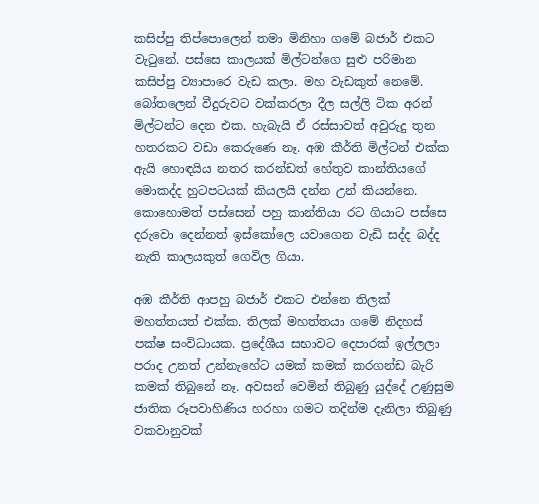කසිප්පු තිප්පොලෙන් තමා මිනිහා ගමේ බජාර් එකට වැටුනේ. පස්සෙ කාලයක් මිල්ටන්ගෙ සුළු පරිමාන කසිප්පු ව්‍යාපාරෙ වැඩ කලා. මහ වැඩකුත් නෙමේ. බෝතලෙන් වීදුරුවට වක්කරලා දීල සල්ලි ටික අරන් මිල්ටන්ට දෙන එක. හැබැයි ඒ රස්සාවත් අවුරුදු තුන හතරකට වඩා කෙරුණෙ නෑ. අඹ කීර්ති මිල්ටන් එක්ක ඇයි හොඳයිය නතර කරන්ඩත් හේතුව කාන්තියගේ මොකද්ද හුටපටයක් කියලයි දන්න උන් කියන්නෙ. කොහොමත් පස්සෙන් පහු කාන්තියා රට ගියාට පස්සෙ දරුවො දෙන්නත් ඉස්කෝලෙ යවාගෙන වැඩි සද්ද බද්ද නැති කාලයකුත් ගෙවිල ගියා.

අඹ කීර්ති ආපහු බජාර් එකට එන්නෙ තිලක් මහත්තයත් එක්ක. තිලක් මහත්තයා ගමේ නිදහස් පක්ෂ සංවිධායක. ප්‍රදේශීය සභාවට දෙපාරක් ඉල්ලලා පරාද උනත් උන්නැහේට යමක් කමක් කරගන්ඩ බැරි කමක් තිබුනේ නෑ. අවසන් වෙමින් තිබුණු යුද්දේ උණුසුම ජාතික රූපවාහිණිය හරහා ගමට තදින්ම දැනිලා තිබුණු වකවානුවක්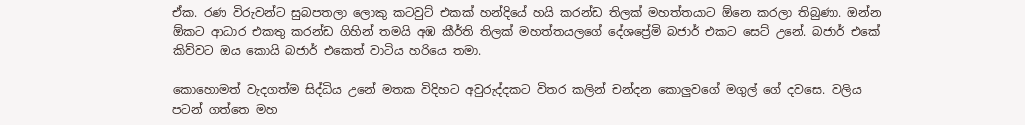ඒක. රණ විරුවන්ට සුබපතලා ලොකු කටවුට් එකක් හන්දියේ හයි කරන්ඩ තිලක් මහත්තයාට ඕනෙ කරලා තිබුණා. ඔන්න ඕකට ආධාර එකතු කරන්ඩ ගිහින් තමයි අඹ කීර්ති තිලක් මහත්තයලගේ දේශප්‍රේමි බජාර් එකට සෙට් උනේ. බජාර් එකේ කිව්වට ඔය කොයි බජාර් එකෙත් වාටිය හරියෙ තමා.

කොහොමත් වැදගත්ම සිද්ධිය උනේ මතක විදිහට අවුරුද්දකට විතර කලින් චන්දන කොලුවගේ මගුල් ගේ දවසෙ. වලිය පටන් ගත්තෙ මහ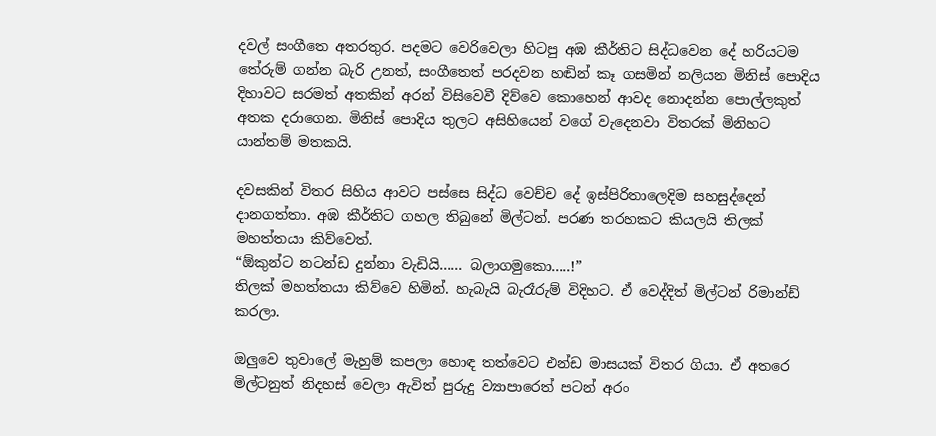දවල් සංගීතෙ අතරතුර. පදමට වෙරිවෙලා හිටපු අඹ කීර්තිට සිද්ධවෙන දේ හරියටම තේරුම් ගන්න බැරි උනත්, සංගීතෙත් පරදවන හඬින් කෑ ගසමින් නලියන මිනිස් පොදිය දිහාවට සරමත් අතකින් අරන් විසිවෙවී දිව්වෙ කොහෙන් ආවද නොදන්න පොල්ලකුත් අතක දරාගෙන. මිනිස් පොදිය තුලට අසිහියෙන් වගේ වැදෙනවා විතරක් මිනිහට යාන්තම් මතකයි.

දවසකින් විතර සිහිය ආවට පස්සෙ සිද්ධ වෙච්ච දේ ඉස්පිරිතාලෙදිම සහසුද්දෙන් දානගත්තා. අඹ කීර්තිට ගහල තිබුනේ මිල්ටන්. පරණ තරහකට කියලයි තිලක් මහත්තයා කිව්වෙත්.
“ඕකුන්ට නටන්ඩ දුන්නා වැඩියි...... බලාගමුකො.....!”
තිලක් මහත්තයා කිව්වෙ හිමින්. හැබැයි බැරෑරුම් විදිහට. ඒ වෙද්දිත් මිල්ටන් රිමාන්ඩ් කරලා.

ඔලුවෙ තුවාලේ මැහුම් කපලා හොඳ තත්වෙට එන්ඩ මාසයක් විතර ගියා. ඒ අතරෙ මිල්ටනුත් නිදහස් වෙලා ඇවිත් පුරුදු ව්‍යාපාරෙත් පටන් අරං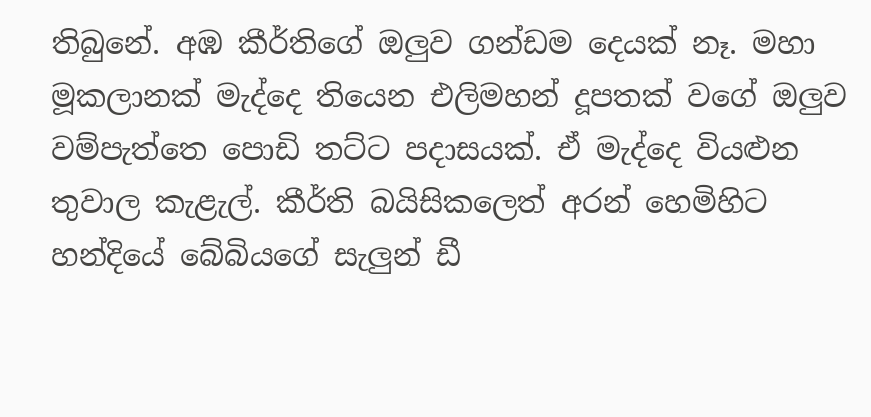තිබුනේ. අඹ කීර්තිගේ ඔලුව ගන්ඩම දෙයක් නෑ. මහා මූකලානක් මැද්දෙ තියෙන එලිමහන් දූපතක් වගේ ඔලුව වම්පැත්තෙ පොඩි තට්ට පදාසයක්. ඒ මැද්දෙ වියළුන තුවාල කැළැල්. කීර්ති බයිසිකලෙත් අරන් හෙමිහිට හන්දියේ බේබියගේ සැලුන් ඩී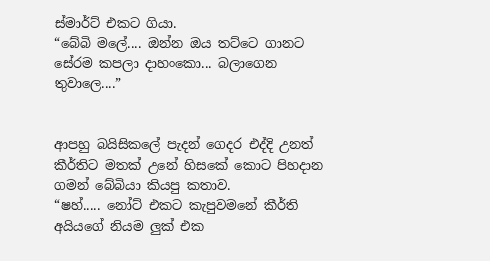ස්මාර්ට් එකට ගියා.
“බේබි මලේ.... ඔන්න ඔය තට්ටෙ ගානට සේරම කපලා දාහංකො... බලාගෙන තුවාලෙ....”


ආපහු බයිසිකලේ පැදන් ගෙදර එද්දි උනත් කීර්තිට මතක් උනේ හිසකේ කොට පිහදාන ගමන් බේබියා කියපු කතාව.
“ෂහ්..... නෝට් එකට කැපුවමනේ කීර්ති අයියගේ නියම ලුක් එක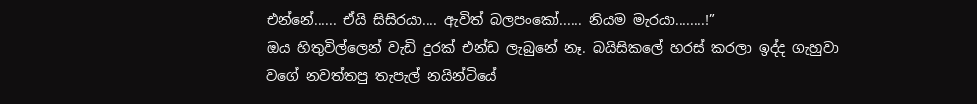එන්නේ...... ඒයි සිසිරයා.... ඇවිත් බලපංකෝ...... නියම මැරයා........!”
ඔය හිතුවිල්ලෙන් වැඩි දුරක් එන්ඩ ලැබුනේ නෑ. බයිසිකලේ හරස් කරලා ඉද්ද ගැහුවා වගේ නවත්තපු තැපැල් නයින්ටියේ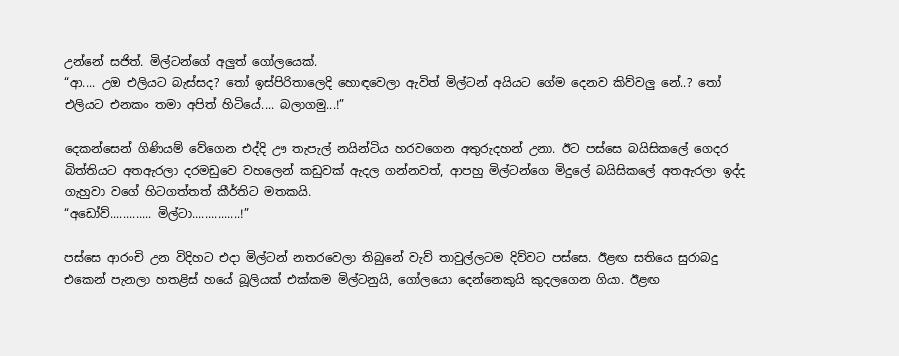උන්නේ සජිත්. මිල්ටන්ගේ අලුත් ගෝලයෙක්.
“ආ.... උඔ එලියට බැස්සද? තෝ ඉස්පිරිතාලෙදි හොඳවෙලා ඇවිත් මිල්ටන් අයියට ගේම දෙනව කිව්වලු නේ..? තෝ එලියට එනකං තමා අපිත් හිටියේ.... බලාගමු...!”

දෙකන්සෙන් ගිණියම් වේගෙන එද්දි ඌ තැපැල් නයින්ටිය හරවගෙන අතුරුදහන් උනා. ඊට පස්සෙ බයිසිකලේ ගෙදර බිත්තියට අතඇරලා දරමඩුවෙ වහලෙන් කඩුවක් ඇදල ගන්නවත්, ආපහු මිල්ටන්ගෙ මිදුලේ බයිසිකලේ අතඇරලා ඉද්ද ගැහුවා වගේ හිටගත්තත් කීර්තිට මතකයි.
“අඩෝව්............. මිල්ටා...............!”

පස්සෙ ආරංචි උන විදිහට එදා මිල්ටන් නතරවෙලා තිබුනේ වැව් තාවුල්ලටම දිව්වට පස්සෙ. ඊළඟ සතියෙ සුරාබදු එකෙන් පැනලා හතළිස් හයේ බූලියක් එක්කම මිල්ටනුයි, ගෝලයො දෙන්නෙකුයි කුදලගෙන ගියා. ඊළඟ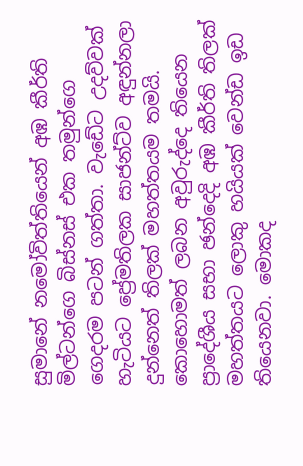සුමානේ නමෝවිත්තියෙන් අඹ කීර්ති මිල්ටන්ගෙ බිස්නස් එක තමුන්ගෙ ගෙදරම පටන් ගත්තා. වැඩේට උදව්වක් හැටියට ප්‍රේමතිලක සාජන්ට්ව අඳුන්නලා දුන්නෙත් තිලක් මහත්තයම තමයි. කොහොමත් ලබන අවුරුද්දෙ තියෙන ප්‍රාදේශීය සභා ඡන්දෙදි අඹ කීර්ති තිලක් මහත්තයට ලොකු හයියක් වෙන්ඩ ඉඩ තියෙනවා. මොකද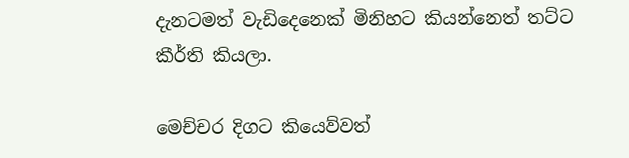දැනටමත් වැඩිදෙනෙක් මිනිහට කියන්නෙත් තට්ට කීර්ති කියලා.

මෙච්චර දිගට කියෙව්වත්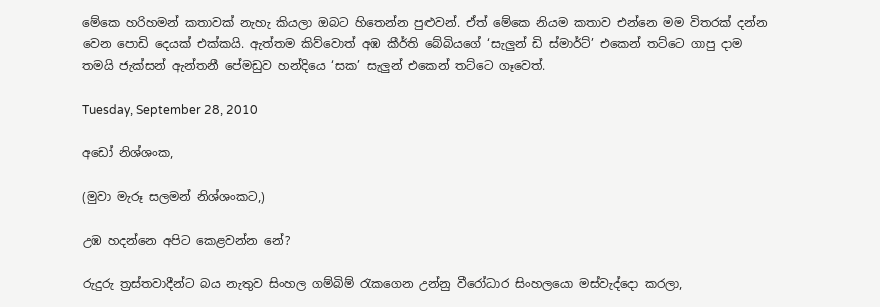මේකෙ හරිහමන් කතාවක් නැහැ කියලා ඔබට හිතෙන්න පුළුවන්. ඒත් මේකෙ නියම කතාව එන්නෙ මම විතරක් දන්න වෙන පොඩි දෙයක් එක්කයි. ඇත්තම කිව්වොත් අඹ කීර්ති බේබියගේ ‘සැලුන් ඩි ස්මාර්ට්’ එකෙන් තට්ටෙ ගාපු දාම තමයි ජැක්සන් ඇන්තනී පේමඩුව හන්දියෙ ‘සක’ සැලුන් එකෙන් තට්ටෙ ගෑවෙත්.

Tuesday, September 28, 2010

අඩෝ නිශ්ශංක,

(මුවා මැරූ සලමන් නිශ්ශංකට,)

උඹ හදන්නෙ අපිට කෙළවන්න නේ?

රුදුරු ත්‍රස්තවාදීන්ට බය නැතුව සිංහල ගම්බිම් රැකගෙන උන්නු වීරෝධාර සිංහලයො මස්වැද්දො කරලා,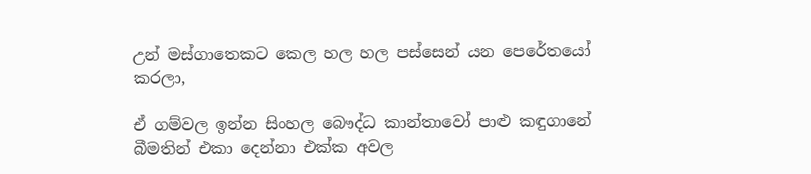උන් මස්ගාතෙකට කෙල හල හල පස්සෙන් යන පෙරේතයෝ කරලා,

ඒ ගම්වල ඉන්න සිංහල බෞද්ධ කාන්තාවෝ පාළු කඳුගානේ බීමතින් එකා දෙන්නා එක්ක අවල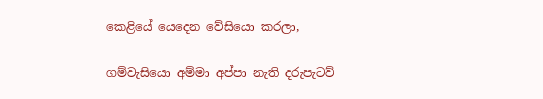කෙළියේ යෙදෙන වේසියො කරලා,

ගම්වැසියො අම්මා අප්පා නැති දරුපැටව්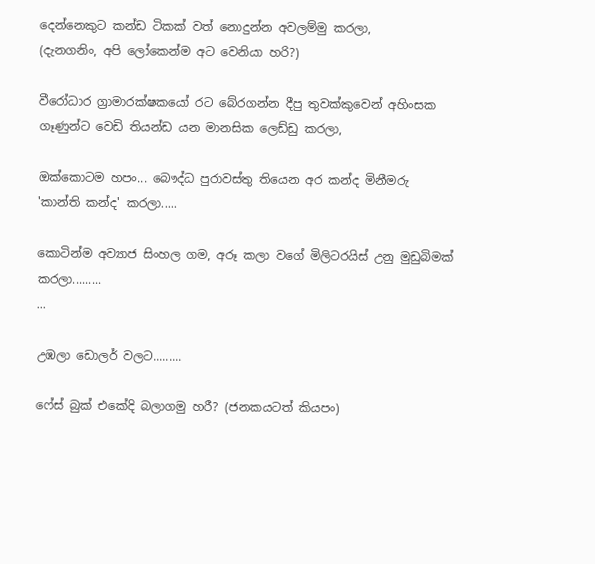දෙන්නෙකුට කන්ඩ ටිකක් වත් නොදුන්න අවලම්මු කරලා,
(දැනගනිං, අපි ලෝකෙන්ම අට වෙනියා හරි?)

වීරෝධාර ග්‍රාමාරක්ෂකයෝ රට බේරගන්න දීපු තුවක්කුවෙන් අහිංසක ගෑණුන්ට වෙඩි තියන්ඩ යන මානසික ලෙඩ්ඩු කරලා,

ඔක්කොටම හපං... බෞද්ධ පුරාවස්තු තියෙන අර කන්ද මිනීමරු 'කාන්ති කන්ද' කරලා.....

කොටින්ම අව්‍යාජ සිංහල ගම, අරූ කලා වගේ මිලිටරයිස් උනු මුඩුබිමක් කරලා.........
...

උඹලා ඩොලර් වලට.........

ෆේස් බුක් එකේදි බලාගමු හරී? (ජනකයටත් කියපං)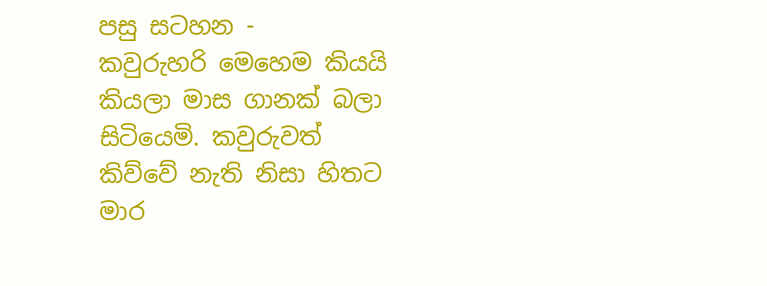පසු සටහන -
කවුරුහරි මෙහෙම කියයි කියලා මාස ගානක් බලා සිටියෙමි. කවුරුවත් කිව්වේ නැති නිසා හිතට මාර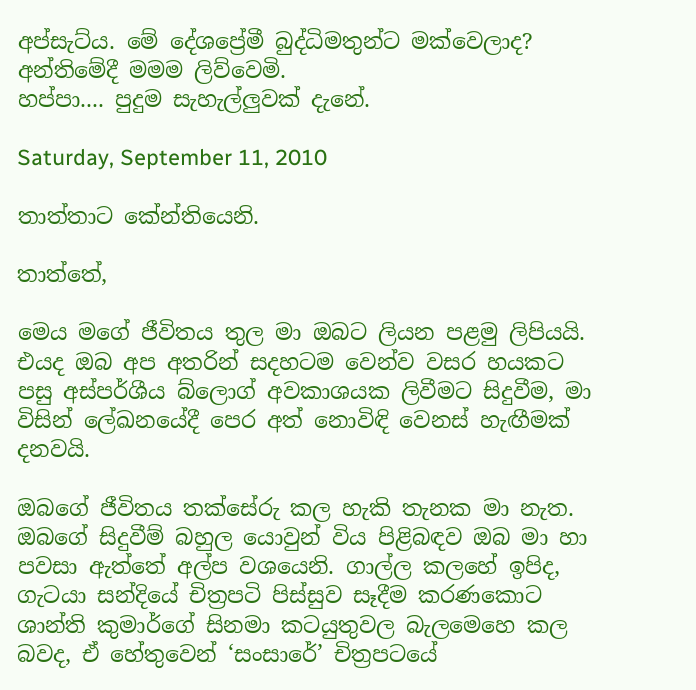අප්සැට්ය. මේ දේශප්‍රේමී බුද්ධිමතුන්ට මක්වෙලාද?
අන්තිමේදී මමම ලිව්වෙමි.
හප්පා.... පුදුම සැහැල්ලුවක් දැනේ.

Saturday, September 11, 2010

තාත්තාට කේන්තියෙනි.

තාත්තේ,

මෙය මගේ ජීවිතය තුල මා ඔබට ලියන පළමු ලිපියයි. එයද ඔබ අප අතරින් සදහටම වෙන්ව වසර හයකට පසු අස්පර්ශීය බ්ලොග් අවකාශයක ලිවීමට සිදුවීම, මා විසින් ලේඛනයේදී පෙර අත් නොවිඳි වෙනස් හැඟීමක් දනවයි.

ඔබගේ ජීවිතය තක්සේරු කල හැකි තැනක මා නැත. ඔබගේ සිදුවීම් බහුල යොවුන් විය පිළිබඳව ඔබ මා හා පවසා ඇත්තේ අල්ප වශයෙනි. ගා‍ල්ල කලහේ ඉපිද, ගැටයා සන්දියේ චිත්‍රපටි පිස්සුව සෑදීම කරණකොට ශාන්ති කුමාර්ගේ සිනමා කටයුතුවල බැලමෙහෙ කල බවද, ඒ හේතුවෙන් ‘සංසාරේ’ චිත්‍රපටයේ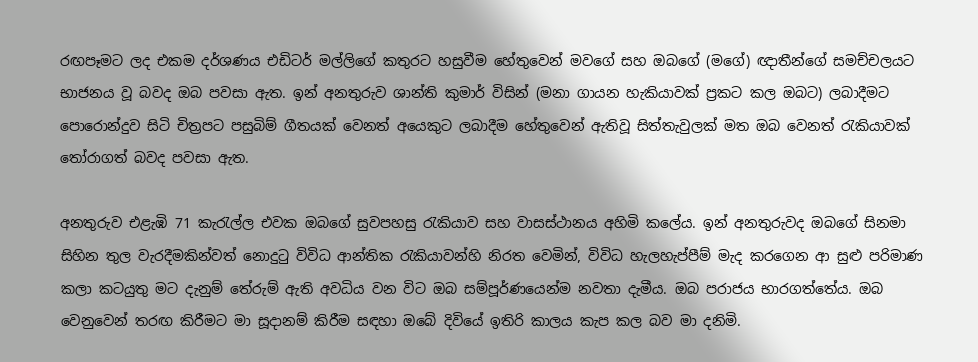රඟපෑමට ලද එකම දර්ශණය එඩිටර් මල්ලිගේ කතුරට හසුවීම හේතුවෙන් මවගේ සහ ඔබගේ (මගේ) ඥාතීන්ගේ සමච්චලයට භාජනය වූ බවද ඔබ පවසා ඇත. ඉන් අනතුරුව ශාන්ති කුමාර් විසින් (මනා ගායන හැකියාවක් ප්‍රකට කල ඔබට) ලබාදීමට පොරොන්දුව සිටි චිත්‍රපට පසුබිම් ගීතයක් වෙනත් අයෙකුට ලබාදීම හේතුවෙන් ඇතිවූ සිත්තැවුලක් මත ඔබ වෙනත් රැකියාවක් තෝරාගත් බවද පවසා ඇත.

අනතුරුව එළැඹි 71 කැරැල්ල එවක ඔබගේ සුවපහසු රැකියාව සහ වාසස්ථානය අහිමි කලේය. ඉන් අනතුරුවද ඔබගේ සිනමා සිහින තුල වැරදීමකින්වත් නොදුටු විවිධ ආන්තික රැකියාවන්හි නිරත වෙමින්, විවිධ හැලහැප්පීම් මැද කරගෙන ආ සුළු පරිමාණ කලා කටයුතු මට දැනුම් තේරුම් ඇති අවධිය වන විට ඔබ සම්පූර්ණයෙන්ම නවතා දැමීය. ඔබ පරාජය භාරගත්තේය. ඔබ වෙනුවෙන් තරඟ කිරීමට මා සූදානම් කිරීම සඳහා ඔබේ දිවියේ ඉතිරි කාලය කැප කල බව මා දනිමි.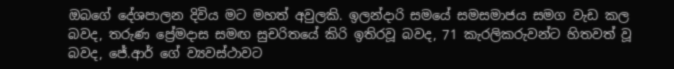ඔබගේ දේශපාලන දිවිය මට මහත් අවුලකි. ඉලන්දාරි සමයේ සමසමාජය සමග වැඩ කල බවද, තරුණ ප්‍රේමදාස සමඟ සුචරිතයේ කිරි ඉතිරවූ බවද, 71 කැරලිකරුවන්ට හිතවත් වූ බවද, ජේ.ආර් ගේ ව්‍යවස්ථාවට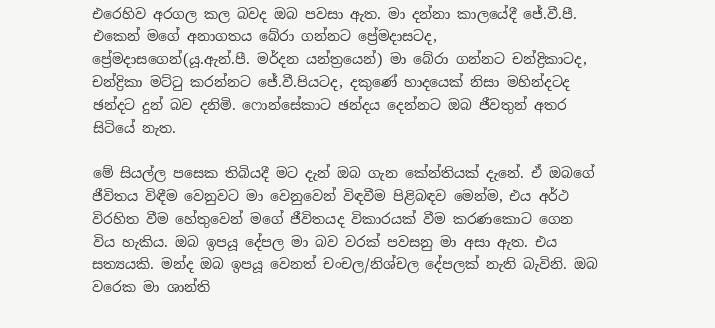එරෙහිව අරගල කල බවද ඔබ පවසා ඇත. මා දන්නා කාලයේදී ජේ.වී.පී. එකෙන් මගේ අනාගතය බේරා ගන්නට ප්‍රේමදාසටද, ප්‍රේමදාසගෙන්(යූ.ඇන්.පී. මර්දන යන්ත්‍රයෙන්) මා බේරා ගන්නට චන්ද්‍රිකාටද, චන්ද්‍රිකා මට්ටු කරන්නට ජේ.වී.පියටද, දකුණේ හාදයෙක් නිසා මහින්දටද ඡන්දට දුන් බව දනිමි. ෆොන්සේකාට ඡන්දය දෙන්නට ඔබ ජීවතුන් අතර සිටියේ නැත.

මේ සියල්ල පසෙක තිබියදී මට දැන් ඔබ ගැන කේන්තියක් දැනේ. ඒ ඔබගේ ජීවිතය විඳීම වෙනුවට මා වෙනුවෙන් විඳවීම පිළිබඳව මෙන්ම, එය අර්ථ විරහිත වීම හේතුවෙන් මගේ ජීවිතයද විකාරයක් වීම කරණකොට ගෙන විය හැකිය. ඔබ ඉපයූ දේපල මා බව වරක් පවසනු මා අසා ඇත. එය සත්‍යයකි. මන්ද ඔබ ඉපයූ වෙනත් චංචල/නිශ්චල දේපලක් නැති බැවිනි. ඔබ වරෙක මා ශාන්ති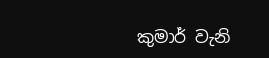කුමාර් වැනි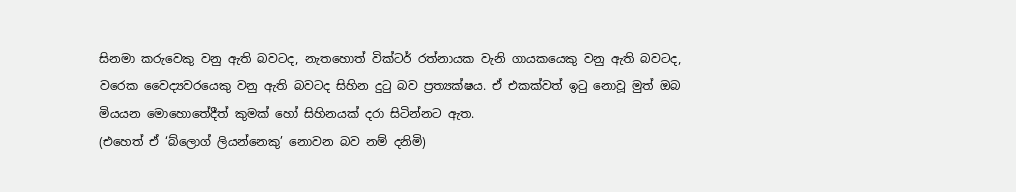සිනමා කරුවෙකු වනු ඇති බවටද, නැතහොත් වික්ටර් රත්නායක වැනි ගායකයෙකු වනු ඇති බවටද, වරෙක වෛද්‍යවරයෙකු වනු ඇති බවටද සිහින දුටු බව ප්‍රත්‍යක්ෂය. ඒ එකක්වත් ඉටු නොවූ මුත් ඔබ මියයන මොහොතේදීත් කුමක් හෝ සිහිනයක් දරා සිටින්නට ඇත.
(එහෙත් ඒ ‘බ්ලොග් ලියන්නෙකු’ නොවන බව නම් දනිමි)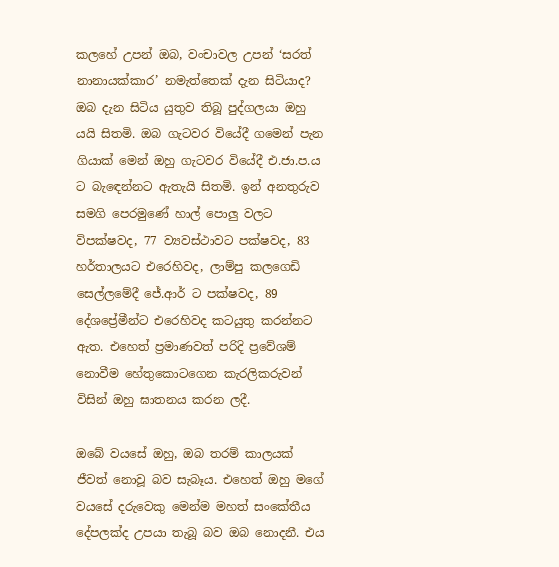කලහේ උපන් ඔබ, වංචාවල උපන් ‘සරත් නානායක්කාර’ නමැත්තෙක් දැන සිටියාද?
ඔබ දැන සිටිය යුතුව තිබූ පුද්ගලයා ඔහු යයි සිතමි. ඔබ ගැටවර වියේදී ගමෙන් පැන ගියාක් මෙන් ඔහු ගැටවර වියේදී එ.ජා.ප.ය ට බැ‍‍ඳෙන්නට ඇතැයි සිතමි. ඉන් අනතුරුව සමගි පෙරමුණේ හාල් පොලු වලට විපක්ෂවද, 77 ව්‍යවස්ථාවට පක්ෂවද, 83 හර්තාලයට එරෙහිවද, ලාම්පු කලගෙඩි සෙල්ලමේදී ජේ.ආර් ට පක්ෂවද, 89 දේශප්‍රේමීන්ට එරෙහිවද කටයුතු කරන්නට ඇත. එහෙත් ප්‍රමාණවත් පරිදි ප්‍රවේශම් නොවීම හේතුකොටගෙන කැරලිකරුවන් විසින් ඔහු ඝාතනය කරන ලදී.

ඔබේ වයසේ ඔහු, ඔබ තරම් කාලයක් ජීවත් නොවූ බව සැබෑය. එහෙත් ඔහු මගේ වයසේ දරුවෙකු මෙන්ම මහත් සංකේතීය දේපලක්ද උපයා තැබූ බව ඔබ නොදනී. එය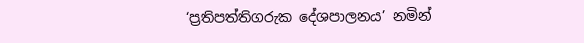‘ප්‍රතිපත්තිගරුක දේශපාලනය’ නමින්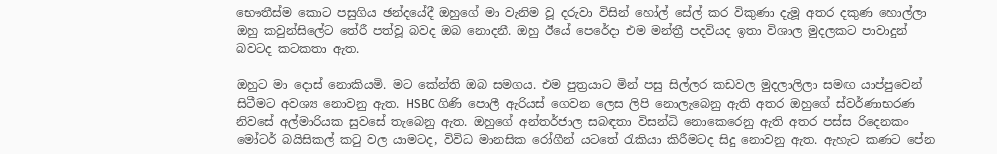භෞතීස්ම කොට පසුගිය ඡන්දයේදී ඔහුගේ මා වැනිම වූ දරුවා විසින් හෝල් සේල් කර විකුණා දැමූ අතර දකුණ හොල්ලා ඔහු කවුන්සිලේට තේරී පත්වූ බවද ඔබ නොදනී. ඔහු ඊයේ පෙරේදා එම මන්ත්‍රී පදවියද ඉතා විශාල මුදලකට පාවාදුන් බවටද කටකතා ඇත.

ඔහුට මා දොස් නොකියමි. මට කේන්ති ඔබ සමගය. එම පුත්‍රයාට මින් පසු සිල්ලර කඩවල මුදලාලිලා සමඟ යාප්පුවෙන් සිටීමට අවශ්‍ය නොවනු ඇත. HSBC ගිණි පොලී ඇරියස් ගෙවන ලෙස ලිපි නොලැබෙනු ඇති අතර ඔහුගේ ස්වර්ණාභරණ නිවසේ අල්මාරියක සුවසේ තැබෙනු ඇත. ඔහුගේ අන්තර්ජාල සබඳතා විසන්ධි නොකෙරෙනු ඇති අතර පස්ස රිදෙනකං මෝටර් බයිසිකල් කටු වල යාමටද, විවිධ මානසික රෝගීන් යටතේ රැකියා කිරීමටද සිදු නොවනු ඇත. ඇහැට කණට පේන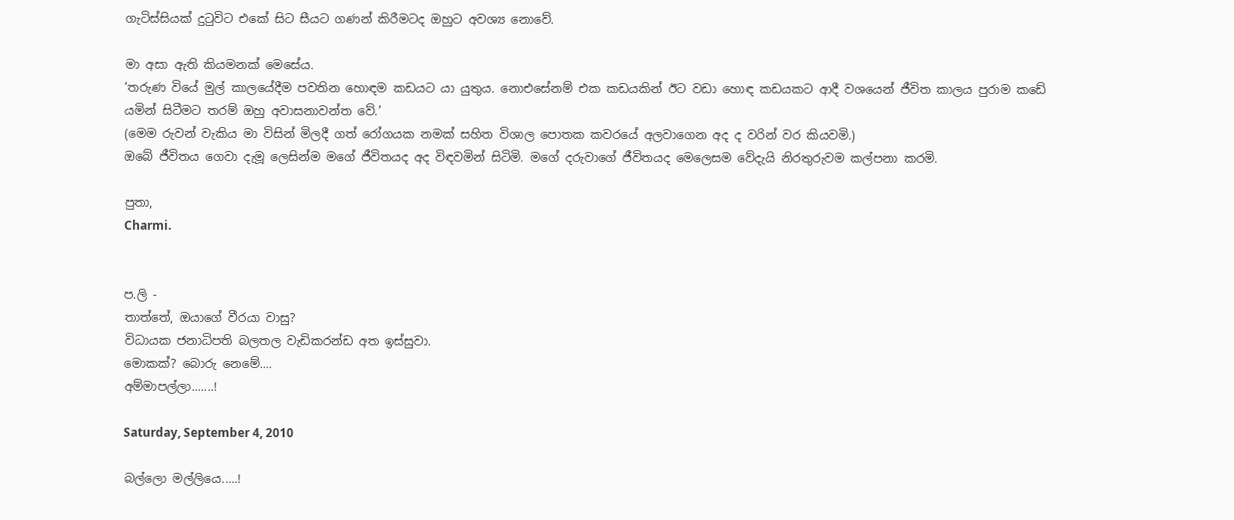ගැටිස්සියක් දුටුවිට එකේ සිට සීයට ගණන් කිරීමටද ඔහුට අවශ්‍ය නොවේ.

මා අසා ඇති කියමනක් මෙසේය.
‘තරුණ වියේ මුල් කාලයේදීම පවතින හොඳම කඩයට යා යුතුය. නොඑසේනම් එක කඩයකින් ඊට වඩා හොඳ කඩයකට ආදී වශයෙන් ජීවිත කාලය පුරාම කඩේ යමින් සිටීමට තරම් ඔහු අවාසනාවන්ත වේ.’
(මෙම රුවන් වැකිය මා විසින් මිලදී ගත් රෝගයක නමක් සහිත විශාල පොතක කවරයේ අලවාගෙන අද ද වරින් වර කියවමි.)
ඔබේ ජීවිතය ගෙවා දැමූ ලෙසින්ම මගේ ජීවිතයද අද විඳවමින් සිටිමි. මගේ දරුවාගේ ජීවිතයද මෙලෙසම වේදැයි නිරතුරුවම කල්පනා කරමි.

පුතා,
Charmi.


ප.ලි -
තාත්තේ, ඔයාගේ වීරයා වාසු?
විධායක ජනාධිපති බලතල වැඩිකරන්ඩ අත ඉස්සුවා.
මොකක්? බොරු නෙමේ....
අම්මාපල්ලා.......!

Saturday, September 4, 2010

බල්ලො මල්ලියෙ.....!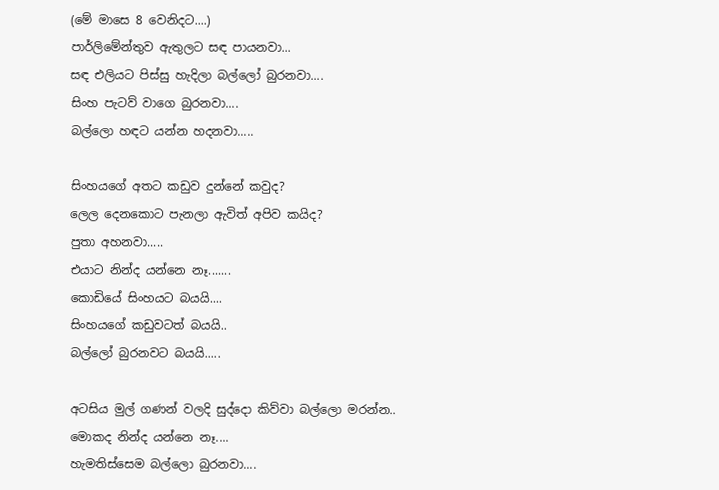(මේ මාසෙ 8 වෙනිදට....)
පාර්ලිමේන්තුව ඇතුලට සඳ පායනවා...
සඳ එලියට පිස්සු හැදිලා බල්ලෝ බුරනවා....
සිංහ පැටව් වාගෙ බුරනවා....
බල්ලො හඳට යන්න හදනවා.....

සිංහයගේ අතට කඩුව දුන්නේ කවුද?
ලෙල දෙනකොට පැනලා ඇවිත් අපිව කයිද?
පුතා අහනවා.....
එයාට නින්ද යන්නෙ නෑ.......
කොඩියේ සිංහයට බයයි....
සිංහයගේ කඩුවටත් බයයි..
බල්ලෝ බුරනවට බයයි.....

අටසිය මුල් ගණන් වලදි සුද්දො කිව්වා බල්ලො මරන්න..
මොකද නින්ද යන්නෙ නෑ....
හැමතිස්සෙම බල්ලො බුරනවා....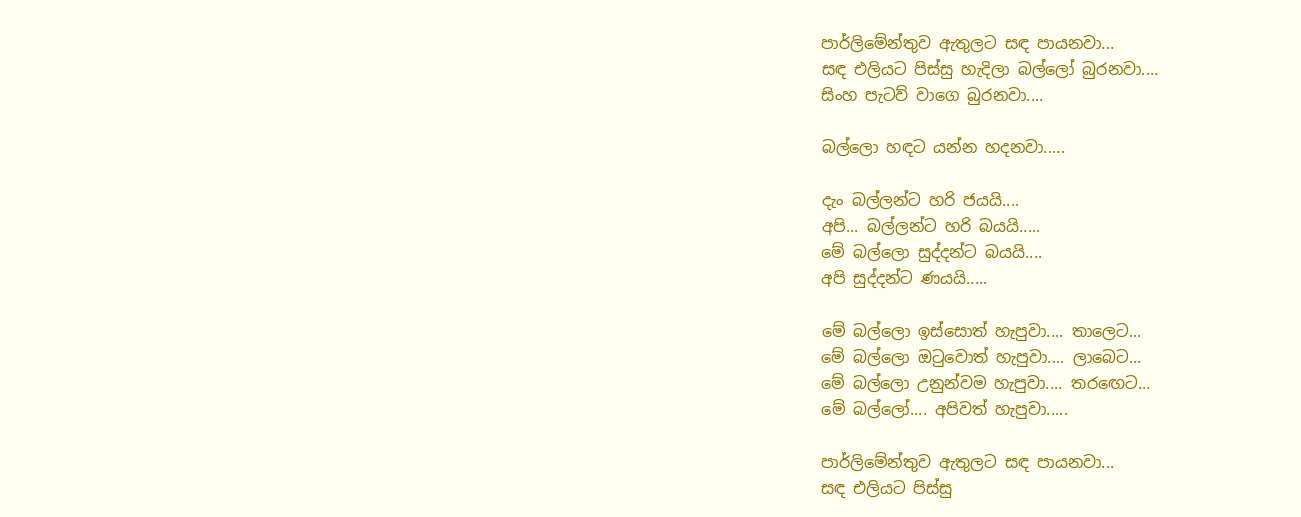පාර්ලිමේන්තුව ඇතුලට සඳ පායනවා...
සඳ එලියට පිස්සු හැදිලා බල්ලෝ බුරනවා....
සිංහ පැටව් වාගෙ බුරනවා....

බල්ලො හඳට යන්න හදනවා.....

දැං බල්ලන්ට හරි ජයයි....
අපි... බල්ලන්ට හරි බයයි.....
මේ බල්ලො සුද්දන්ට බයයි....
අපි සුද්දන්ට ණයයි.....

මේ බල්ලො ඉස්සොත් හැපුවා.... තා‍ලෙට...
මේ බල්ලො ඔටුවොත් හැපුවා.... ලාබෙට...
මේ බල්ලො උනුන්වම හැපුවා.... තරඟෙට...
මේ බල්ලෝ.... අපිවත් හැපුවා.....

පාර්ලිමේන්තුව ඇතුලට සඳ පායනවා...
සඳ එලියට පිස්සු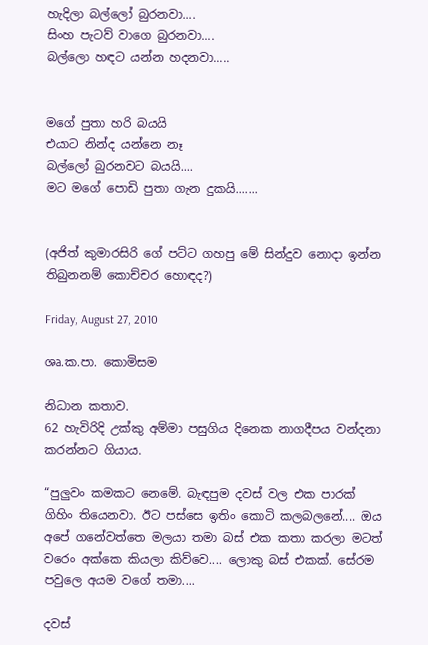හැදිලා බල්ලෝ බුරනවා....
සිංහ පැටව් වාගෙ බුරනවා....
බල්ලො හඳට යන්න හදනවා.....


මගේ පුතා හරි බයයි
එයාට නින්ද යන්නෙ නෑ
බල්ලෝ බුරනවට බයයි....
මට මගේ පොඩි පුතා ගැන දුකයි.......


(අජිත් කුමාරසිරි ගේ පට්ට ගහපු මේ සින්දුව නොදා ඉන්න තිබුනනම් කොච්චර හොඳද?)

Friday, August 27, 2010

ශෘ.ක.පා. කොමිසම

නිධාන කතාව.
62 හැවිරිදි උක්කු අම්මා පසුගිය දි‍නෙක නාගදීපය වන්දනා කරන්නට ගියාය.

“පුලුවං කමකට නෙමේ. බැඳපුම දවස් වල එක පාරක් ගිහිං තියෙනවා. ඊට පස්සෙ ඉතිං කොටි කලබලනේ.... ඔය අපේ ගනේවත්තෙ මලයා තමා බස් එක කතා කරලා මටත් වරෙං අක්කෙ කියලා කිව්වෙ.... ලොකු බස් එකක්. සේරම පවුලෙ අයම වගේ තමා....

දවස්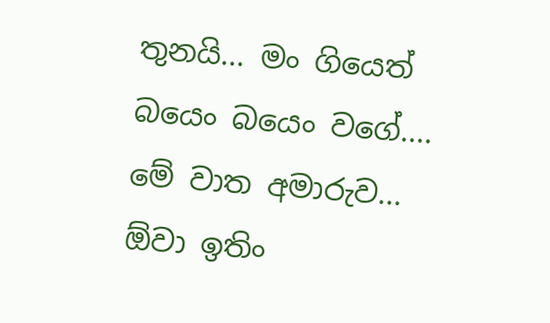තුනයි... මං ගියෙත් බයෙං බයෙං වගේ.... මේ වාත අමාරුව... ඕවා ඉතිං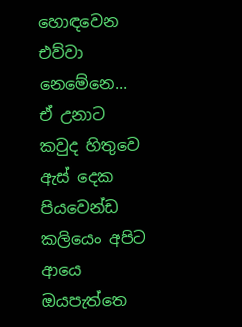හොඳවෙන එව්වා නෙමේනෙ... ඒ උනාට කවුද හිතුවෙ ඇස් දෙක පියවෙන්ඩ කලියෙං අපිට ආයෙ ඔයපැත්තෙ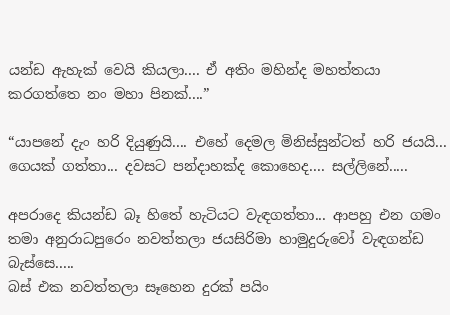යන්ඩ ඇහැක් වෙයි කියලා.... ඒ අතිං මහින්ද මහත්තයා කරගත්තෙ නං මහා පිනක්....”

“යාපනේ දැං හරි දියුණුයි.... එහේ දෙමල මිනිස්සුන්ටත් හරි ජයයි... ගෙයක් ගත්තා... දවසට පන්දාහක්ද කොහෙද.... සල්ලිනේ.....

අපරාදෙ කියන්ඩ බෑ හිතේ හැටියට වැඳගත්තා... ආපහු එන ගමං තමා අනුරාධපුරෙං නවත්තලා ජයසිරිමා හාමුදුරුවෝ වැඳගන්ඩ බැස්සෙ.....
බස් එක නවත්තලා සෑහෙන දුරක් පයිං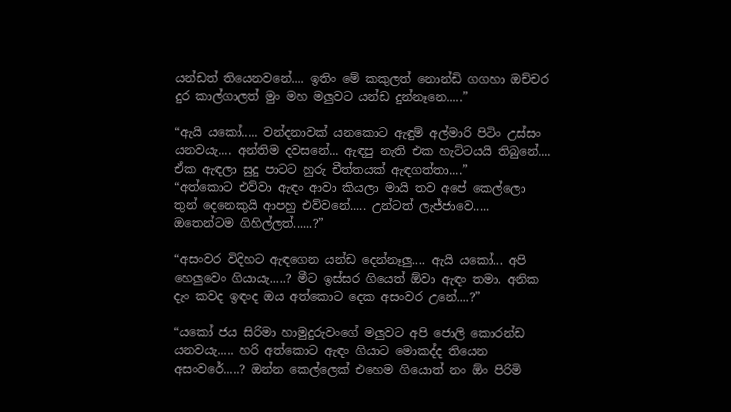යන්ඩත් තියෙනවනේ.... ඉතිං මේ කකුලත් නොන්ඩි ගගහා ඔච්චර දුර කාල්ගාලත් මුං මහ මලුවට යන්ඩ දුන්නෑනෙ.....”

“ඇයි යකෝ..... වන්දනාවක් යනකොට ඇඳුම් අල්මාරි පිටිං උස්සං යනවයැ.... අන්තිම දවසනේ... ඇඳපු නැති එක හැට්ටයයි තිබුනේ.... ඒක ඇඳලා සුදු පාටට හුරු චීත්තයක් ඇඳගත්තා....”
“අත්කොට එව්වා ඇඳං ආවා කියලා මායි තව අපේ කෙල්ලො තුන් දෙනෙකුයි ආපහු එව්වනේ..... උන්ටත් ලැජ්ජාවෙ..... ඔතෙන්ටම ගිහිල්ලත්......?”

“අසංවර විදිහට ඇඳගෙන යන්ඩ දෙන්නෑලු.... ඇයි යකෝ... අපි හෙලුවෙං ගියායැ.....? මීට ඉස්සර ගියෙත් ඕවා ඇඳං තමා. අනික දැං කවද ඉඳංද ඔය අත්කොට දෙක අසංවර උනේ....?”

“යකෝ ජය සිරිමා හාමුදුරුවංගේ මලුවට අපි ජොලි කොරන්ඩ යනවයැ..... හරි අත්කොට ඇඳං ගියාට මොකද්ද තියෙන අසංවරේ.....? ඔන්න කෙල්ලෙක් එහෙම ගියොත් නං ඕං පිරිමි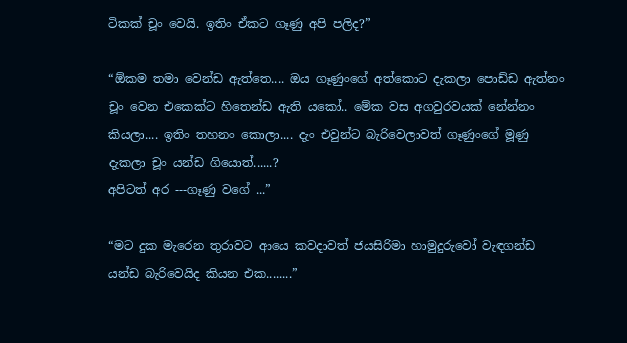ටිකක් චූං වෙයි. ඉතිං ඒකට ගෑණු අපි පලිද?”

“ඕකම තමා වෙන්ඩ ඇත්තෙ.... ඔය ගෑණුංගේ අත්කොට දැකලා පොඩ්ඩ ඇත්නං චූං වෙන එකෙක්ට හිතෙන්ඩ ඇති යකෝ.. මේක වස අගවුරවයක් නේන්නං කියලා.... ඉතිං තහනං කොලා.... දැං එවුන්ට බැරිවෙලාවත් ගෑණුංගේ මූණු දැකලා චූං යන්ඩ ගියොත්......?
අපිටත් අර ---ගෑණු වගේ ...”

“මට දුක මැරෙන තුරාවට ආයෙ කවදාවත් ජයසිරිමා හාමුදුරුවෝ වැඳගන්ඩ යන්ඩ බැරිවෙයිද කියන එක........”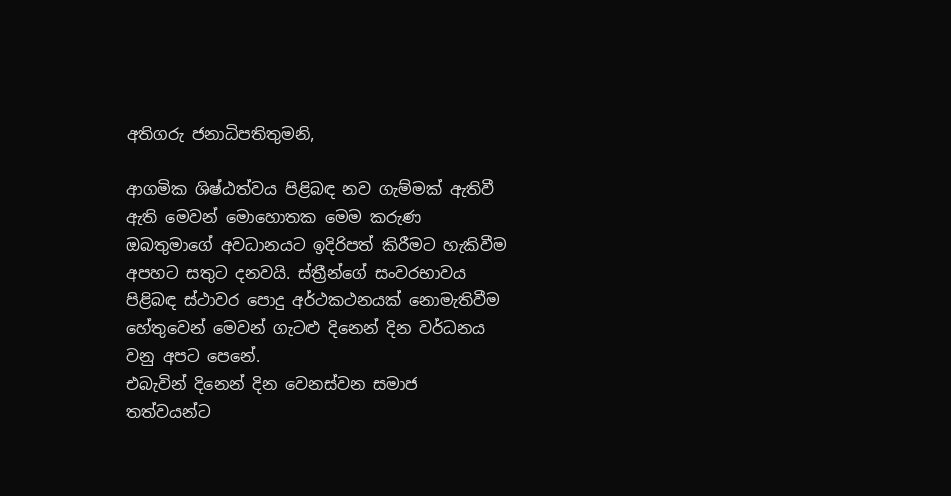අතිගරු ජනාධිපතිතුමනි,

ආගමික ශිෂ්ඨත්වය පිළිබඳ නව ගැම්මක් ඇතිවී ඇති මෙවන් මොහොතක මෙම කරුණ ඔබතුමාගේ අවධානයට ඉදිරිපත් කිරීමට හැකිවීම අපහට සතුට දනවයි. ස්ත්‍රීන්ගේ සංවරභාවය පිළිබඳ ස්ථාවර පොදු අර්ථකථනයක් නොමැතිවීම හේතුවෙන් මෙවන් ගැටළු දිනෙන් දින වර්ධනය වනු අපට පෙනේ.
එබැවින් දිනෙන් දින වෙනස්වන සමාජ තත්වයන්ට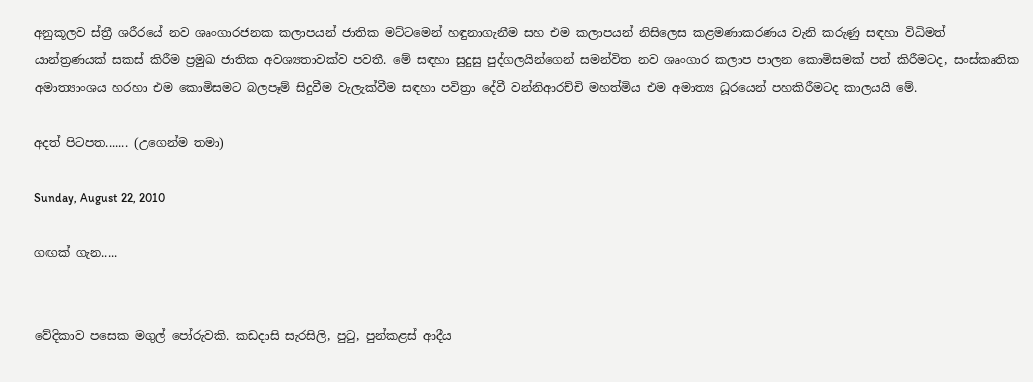අනුකූලව ස්ත්‍රී ශරීරයේ නව ශෘංගාරජනක කලාපයන් ජාතික මට්ටමෙන් හඳුනාගැනීම සහ එම කලාපයන් නිසිලෙස කළමණාකරණය වැනි කරුණු සඳහා විධිමත් යාන්ත්‍රණයක් සකස් කිරීම ප්‍රමුඛ ජාතික අවශ්‍යතාවක්ව පවතී. මේ සඳහා සුදුසු පුද්ගලයින්ගෙන් සමන්විත නව ශෘංගාර කලාප පාලන කොමිසමක් පත් කිරීමටද, සංස්කෘතික අමාත්‍යාංශය හරහා එම කොමිසමට බලපෑම් සිදුවීම වැලැක්වීම සඳහා පවිත්‍රා දේවී වන්නිආරච්චි මහත්මිය එම අමාත්‍ය ධූරයෙන් පහකිරීමටද කාලයයි මේ.

අදත් පිටපත....... (උගෙන්ම තමා)

Sunday, August 22, 2010

ගඟක් ගැන.....


වේදිකාව පසෙක මගුල් පෝරුවකි. කඩදාසි සැරසිලි, පුටු, පුන්කළස් ආදීය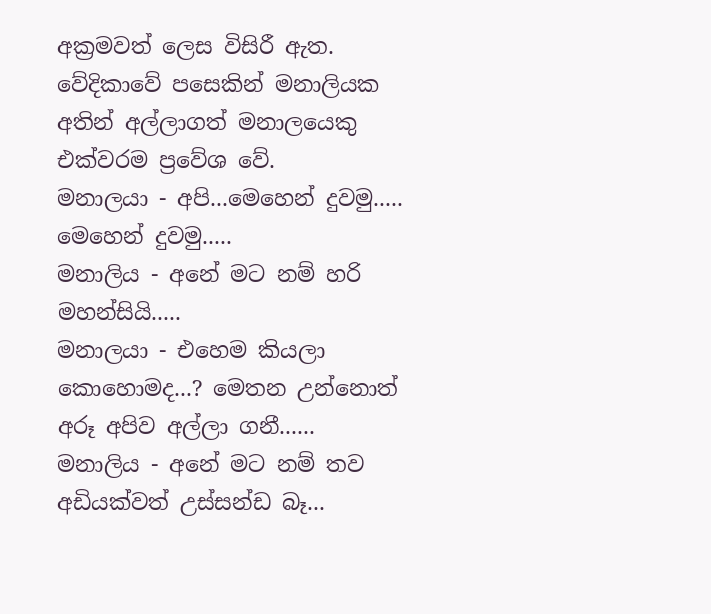අක්‍රමවත් ලෙස විසිරී ඇත. වේදිකාවේ පසෙකින් මනාලියක අතින් අල්ලාගත් මනාලයෙකු එක්වරම ප්‍රවේශ වේ.
මනාලයා - අපි...මෙහෙන් දුවමු..... මෙහෙන් දුවමු.....
මනාලිය - අනේ මට නම් හරි මහන්සියි.....
මනාලයා - එහෙම කියලා කොහොමද...? මෙතන උන්නොත් අරූ අපිව අල්ලා ගනී......
මනාලිය - අනේ මට නම් තව අඩියක්වත් උස්සන්ඩ බෑ...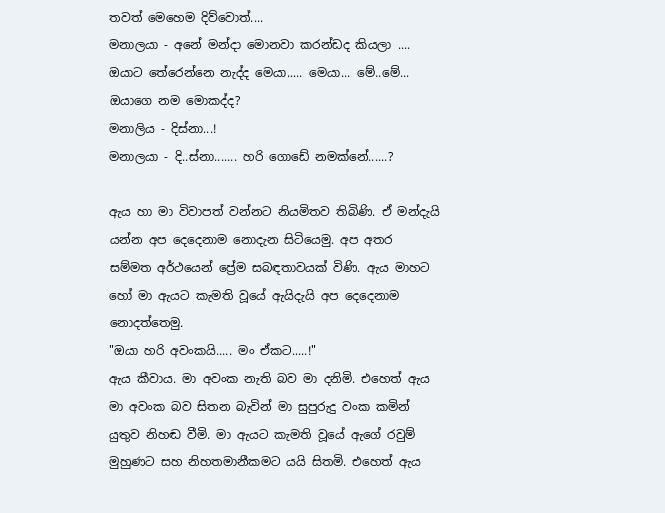තවත් මෙහෙම දිව්වොත්....
මනාලයා - අනේ මන්දා මොනවා කරන්ඩද කියලා .... ඔයාට තේරෙන්නෙ නැද්ද මෙයා..... මෙයා... මේ..මේ... ඔයාගෙ නම මොකද්ද?
මනාලිය - දිස්නා...!
මනාලයා - දි..ස්නා....... හරි ගොඩේ නමක්නේ......?

ඇය හා මා විවාපත් වන්නට නියමිතව තිබිණි. ඒ මන්දැයි යන්න අප දෙදෙනාම නොදැන සිටියෙමු. අප අතර සම්මත අර්ථයෙන් ප්‍රේම සබඳතාවයක් විණි. ඇය මාහට හෝ මා ඇයට කැමති වූයේ ඇයිදැයි අප දෙදෙනාම නොදත්තෙමු.
"ඔයා හරි අවංකයි..... මං ඒකට.....!"
ඇය කීවාය. මා අවංක නැති බව මා දනිමි. එහෙත් ඇය මා අවංක බව සිතන බැවින් මා සුපුරුදු වංක කමින් යුතුව නිහඬ වීමි. මා ඇයට කැමති වූයේ ඇගේ රවුම් මුහුණට සහ නිහතමානීකමට යයි සිතමි. එහෙත් ඇය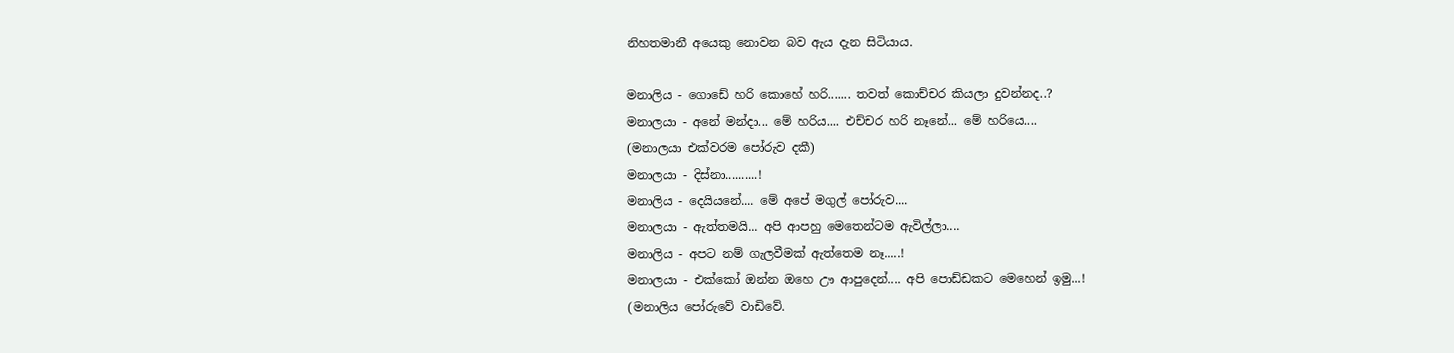නිහතමානී අයෙකු නොවන බව ඇය දැන සිටියාය.

මනාලිය - ගොඩේ හරි කොහේ හරි....... තවත් කොච්චර කියලා දුවන්නද..?
මනාලයා - අනේ මන්දා... මේ හරිය.... එච්චර හරි නෑනේ... මේ හරියෙ....
(මනාලයා එක්වරම පෝරුව දකී)
මනාලයා - දිස්නා..........!
මනාලිය - දෙයියනේ.... මේ අපේ මගුල් පෝරුව....
මනාලයා - ඇත්තමයි... අපි ආපහු මෙතෙන්ටම ඇවිල්ලා....
මනාලිය - අපට නම් ගැලවීමක් ඇත්තෙම නෑ.....!
මනාලයා - එක්කෝ ඔන්න ඔහෙ ඌ ආපුදෙන්.... අපි පොඩ්ඩකට මෙහෙන් ඉමු...!
(මනාලිය පෝරුවේ වාඩිවේ.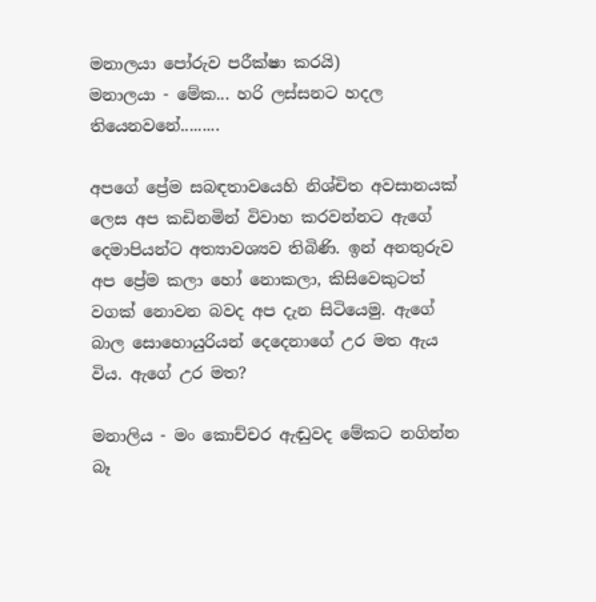මනාලයා පෝරුව පරීක්ෂා කරයි)
මනාලයා - මේක... හරි ලස්සනට හදල තියෙනවනේ.........

අපගේ ප්‍රේම සබඳතාවයෙහි නිශ්චිත අවසානයක් ලෙස අප කඩිනමින් විවාහ කරවන්නට ඇගේ දෙමාපියන්ට අත්‍යාවශ්‍යව තිබිණි. ඉන් අනතුරුව අප ප්‍රේම කලා හෝ නොකලා, කිසිවෙකුටත් වගක් නොවන බවද අප දැන සිටියෙමු. ඇගේ බාල සොහොයුරියන් දෙදෙනාගේ උර මත ඇය විය. ඇගේ උර මත?

මනාලිය - මං කොච්චර ඇඬුවද මේකට නගින්න බෑ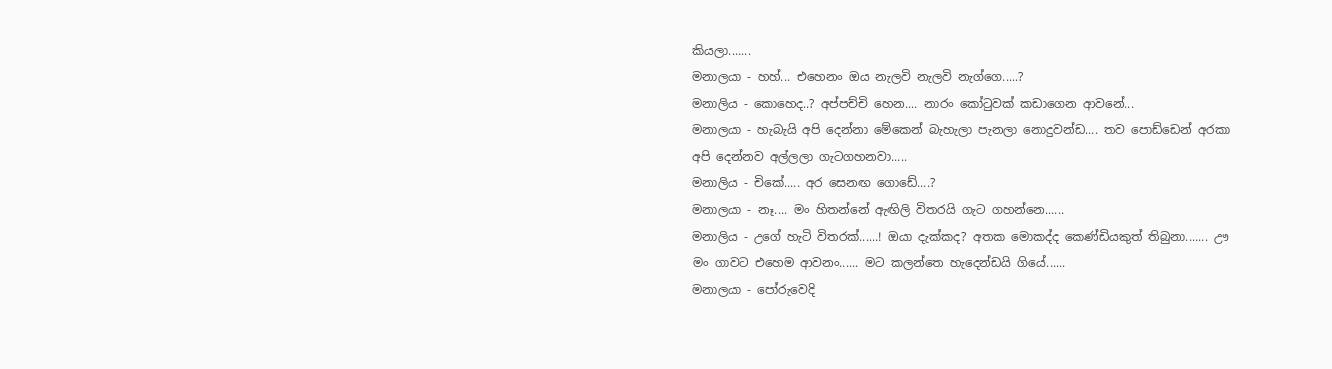කියලා.......
මනාලයා - හහ්... එහෙනං ඔය නැලවි නැලවි නැග්ගෙ.....?
මනාලිය - කොහෙද..? අප්පච්චි හෙන.... නාරං කෝටුවක් කඩාගෙන ආවනේ...
මනාලයා - හැබැයි අපි දෙන්නා මේකෙන් බැහැලා පැනලා නොදුවන්ඩ.... තව පොඩ්ඩෙන් අරකා අපි දෙන්නව අල්ලලා ගැටගහනවා.....
මනාලිය - චිකේ..... අර සෙනඟ ගොඩේ....?
මනාලයා - නෑ.... මං හිතන්නේ ඇඟිලි විතරයි ගැට ගහන්නෙ......
මනාලිය - උගේ හැටි විතරක්......! ඔයා දැක්කද? අතක මොකද්ද කෙණ්ඩියකුත් තිබුනා....... ඌ මං ගාවට එහෙම ආවනං...... මට කලන්තෙ හැදෙන්ඩයි ගියේ......
මනාලයා - පෝරුවෙදි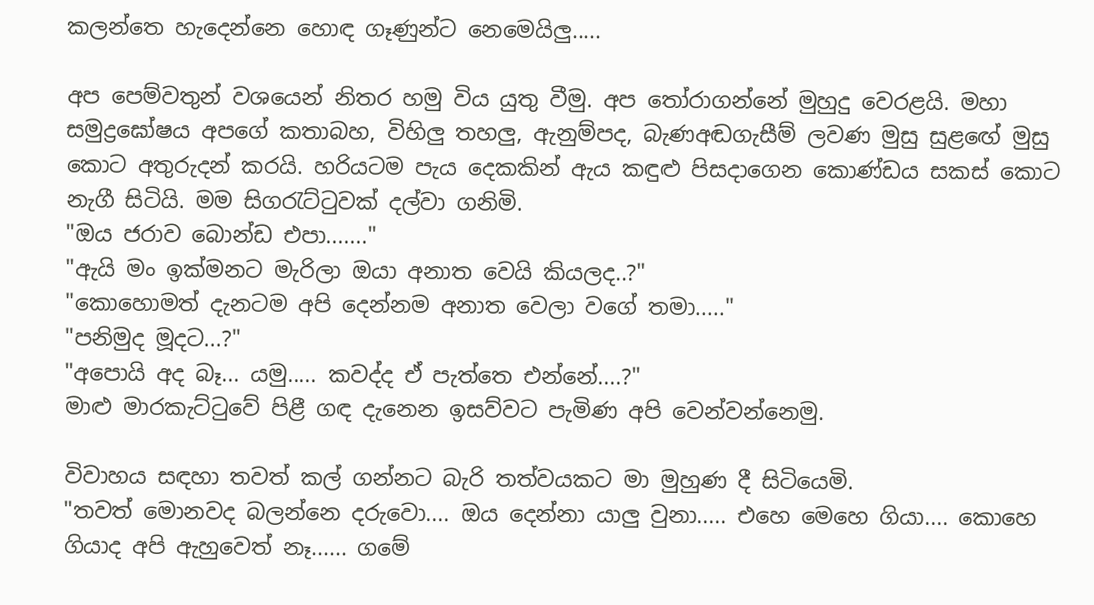කලන්තෙ හැදෙන්නෙ හොඳ ගෑණුන්ට නෙමෙයිලු.....

අප පෙම්වතුන් වශයෙන් නිතර හමු විය යුතු වීමු. අප තෝරාගන්නේ මුහුදු වෙරළයි. මහා සමුද්‍රඝෝෂය අපගේ කතාබහ, විහිලු තහලු, ඇනුම්පද, බැණඅඬගැසීම් ලවණ මුසු සුළඟේ මුසු කොට අතුරුදන් කරයි. හරියටම පැය දෙකකින් ඇය කඳුළු පිසදාගෙන කොණ්ඩය සකස් කොට නැගී සිටියි. මම සිගරැට්ටුවක් දල්වා ගනිමි.
"ඔය ජරාව බොන්ඩ එපා......."
"ඇයි මං ඉක්මනට මැරිලා ඔයා අනාත වෙයි කියලද..?"
"කොහොමත් දැනටම අපි දෙන්නම අනාත වෙලා වගේ තමා....."
"පනිමුද මූදට...?"
"අපොයි අද බෑ... යමු..... කවද්ද ඒ පැත්තෙ එන්නේ....?"
මාළු මාරකැට්ටුවේ පිළී ගඳ දැනෙන ඉසව්වට පැමිණ අපි වෙන්වන්නෙමු.

විවාහය සඳහා තවත් කල් ගන්නට බැරි තත්වයකට මා මුහුණ දී සිටියෙමි.
"තවත් මොනවද බලන්නෙ දරුවො.... ඔය දෙන්නා යාලු වුනා..... එහෙ මෙහෙ ගියා.... කොහෙ ගියාද අපි ඇහුවෙත් නෑ...... ගමේ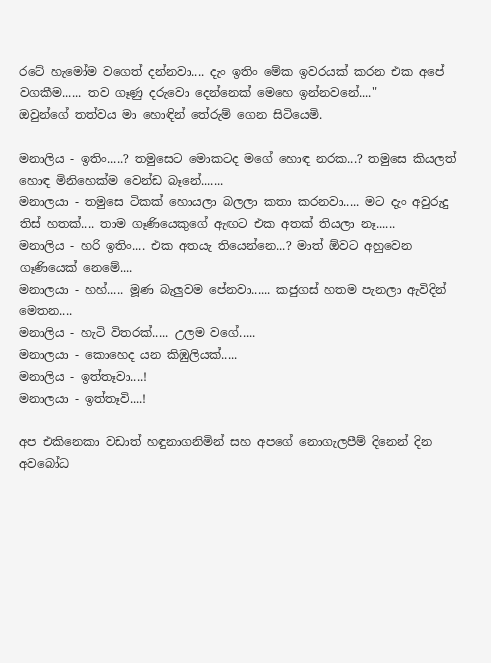රටේ හැමෝම වගෙත් දන්නවා.... දැං ඉතිං මේක ඉවරයක් කරන එක අපේ වගකීම...... තව ගෑණු දරුවො දෙන්නෙක් මෙහෙ ඉන්නවනේ...."
ඔවුන්ගේ තත්වය මා හොඳින් තේරුම් ගෙන සිටියෙමි.

මනාලිය - ඉතිං.....? තමුසෙට මොකටද මගේ හොඳ නරක...? තමුසෙ කියලත් හොඳ මිනිහෙක්ම වෙන්ඩ බෑනේ.......
මනාලයා - තමුසෙ ටිකක් හොයලා බලලා කතා කරනවා..... මට දැං අවුරුදු තිස් හතක්.... තාම ගෑණියෙකුගේ ඇඟට එක අතක් තියලා නෑ......
මනාලිය - හරි ඉතිං.... එක අතයැ තියෙන්නෙ...? මාත් ඕවට අහුවෙන ගෑණියෙක් නෙමේ....
මනාලයා - හහ්..... මූණ බැලුවම පේනවා...... කජුගස් හතම පැනලා ඇවිදින් මෙතන....
මනාලිය - හැටි විතරක්..... උලම වගේ.....
මනාලයා - කොහෙද යන කිඹුලියක්.....
මනාලිය - ඉත්තෑවා....!
මනාලයා - ඉත්තෑවි....!

අප එකිනෙකා වඩාත් හඳුනාගනිමින් සහ අපගේ නොගැලපීම් දිනෙන් දින අවබෝධ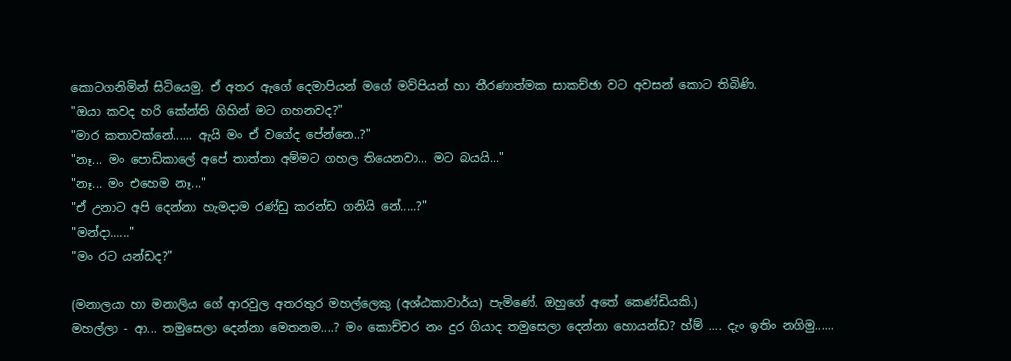කොටගනිමින් සිටියෙමු. ඒ අතර ඇගේ දෙමාපියන් මගේ මව්පියන් හා තීරණාත්මක සාකච්ඡා වට අවසන් කොට තිබිණි.
"ඔයා කවද හරි කේන්ති ගිහින් මට ගහනවද?"
"මාර කතාවක්නේ...... ඇයි මං ඒ වගේද පේන්නෙ..?"
"නෑ... මං පොඩිකාලේ අපේ තාත්තා අම්මට ගහල තියෙනවා... මට බයයි..."
"නෑ... මං එහෙම නෑ..."
"ඒ උනාට අපි දෙන්නා හැමදාම රණ්ඩු කරන්ඩ ගනියි නේ.....?"
"මන්දා......"
"මං රට යන්ඩද?"

(මනාලයා හා මනාලිය ගේ ආරවුල අතරතුර මහල්ලෙකු (අශ්ඨකාවාර්ය) පැමිණේ. ඔහුගේ අතේ කෙණ්ඩියකි.)
මහල්ලා - ආ... තමුසෙලා දෙන්නා මෙතනම....? මං කොච්චර නං දුර ගියාද තමුසෙලා දෙන්නා හොයන්ඩ? හ්ම් .... දැං ඉතිං නගිමු......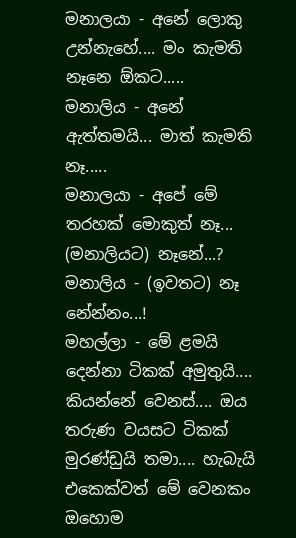මනාලයා - අනේ ලොකු උන්නැහේ.... මං කැමති නෑනෙ ඕකට.....
මනාලිය - අනේ ඇත්තමයි... මාත් කැමති නෑ.....
මනාලයා - අපේ මේ තරහක් මොකුත් නෑ... (මනාලියට) නෑනේ...?
මනාලිය - (ඉවතට) නෑ නේන්නං...!
මහල්ලා - මේ ළමයි දෙන්නා ටිකක් අමුතුයි.... කියන්නේ වෙනස්.... ඔය තරුණ වයසට ටිකක් මුරණ්ඩුයි තමා.... හැබැයි එකෙක්වත් මේ වෙනකං ඔහොම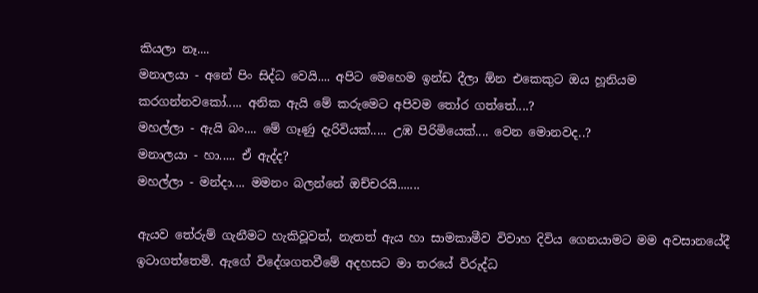කියලා නෑ....
මනාලයා - අනේ පිං සිද්ධ වෙයි.... අපිට මෙහෙම ඉන්ඩ දීලා ඕන එකෙකුට ඔය හූනියම කරගන්නවකෝ..... අනික ඇයි මේ කරුමෙට අපිවම තෝර ගත්තේ....?
මහල්ලා - ඇයි බං.... මේ ගෑණු දැරිවියක්..... උඹ පිරිමියෙක්.... වෙන මොනවද..?
මනාලයා - හා..... ඒ ඇද්ද?
මහල්ලා - මන්දා.... මමනං බලන්නේ ඔච්චරයි.......

ඇයව තේරුම් ගැනීමට හැකිවූවත්, නැතත් ඇය හා සාමකාමීව විවාහ දිවිය ගෙනයාමට මම අවසානයේදී ඉටාගත්තෙමි. ඇගේ විදේශගතවීමේ අදහසට මා තරයේ විරුද්ධ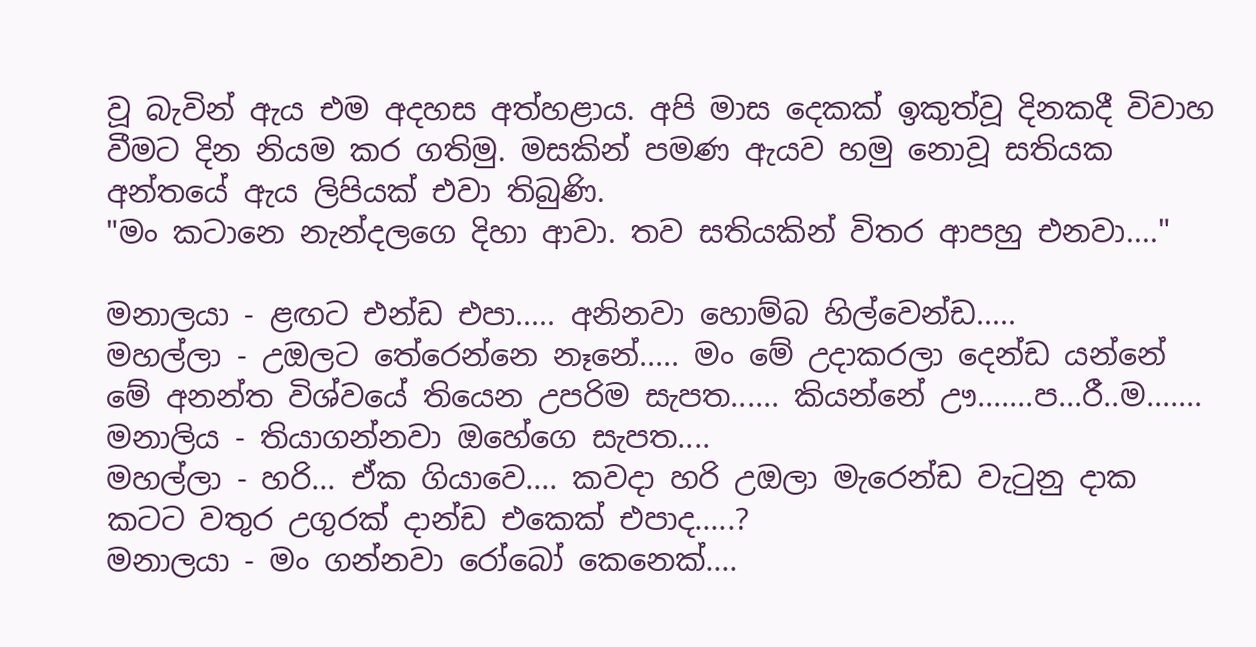වූ බැවින් ඇය එම අදහස අත්හළාය. අපි මාස දෙකක් ඉකුත්වූ දිනකදී විවාහ වීමට දින නියම කර ගතිමු. මසකින් පමණ ඇයව හමු නොවූ සතියක අන්තයේ ඇය ලිපියක් එවා තිබුණි.
"මං කටානෙ නැන්දලගෙ දිහා ආවා. තව සතියකින් විතර ආපහු එනවා...."

මනාලයා - ළඟට එන්ඩ එපා..... අනිනවා හොම්බ හිල්වෙන්ඩ.....
මහල්ලා - උඔලට තේරෙන්නෙ නෑනේ..... මං මේ උදාකරලා දෙන්ඩ යන්නේ මේ අනන්ත විශ්වයේ තියෙන උපරිම සැපත...... කියන්නේ ඌ.......ප...රී..ම.......
මනාලිය - තියාගන්නවා ඔහේගෙ සැපත....
මහල්ලා - හරි... ඒක ගියාවෙ.... කවදා හරි උඔලා මැරෙන්ඩ වැටුනු දාක කටට වතුර උගුරක් දාන්ඩ එකෙක් එපාද.....?
මනාලයා - මං ගන්නවා රෝබෝ කෙනෙක්....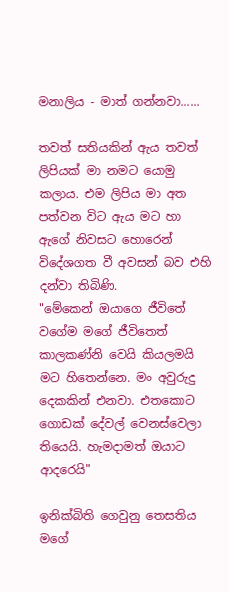මනාලිය - මාත් ගන්නවා......

තවත් සතියකින් ඇය තවත් ලිපියක් මා නමට යොමු කලාය. එම ලිපිය මා අත පත්වන විට ඇය මට හා ඇගේ නිවසට හොරෙන් විදේශගත වී අවසන් බව එහි දන්වා තිබිණි.
"මේකෙන් ඔයාගෙ ජීවිතේ වගේම මගේ ජීවිතෙත් කාලකණ්නි වෙයි කියලමයි මට හිතෙන්නෙ. මං අවුරුදු දෙකකින් එනවා. එතකොට ගොඩක් දේවල් වෙනස්වෙලා තියෙයි. හැමදාමත් ඔයාට ආදරෙයි"

ඉනික්බිති ගෙවුනු තෙසතිය මගේ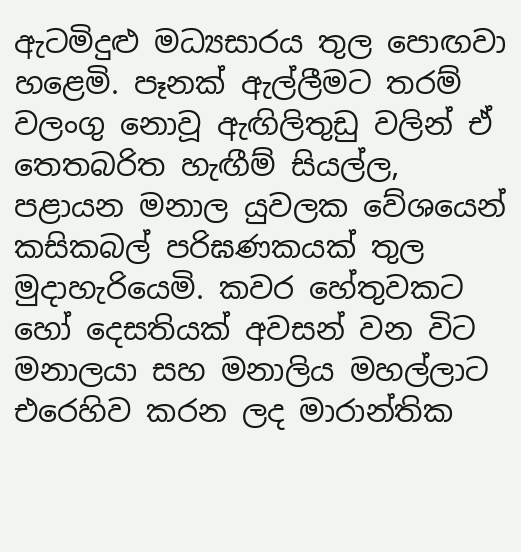ඇටමිදුළු මධ්‍යසාරය තුල පොඟවා හළෙමි. පෑනක් ඇල්ලීමට තරම් වලංගු නොවූ ඇඟිලිතුඩු වලින් ඒ තෙතබරිත හැඟීම් සියල්ල, පළායන මනාල යුවලක වේශයෙන් කසිකබල් පරිඝණකයක් තුල මුදාහැරියෙමි. කවර හේතුවකට හෝ දෙසතියක් අවසන් වන විට මනාලයා සහ මනාලිය මහල්ලාට එරෙහිව කරන ලද මාරාන්තික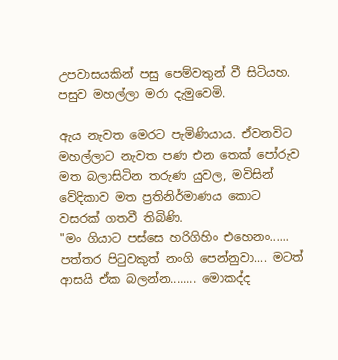උපවාසයකින් පසු පෙම්වතුන් වී සිටියහ. පසුව මහල්ලා මරා දැමුවෙමි.

ඇය නැවත මෙරට පැමිණියාය. ඒවනවිට මහල්ලාට නැවත පණ එන තෙක් පෝරුව මත බලාසිටින තරුණ යුවල, මවිසින් වේදිකාව මත ප්‍රතිනිර්මාණය කොට වසරක් ගතවී තිබිණි.
"මං ගියාට පස්සෙ හරිගිහිං එහෙනං...... පත්තර පිටුවකුත් නංගි පෙන්නුවා.... මටත් ආසයි ඒක බලන්න........ මොකද්ද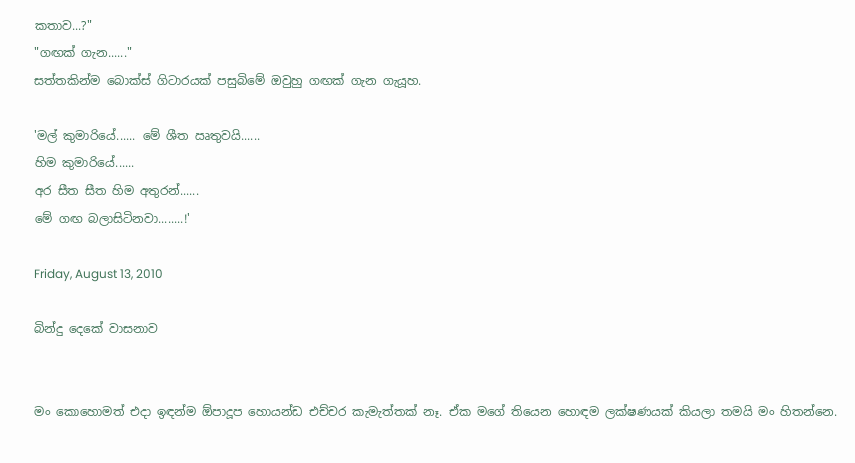කතාව...?"
"ගඟක් ගැන......"
සත්තකින්ම බොක්ස් ගිටාරයක් පසුබිමේ ඔවුහු ගඟක් ගැන ගැයූහ.

'මල් කුමාරියේ...... මේ ශීත ඍතුවයි......
හිම කුමාරියේ......
අර සීත සීත හිම අතුරන්......
මේ ගඟ බලාසිටිනවා........!'

Friday, August 13, 2010

බින්දු දෙකේ වාසනාව


මං කොහොමත් එදා ඉඳන්ම ඕපාදූප හොයන්ඩ එච්චර කැමැත්තක් නෑ. ඒක මගේ තියෙන හොඳම ලක්ෂණයක් කියලා තමයි මං හිතන්නෙ.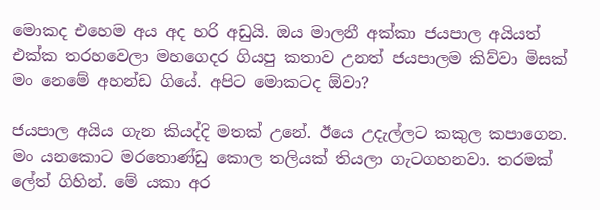මොකද එහෙම අය අද හරි අඩුයි. ඔය මාලනී අක්කා ජයපාල අයියත් එක්ක තරහවෙලා මහගෙදර ගියපු කතාව උනත් ජයපාලම කිව්වා මිසක් මං නෙමේ අහන්ඩ ගියේ. අපිට මොකටද ඕවා?

ජයපාල අයිය ගැන කියද්දි මතක් උනේ. ඊයෙ උදැල්ලට කකුල කපාගෙන. මං යනකොට මරතොණ්ඩු කොල තලියක් තියලා ගැටගහනවා. තරමක් ලේත් ගිහින්. මේ යකා අර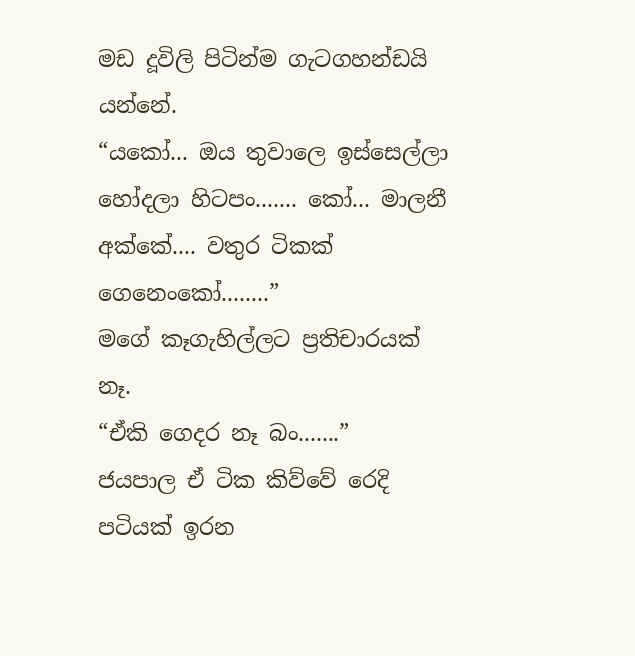මඩ දූවිලි පිටින්ම ගැටගහන්ඩයි යන්නේ.
“යකෝ... ඔය තුවාලෙ ඉස්සෙල්ලා හෝදලා හිටපං....... කෝ... මාලනී අක්කේ.... වතුර ටිකක් ගෙනෙංකෝ........”
මගේ කෑගැහිල්ලට ප්‍රතිචාරයක් නෑ.
“ඒකි ගෙදර නෑ බං.......”
ජයපාල ඒ ටික කිව්වේ රෙදි පටියක් ඉරන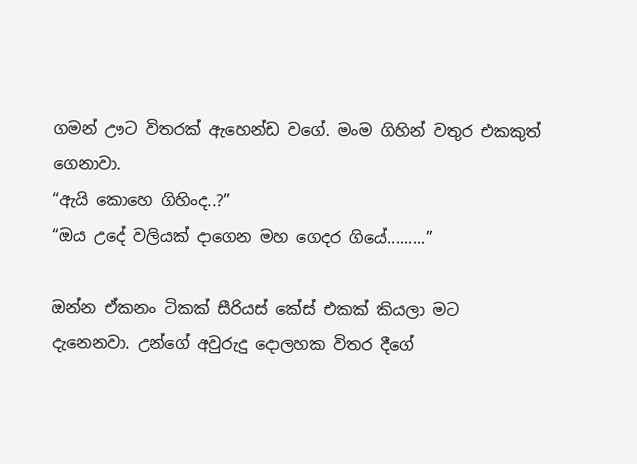ගමන් ඌට විතරක් ඇහෙන්ඩ වගේ. මංම ගිහින් වතුර එකකුත් ගෙනාවා.
“ඇයි කොහෙ ගිහිංද..?”
“ඔය උදේ වලියක් දාගෙන මහ ගෙදර ගියේ.........”

ඔන්න ඒකනං ටිකක් සීරියස් කේස් එකක් කියලා මට දැනෙනවා. උන්ගේ අවුරුදු දොලහක විතර දීගේ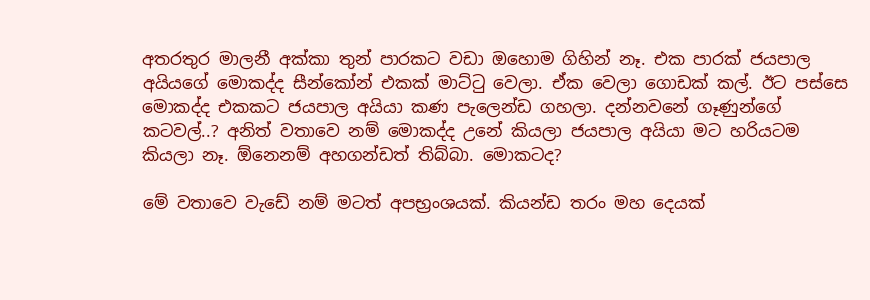අතරතුර මාලනී අක්කා තුන් පාරකට වඩා ඔහොම ගිහින් නෑ. එක පාරක් ජයපාල අයියගේ මොකද්ද සීන්කෝන් එකක් මාට්ටු වෙලා. ඒක වෙලා ගොඩක් කල්. ඊට පස්සෙ මොකද්ද එකකට ජයපාල අයියා කණ පැලෙන්ඩ ගහලා. දන්නවනේ ගෑණුන්ගේ කටවල්..? අනිත් වතාවෙ නම් මොකද්ද උනේ කියලා ජයපාල අයියා මට හරියටම කියලා නෑ. ඕනෙනම් අහගන්ඩත් තිබ්බා. මොකටද?

මේ වතාවෙ වැඩේ නම් මටත් අපභ්‍රංශයක්. කියන්ඩ තරං මහ දෙයක්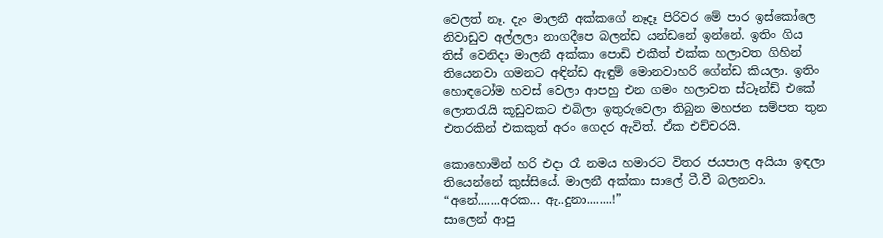වෙලත් නෑ. දැං මාලනී අක්කගේ නෑදෑ පිරිවර මේ පාර ඉස්කෝලෙ නිවාඩුව අල්ලලා නාගදීපෙ බලන්ඩ යන්ඩනේ ඉන්නේ. ඉතිං ගිය තිස් වෙනිදා මාලනී අක්කා පොඩි එකීත් එක්ක හලාවත ගිහින් තියෙනවා ගමනට අඳින්ඩ ඇඳුම් මොනවාහරි ගේන්ඩ කියලා. ඉතිං හොඳටෝම හවස් වෙලා ආපහු එන ගමං හලාවත ස්ටෑන්ඩ් එකේ ලොතරැයි කූඩුවකට එබිලා ඉතුරුවෙලා තිබුන මහජන සම්පත තුන එතරකින් එකකුත් අරං ගෙදර ඇවිත්. ඒක එච්චරයි.

කොහොමින් හරි එදා රෑ නමය හමාරට විතර ජයපාල අයියා ඉඳලා තියෙන්නේ කුස්සියේ. මාලනී අක්කා සාලේ ටී.වී බලනවා.
“අනේ.......අරක... ඇ..දුනා........!”
සාලෙන් ආපු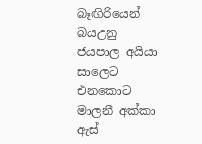බෑඟිරියෙන් බයඋනු ජයපාල අයියා සාලෙට එනකොට මාලනී අක්කා ඇස්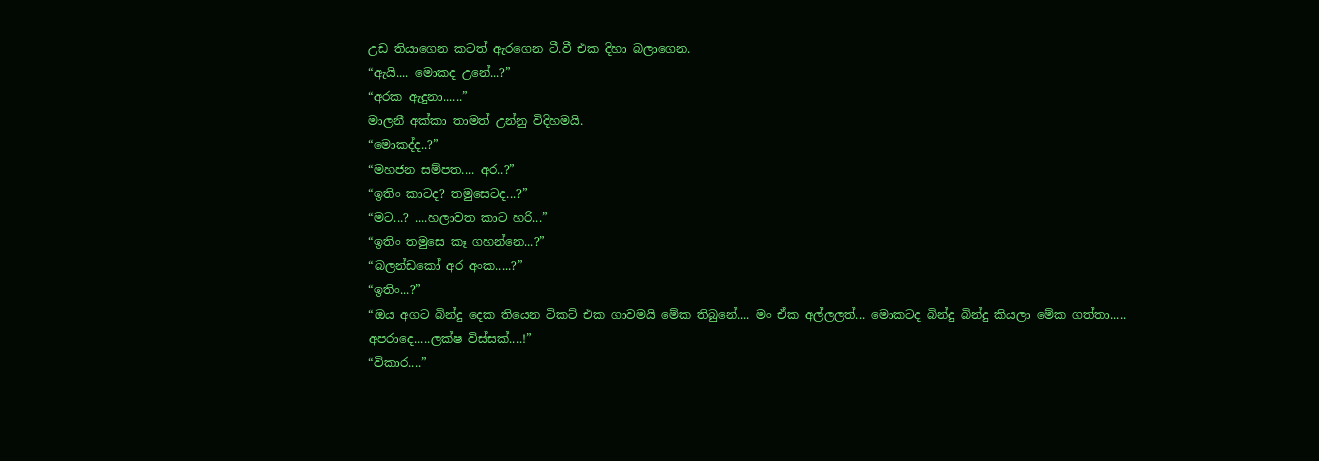උඩ තියාගෙන කටත් ඇරගෙන ටී.වී එක දිහා බලාගෙන.
“ඇයි.... මොකද උනේ...?”
“අරක ඇදුනා......”
මාලනී අක්කා තාමත් උන්නු විදිහමයි.
“මොකද්ද..?”
“මහජන සම්පත.... අර..?”
“ඉතිං කාටද? තමුසෙටද...?”
“මට...? ....හලාවත කාට හරි...”
“ඉතිං තමුසෙ කෑ ගහන්නෙ...?”
“බලන්ඩකෝ අර අංක.....?”
“ඉතිං...?”
“ඔය අගට බින්දු දෙක තියෙන ටිකට් එක ගාවමයි මේක තිබුනේ.... මං ඒක අල්ලලත්... මොකටද බින්දු බින්දු කියලා මේක ගත්තා.....
අපරාදෙ.....ලක්ෂ විස්සක්....!”
“විකාර....”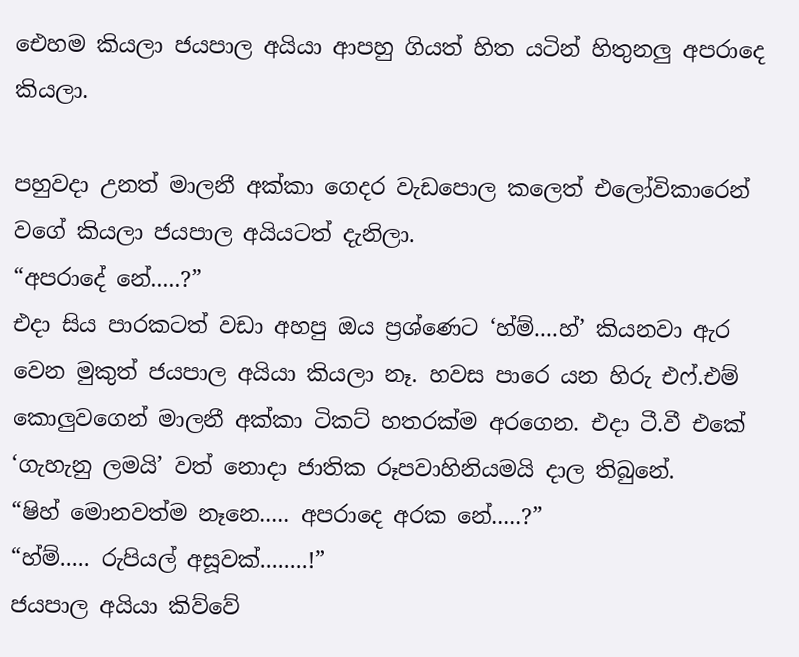එ‍ෙහම කියලා ජයපාල අයියා ආපහු ගියත් හිත යටින් හිතුනලු අපරාදෙ කියලා.

පහුවදා උනත් මාලනී අක්කා ගෙදර වැඩපොල කලෙත් එලෝවිකාරෙන් වගේ කියලා ජයපාල අයියටත් දැනිලා.
“අපරාදේ නේ.....?”
එදා සිය පාරකටත් වඩා අහපු ඔය ප්‍රශ්ණෙට ‘හ්ම්....හ්’ කියනවා ඇර වෙන මුකුත් ජයපාල අයියා කියලා නෑ. හවස පාරෙ යන හිරු එෆ්.එම් කොලුවගෙන් මාලනී අක්කා ටිකට් හතරක්ම අරගෙන. එදා ටී.වී එකේ ‘ගැහැනු ලමයි’ වත් නොදා ජාතික රූපවාහිනියමයි දාල තිබුනේ.
“ෂිහ් මොනවත්ම නෑනෙ..... අපරාදෙ අරක නේ.....?”
“හ්ම්..... රුපියල් අසූවක්........!”
ජයපාල අයියා කිව්වේ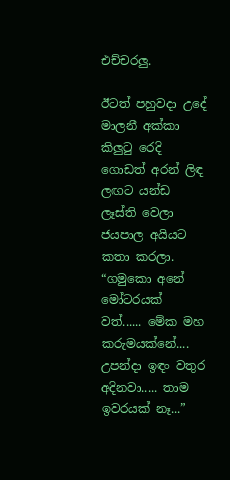එච්චරලු.

ඊටත් පහුවදා උදේ මාලනී අක්කා කිලුටු රෙදි ගොඩත් අරන් ලිඳ ලඟට යන්ඩ ලෑස්ති වෙලා ජයපාල අයියට කතා කරලා.
“ගමුකො අනේ මෝටරයක් වත්...... මේක මහ කරුමයක්නේ.... උපන්දා ඉඳං වතුර අදිනවා..... තාම ඉවරයක් නෑ...”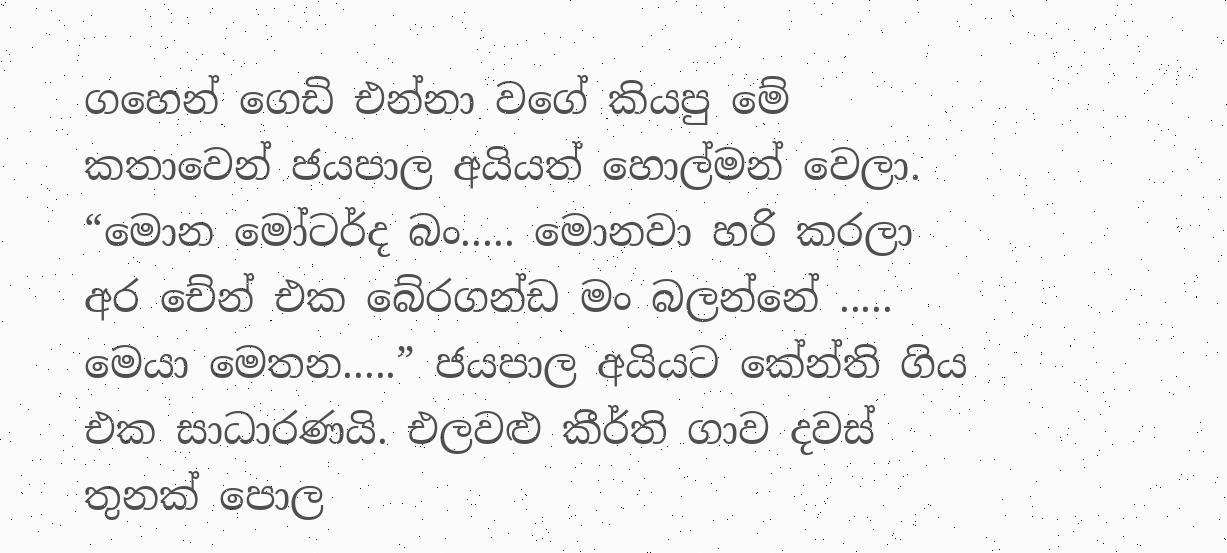ගහෙන් ගෙඩි එන්නා වගේ කියපු මේ කතාවෙන් ජයපාල අයියත් හොල්මන් වෙලා.
“මොන මෝටර්ද බං..... මොනවා හරි කරලා අර චේන් එක බේරගන්ඩ මං බලන්නේ ..... මෙයා මෙතන.....” ජයපාල අයියට කේන්ති ගිය එක සාධාරණයි. එලවළු කීර්ති ගාව දවස් තුනක් පොල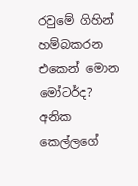රවුමේ ගිහින් හම්බකරන එකෙන් මොන මෝටර්ද? අනික කෙල්ලගේ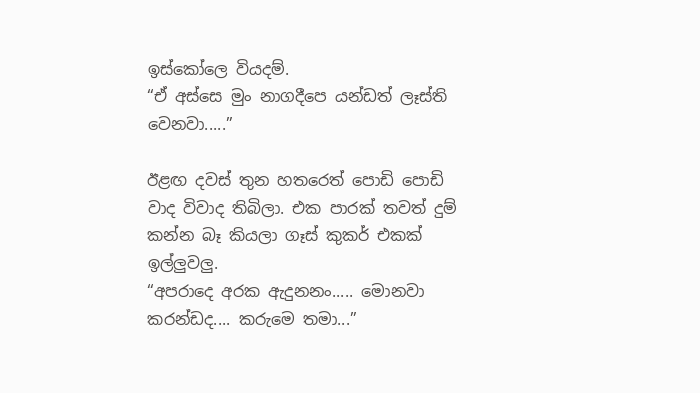ඉස්කෝලෙ වියදම්.
“ඒ අස්සෙ මුං නාගදීපෙ යන්ඩත් ලෑස්ති වෙනවා.....”

ඊළඟ දවස් තුන හතරෙත් පොඩි පොඩි වාද විවාද තිබිලා. එක පාරක් තවත් දුම් කන්න බෑ කියලා ගෑස් කුකර් එකක් ඉල්ලුවලු.
“අපරාදෙ අරක ඇදුනනං..... මොනවා කරන්ඩද.... කරුමෙ තමා...”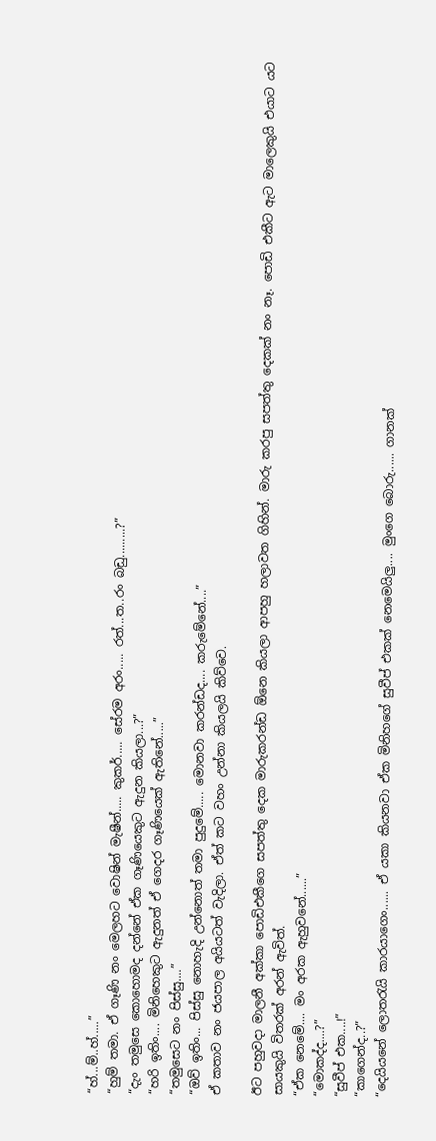“හ්...ම්..හ්.....”
“හුම් තමා. ඒ ගෑණි නං මෙලහට වොෂින් මැෂීන්..... කුකර්..... සේරම අරං..... රත්...ත..රං බඩු.........?”
“දැං තමුසෙ කොහොමද දන්නේ ඒක ගෑණියෙකුට ඇදුන කියලා...?”
“හරි ඉතිං.... මිනිහෙකුට ඇදුනත් ඒ ගෙදර ගෑණියෙක් ඇතිනේ.....”
“තමුසෙට නං පිස්සු....”
“ඔව් ඉතිං... පිස්සු නොහැදි උන්නොත් තමා පුදුමේ..... මොනවා කරන්ඩද.... කරුමේනේ....”
ඒ කතාව නං ජයපාල අයියටත් වැදිලා. ඒත් කට වහං උන්නා කියලයි කිව්වෙ.

ඊට පහුවදා මාලනී අක්කා පොඩිඑකීගෙ සපත්තු දෙක මාරුකරන්ඩ ඕනෙ කියලා ආපහු හලාවත ගිහින්. මාරු කරපු සපත්තු දෙකක් නං නෑ. පොඩි එකීට ඇට මාලෙකුයි එයාට යට සායකුයි විතරක් අරන් ඇවිත්.
“ඒක නෙමේ.... මං අරක ඇහුවනේ......”
“මොකද්ද....?”
“සුවීප් එක....!”
“කාගෙන්ද..?”
“දෙයියනේ ලොතරැයි කාරයාගෙං...... ඒ යකා කියනවා ඒක මිනිහගේ සුවීප් එකක් නෙමෙයිලු.... මුංගෙ බොරු...... ගානක්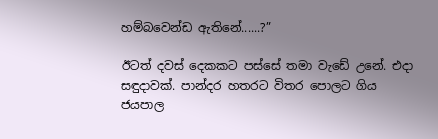හම්බවෙන්ඩ ඇතිනේ......?”

ඊටත් දවස් දෙකකට පස්සේ තමා වැඩේ උනේ. එදා සඳුදාවක්. පාන්දර හතරට විතර පොලට ගිය ජයපාල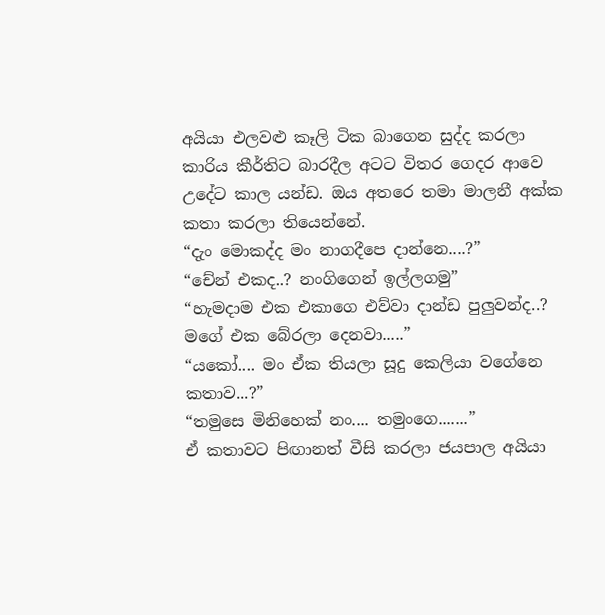අයියා එලවළු කෑලි ටික බාගෙන සුද්ද කරලා කාරිය කීර්තිට බාරදීල අටට විතර ගෙදර ආවෙ උදේට කාල යන්ඩ. ඔය අතරෙ තමා මාලනී අක්ක කතා කරලා තියෙන්නේ.
“දැං මොකද්ද මං නාගදීපෙ දාන්නෙ....?”
“චේන් එකද..? නංගිගෙන් ඉල්ලගමු”
“හැමදාම එක එකාගෙ එව්වා දාන්ඩ පුලුවන්ද..? මගේ එක බේරලා දෙනවා.....”
“යකෝ.... මං ඒක තියලා සූදු කෙලියා වගේනෙ කතාව...?”
“තමුසෙ මිනිහෙක් නං.... තමුංගෙ.......”
ඒ කතාවට පිඟානත් වීසි කරලා ජයපාල අයියා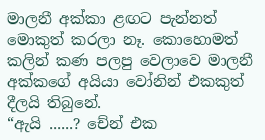මාලනී අක්කා ළඟට පැන්නත් මොකුත් කරලා නෑ. කොහොමත් කලින් කණ පලපු වෙලාවෙ මාලනී අක්කගේ අයියා වෝනින් එකකුත් දීලයි තිබුනේ.
“ඇයි ......? චේන් එක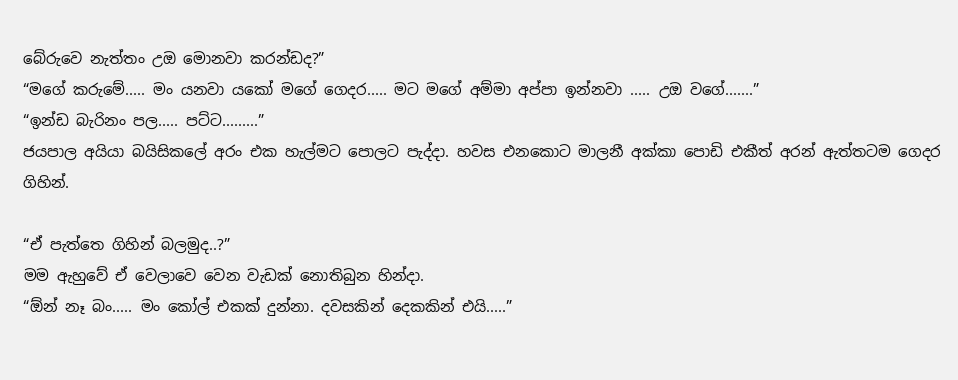බේරුවෙ නැත්තං උඔ මොනවා කරන්ඩද?”
“මගේ කරුමේ..... මං යනවා යකෝ මගේ ගෙදර..... මට මගේ අම්මා අප්පා ඉන්නවා ..... උඔ වගේ.......”
“ඉන්ඩ බැරිනං පල..... පට්ට.........”
ජයපාල අයියා බයිසිකලේ අරං එක හැල්මට පොලට පැද්දා. හවස එනකොට මාලනී අක්කා පොඩි එකීත් අරන් ඇත්තටම ගෙදර ගිහින්.

“ඒ පැත්තෙ ගිහින් බලමුද..?”
මම ඇහුවේ ඒ වෙලාවෙ වෙන වැඩක් නොතිබුන හින්දා.
“ඕන් නෑ බං..... මං කෝල් එකක් දුන්නා. දවසකින් දෙකකින් එයි.....”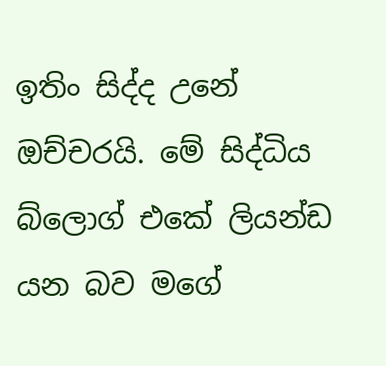ඉතිං සිද්ද උනේ ඔච්චරයි. මේ සිද්ධිය බ්ලොග් එකේ ලියන්ඩ යන බව මගේ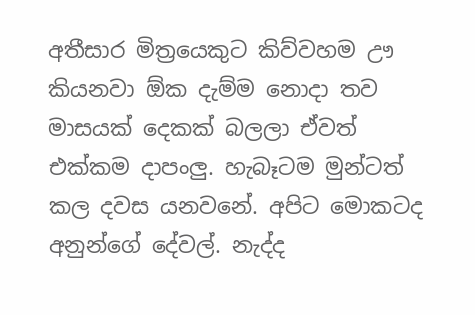අතීසාර මිත්‍රයෙකුට කිව්වහම ඌ කියනවා ඕක දැම්ම නොදා තව මාසයක් දෙකක් බලලා ඒවත් එක්කම දාපංලු. හැබෑටම මුන්ටත් කල දවස යනවනේ. අපිට මොකටද අනුන්ගේ දේවල්. නැද්ද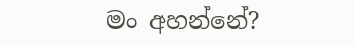මං අහන්නේ?